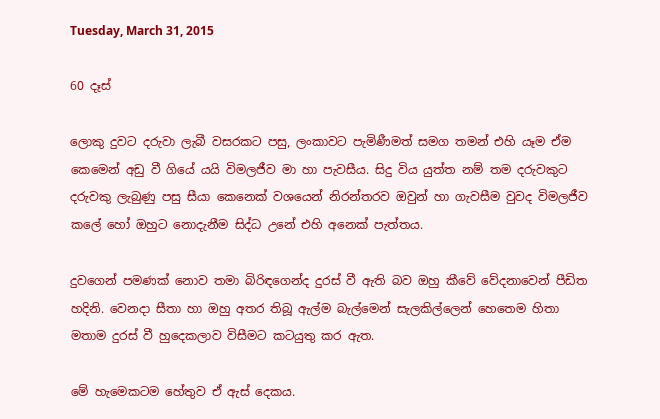Tuesday, March 31, 2015

60 දෑස්

ලොකු දුවට දරුවා ලැබී වසරකට පසු, ලංකාවට පැමිණීමත් සමග තමන් එහි යෑම ඒම කෙමෙන් අඩු වී ගියේ යයි විමලජීව මා හා පැවසීය. සිදු විය යුත්ත නම් තම දරුවකුට දරුවකු ලැබුණු පසු සීයා කෙනෙක් වශයෙන් නිරන්තරව ඔවුන් හා ගැවසීම වුවද විමලජීව කලේ හෝ ඔහුට නොදැනීම සිද්ධ උනේ එහි අනෙක් පැත්තය.

දුවගෙන් පමණක් නොව තමා බිරිඳගෙන්ද දුරස් වී ඇති බව ඔහු කීවේ වේදනාවෙන් පීඩිත හදිනි. වෙනදා සීතා හා ඔහු අතර තිබූ ඇල්ම බැල්මෙන් සැලකිල්ලෙන් හෙතෙම හිතා මතාම දුරස් වී හුදෙකලාව විසීමට කටයුතු කර ඇත.

මේ හැමෙකටම හේතුව ඒ ඇස් දෙකය.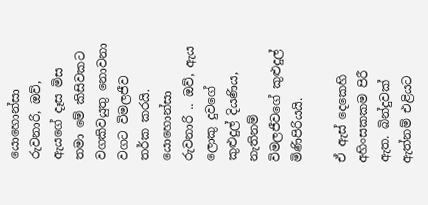යොහොන්සා රුවනාරි, ඔව්, ඇයගේ දෑස මිස තමා මේ කිසිවකට වගකිවයුතු නොවනා වගට විමලජීව තර්ක කරයි. යොහොන්සා රුවනාරි .. ඔව්, ඇය ලොකු දුවගේ කුළුදුල් දියණිය, නැතිනම් විමලජීවගේ කුළුදුල් මිණිපිරියයි.

ඒ ඇස් දෙකෙහි අහිංසකකම පිරී ඇත. බින්දුවක් ඇත්නම් එළියට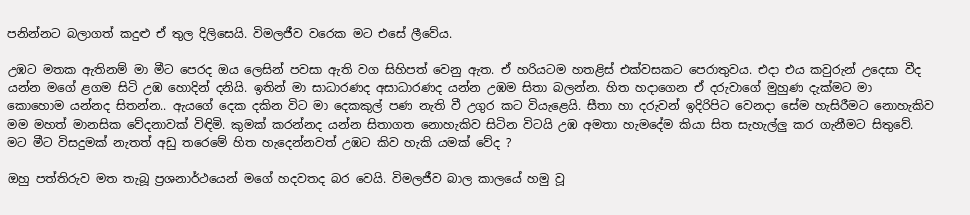පනින්නට බලාගත් කදුළු ඒ තුල දිලිසෙයි. විමලජීව වරෙක මට එසේ ලීවේය.

උඹට මතක ඇතිනම් මා මීට පෙරද ඔය ලෙසින් පවසා ඇති වග සිහිපත් වෙනු ඇත. ඒ හරියටම හතළිස් එක්වසකට පෙරාතුවය. එදා එය කවුරුන් උදෙසා වීද යන්න මගේ ළගම සිටි උඹ හොදින් දනියි. ඉතින් මා සාධාරණද අසාධාරණද යන්න උඹම සිතා බලන්න. හිත හදාගෙන ඒ දරුවාගේ මුහුණ දැක්මට මා‍ කොහොම යන්නද සිතන්න.. ඇයගේ දෙක දකින විට මා ‍දෙකකුල් පණ නැති වී උගුර කට වියැළෙයි. සීතා හා දරුවන් ඉදිරිපිට වෙනදා සේම හැසිරීමට නොහැකිව මම මහත් මානසික වේදනාවක් විඳිමි. කුමක් කරන්නද යන්න සිතාගත නොහැකිව සිටින විටයි උඹ අමතා හැමදේම කියා සිත සැහැල්ලු කර ගැනීමට සිතුවේ. මට මීට විසදුමක් නැතත් අඩු තරෙමේ හිත හැදෙන්නවත් උඹට කිව හැකි යමක් වේද ?

ඔහු පත්තිරුව මත තැබූ ප්‍රශනාර්ථයෙන් මගේ හදවතද බර වෙයි. විමලජීව බාල කාලයේ හමු වූ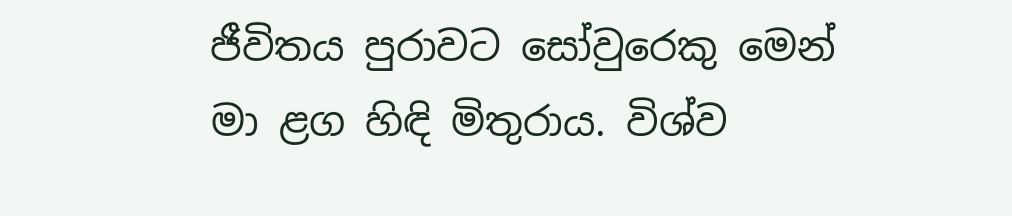ජීවිතය පුරාවට සෝවුරෙකු මෙන් මා ළග හිඳි මිතුරාය. විශ්ව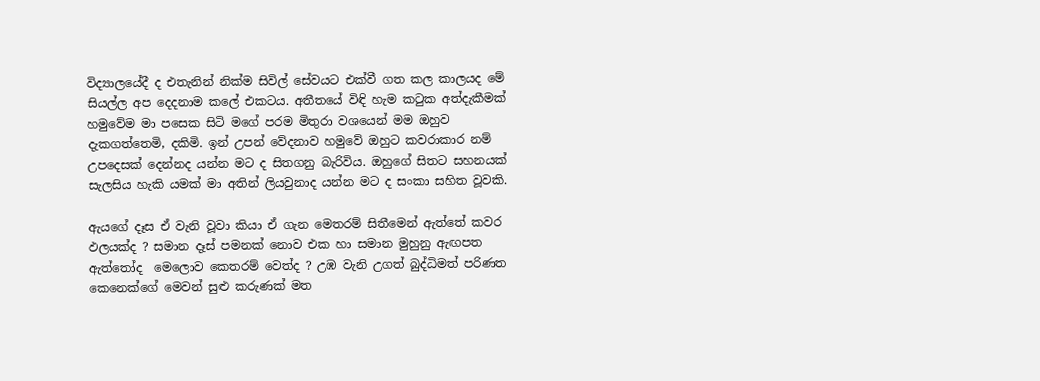විද්‍යාලයේදී ද එතැනින් නික්ම සිවිල් සේවයට එක්වී ගත කල කාලයද මේ සියල්ල අප දෙදනාම කලේ එකටය. අතීතයේ විඳි හැම කටුක අත්දැකීමක් හමුවේම මා පසෙක සිටි මගේ පරම මිතුරා වශයෙන් මම ඔහුව දැකගත්තෙමි, දකිමි. ඉන් උපන් වේදනාව හමුවේ ඔහුට කවරාකාර නම් උපදෙසක් දෙන්නද යන්න මට ද සිතගනු බැරිවිය. ඔහුගේ සිතට සහනයක් සැලසිය හැකි යමක් මා අතින් ලියවුනාද යන්න මට ද සංකා සහිත වූවකි.

ඇයගේ දෑස ඒ වැනි වූවා කියා ඒ ගැන මෙතරම් සිතීමෙන් ඇත්තේ කවර ඵලයක්ද ? සමාන දෑස් පමනක් නොව එක හා සමාන මුහුනු ඇඟපත ඇත්තෝද ‍ මෙලොව කෙතරම් වෙත්ද ? උඹ වැනි උගත් බුද්ධිමත් පරිණත කෙනෙක්ගේ මෙවන් සුළු කරුණක් මත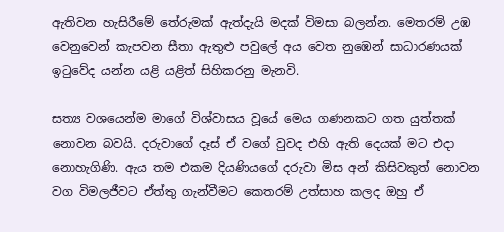ඇතිවන හැසිරීමේ තේරුමක් ඇත්දැයි මදක් විමසා බලන්න. මෙතරම් උඹ වෙනුවෙන් කැපවන සීතා ඇතුළු පවුලේ අය වෙත නුඹෙන් සාධාරණයක් ඉටුවේද යන්න යළි යළිත් සිහිකරනු මැනවි.

සත්‍ය වශයෙන්ම මාගේ විශ්වාසය වූයේ මෙය ගණනකට ගත යුත්තක් නොවන බවයි. දරුවාගේ දෑස් ඒ වගේ වුවද එහි ඇති දෙයක් මට එදා නොහැගිණි. ඇය තම එකම දියණියගේ දරුවා මිස අන් කිසිවකුත් නොවන වග විමලජීවට ඒත්තු ගැන්වීමට කෙතරම් උත්සාහ කලද ඔහු ඒ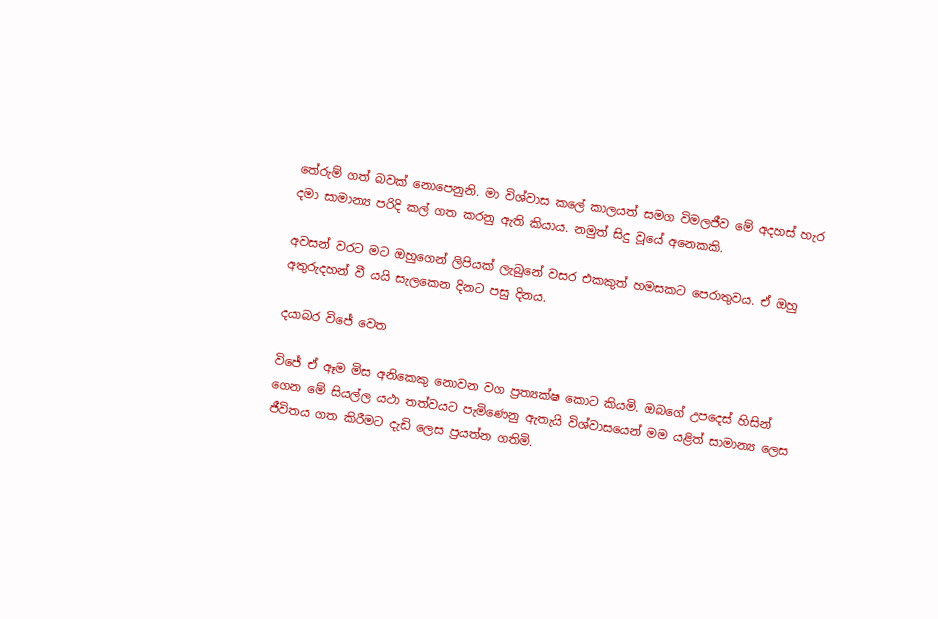තේරුම් ගත් බවක් නොපෙනුනි. මා විශ්වාස කලේ කාලයත් සමග විමලජීව මේ අදහස් හැර දමා සාමාන්‍ය පරිදි කල් ගත කරනු ඇති කියාය. නමුත් සිදු වූයේ අනෙකකි.

අවසන් වරට මට ඔහුගෙන් ලිපියක් ලැබුනේ වසර එකකුත් හමසකට පෙරාතුවය. ඒ ඔහු අතුරුදහන් වී යයි සැලකෙන දිනට පසු දිනය.

දයාබර විජේ වෙත

විජේ ඒ ඈම මිස අනිකෙකු නොවන වග ප්‍රත්‍යක්ෂ කොට කියමි. ඔබගේ උපදෙස් හිසින් ගෙන මේ සියල්ල යථා තත්වයට පැමිණෙනු ඇතැයි විශ්වාසයෙන් මම යළිත් සාමාන්‍ය ලෙස ජීවිතය ගත කිරීමට දැඩි ලෙස ප්‍රයත්න ගතිමි.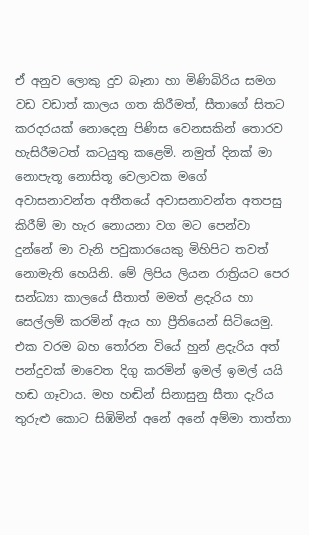ඒ අනුව ලොකු දුව බෑනා හා මිණිබිරිය සමග වඩ වඩාත් කාලය ගත කිරීමත්, සීතාගේ සිතට කරදරයක් නොදෙනු පිණිස වෙනසකින් තොරව හැසිරීමටත් කටයුතු කළෙමි. නමුත් දිනක් මා නොපැතූ නොසිතූ වෙලාවක මගේ අවාසනාවන්ත අතීතයේ අවාසනාවන්ත අතපසු කිරීම් මා හැර නොයනා වග මට පෙන්වා දුන්නේ මා වැනි පවුකාරයෙකු මිහිපිට තවත් නොමැති හෙයිනි. මේ ලිපිය ලියන රාත්‍රියට පෙර සන්ධ්‍යා කාලයේ සීතාත් මමත් ළදැරිය හා සෙල්ලම් කරමින් ඇය හා ප්‍රීතියෙන් සිටියෙමු. එක වරම බහ තෝරන වියේ හුන් ළදැරිය අත් පන්දුවක් මාවෙත දිගු කරමින් ඉමල් ඉමල් යයි හඬ ගෑවාය. මහ හඬින් සිනාසුනු සීතා දැරිය තුරුළු කොට සිඹිමින් අනේ අනේ අම්මා තාත්තා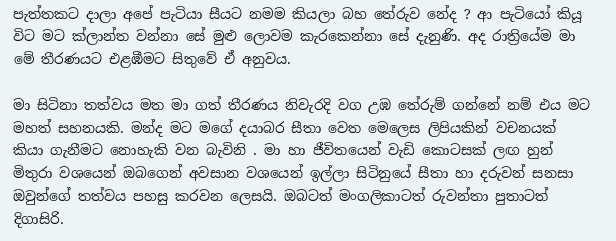පැත්තකට දාලා අපේ පැටියා සීයට නමම කියලා බහ තේරුව නේද ? ආ පැටියෝ කියූ විට මට ක්ලාන්ත වන්නා සේ මුළු ලොවම කැරකෙන්නා සේ දැනුණි. අද රාත්‍රියේම මා මේ තීරණයට එළඹීමට සිතුවේ ඒ අනුවය.

මා සිටිනා තත්වය මත මා ගත් තීරණය නිවැරදි වග උඹ තේරුම් ගන්නේ නම් එය මට මහත් සහනයකි. මන්ද මට මගේ දයාබර සීතා වෙත මෙලෙස ලිපියකින් වචනයක් කියා ගැනීමට න‍ොහැකි වන බැවිනි . මා හා ජීවිතයෙන් වැඩි කොටසක් ලඟ හුන් මිතුරා වශයෙන් ඔබගෙන් අවසාන වශයෙන් ඉල්ලා සිටිනුයේ සීතා හා දරුවන් සනසා ඔවුන්ගේ තත්වය පහසු කරවන ලෙසයි. ඔබටත් මංගලිකාටත් රුවන්තා පුතාටත් දිගාසිරි.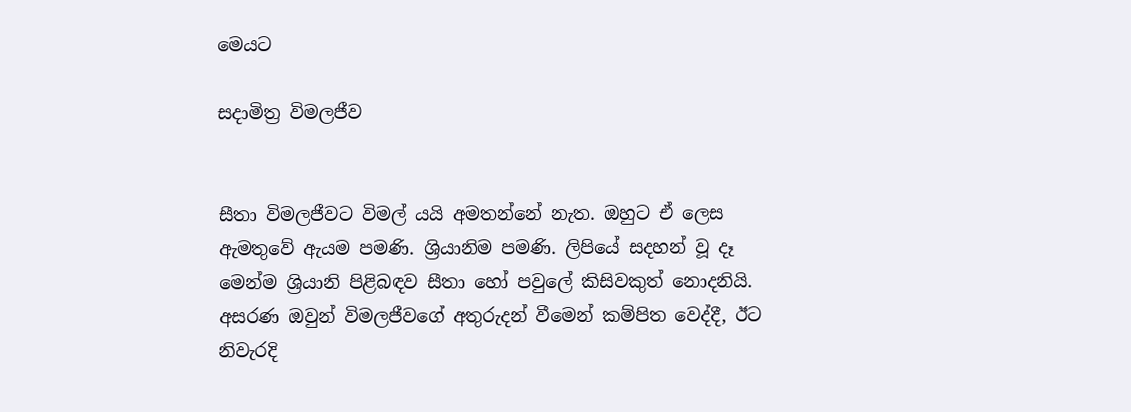මෙයට

සදාමිත්‍ර විමලජීව


සීතා විමලජීවට විමල් යයි අමතන්නේ නැත. ඔහුට ඒ ලෙස ඇමතුවේ ඇයම පමණි. ශ්‍රියානිම පමණි. ලිපියේ සදහන් වූ දෑ මෙන්ම ශ්‍රියානි පිළිබඳව සීතා හෝ පවුලේ කිසිවකුත් නොදනියි. අසරණ ඔවුන් විමලජීවගේ අතුරුදන් වීමෙන් කම්පිත වෙද්දී, ඊට නිවැරදි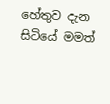හේතුව දැන සිටියේ මමත්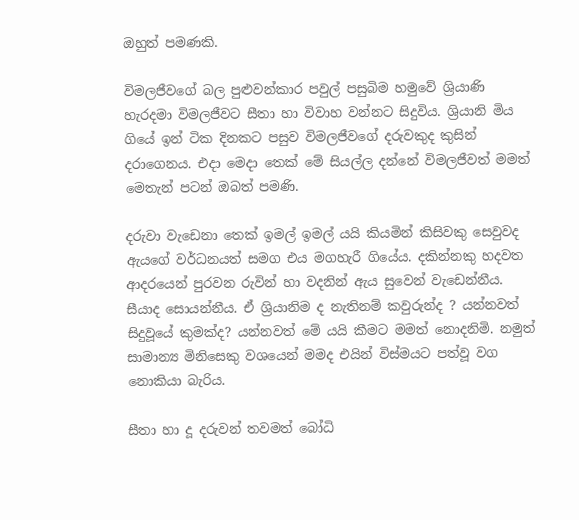ඔහුත් පමණකි.

විමලජීවගේ බල පුළුවන්කාර පවුල් පසුබිම හමුවේ ශ්‍රියාණි හැරදමා විමලජීවට සීතා හා විවාහ වන්නට සිදුවිය. ශ්‍රියානි මිය ගියේ ඉන් ටික දිනකට පසුව විමලජීවගේ දරුවකුද කුසින් දරාගෙනය. එදා මෙදා තෙක් මේ සියල්ල දන්නේ විමලජීවත් මමත් මෙතැන් පටන් ඔබත් පමණි.

දරුවා වැඩෙනා තෙක් ඉමල් ඉමල් යයි කියමින් කිසිවකු සෙවුවද ඇයගේ වර්ධනයත් සමග එය මගහැරී ගියේය. දකින්නකු හදවත ආදරයෙන් පුරවන රුවින් හා වදනින් ඇය සුවෙන් වැඩෙන්නීය. සීයාද සොයන්නීය. ඒ ශ්‍රියානිම ද නැතිනම් කවුරුන්ද ? යන්නවත් සිදුවූයේ කුමක්ද? යන්නවත් මේ යයි කීමට මමත් නොදනිමි. නමුත් සාමාන්‍ය මිනිසෙකු වශයෙන් මමද එයින් විස්මයට පත්වූ වග නොකියා බැරිය.

සීතා හා දූ දරුවන් තවමත් බෝධි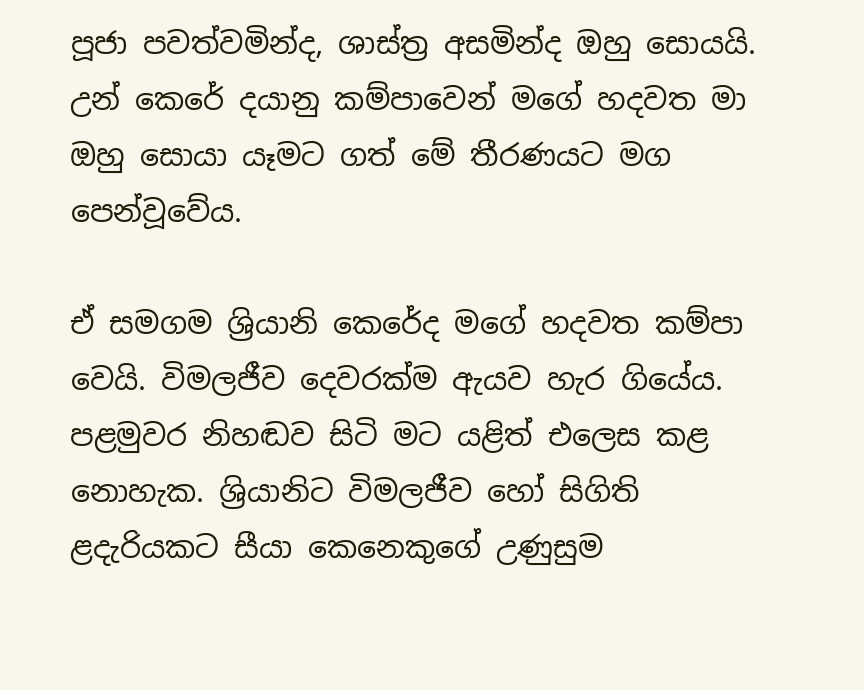පූජා පවත්වමින්ද, ශාස්ත්‍ර අසමින්ද ඔහු සොයයි. උන් කෙරේ දයානු කම්පාවෙන් මගේ හදවත මා ඔහු සොයා යෑමට ගත් මේ තීරණයට මග පෙන්වූවේය.

ඒ සමගම ශ්‍රියානි කෙරේද මගේ හදවත කම්පා වෙයි. විමලජීව දෙවරක්ම ඇයව හැර ගියේය. පළමුවර නිහඬව සිටි මට යළිත් එලෙස කළ නොහැක. ශ්‍රියානිට විමලජීව හෝ සිගිති ළදැරියකට සීයා කෙනෙකුගේ උණුසුම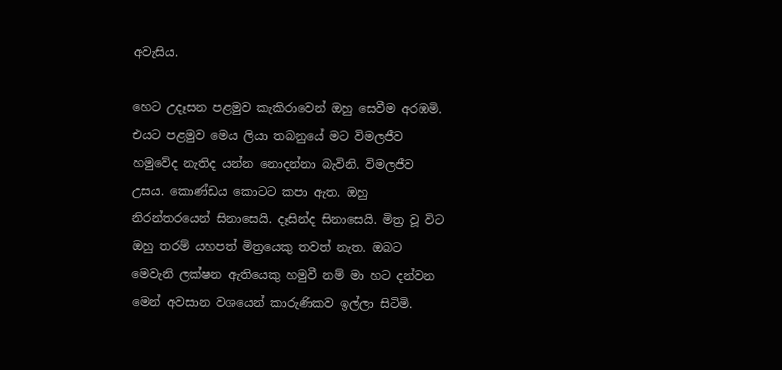අවැසිය.

හෙට උදෑසන පළමුව කැකිරාවෙන් ඔහු සෙවීම අරඹමි. එයට පළමුව මෙය ලියා තබනුයේ මට විමලජීව හමුවේද නැතිද යන්න නොදන්නා බැවිනි. විමලජීව උසය. කොණ්ඩය කොටට කපා ඇත. ඔහු නිරන්තරයෙන් සිනාසෙයි. දෑසින්ද සිනාසෙයි. මිත්‍ර වූ විට ඔහු තරම් යහපත් මිත්‍රයෙකු තවත් නැත. ඔබට මෙවැනි ලක්ෂන ඇතියෙකු හමුවී නම් මා හට දන්වන මෙන් අවසාන වශයෙන් කාරුණිකව ඉල්ලා සිටිමි.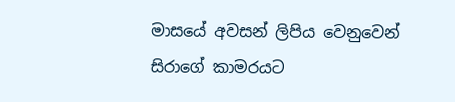මාසයේ අවසන් ලිපිය වෙනුවෙන් සිරාගේ කාමරයට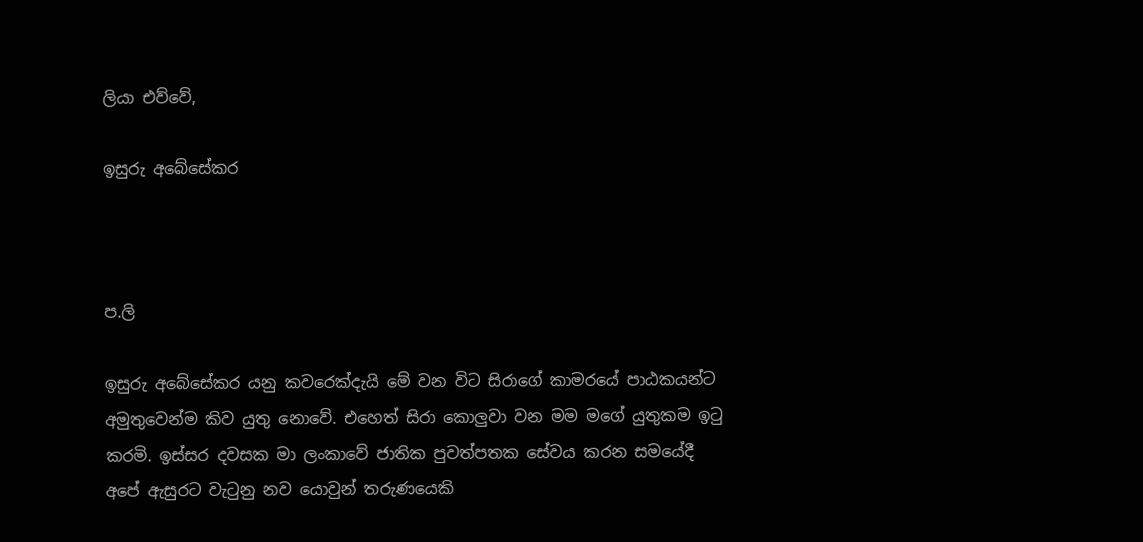ලියා එව්වේ,

ඉසුරු අබේසේකර



ප.ලි

ඉසුරු අබේසේකර යනු කවරෙක්දැයි මේ වන විට සිරාගේ කාමරයේ පාඨකයන්ට අමුතුවෙන්ම කිව යුතු නොවේ. එහෙත් සිරා කොලුවා වන මම මගේ යුතුකම ඉටු කරමි. ඉස්සර දවසක මා ලංකාවේ ජාතික පුවත්පතක සේවය කරන සමයේදී අපේ ඇසුරට වැටුනු නව යොවුන් තරුණයෙකි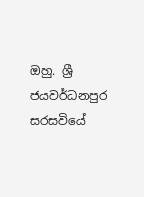ඔහු. ශ්‍රී ජයවර්ධනපුර සරසවියේ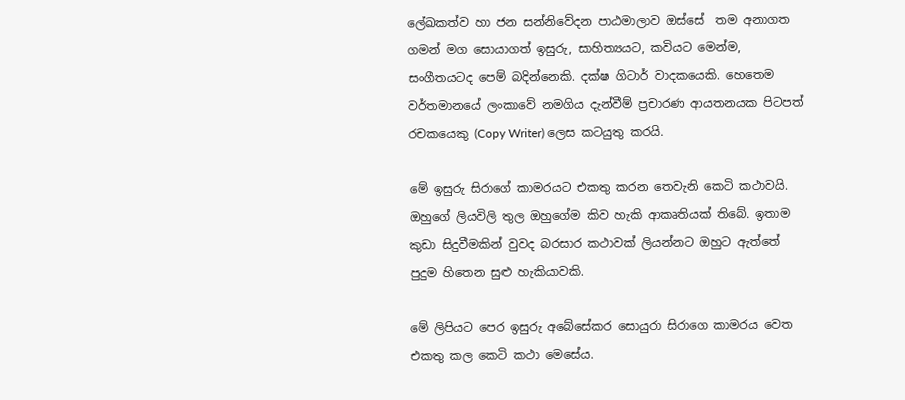ලේඛකත්ව හා ජන සන්නිවේදන පාඨමාලාව ඔස්සේ  තම අනාගත ගමන් මග සොයාගත් ඉසුරු, සාහිත්‍යයට, කවියට මෙන්ම, සංගීතයටද පෙම් බදින්නෙකි. දක්ෂ ගිටාර් වාදකයෙකි. හෙතෙම වර්තමානයේ ලංකාවේ නමගිය දැන්වීම් ප්‍රචාරණ ආයතනයක පිටපත් රචකයෙකු (Copy Writer) ලෙස කටයුතු කරයි.

මේ ඉසුරු සිරාගේ කාමරයට එකතු කරන තෙවැනි කෙටි කථාවයි. ඔහුගේ ලියවිලි තුල ඔහුගේම කිව හැකි ආකෘතියක් තිබේ. ඉතාම කුඩා සිදුවීමකින් වුවද බරසාර කථාවක් ලියන්නට ඔහුට ඇත්තේ පුදුම හිතෙන සුළු හැකියාවකි.

මේ ලිපියට පෙර ඉසුරු අබේසේකර සොයුරා සිරාගෙ කාමරය වෙත එකතු කල කෙටි කථා මෙසේය.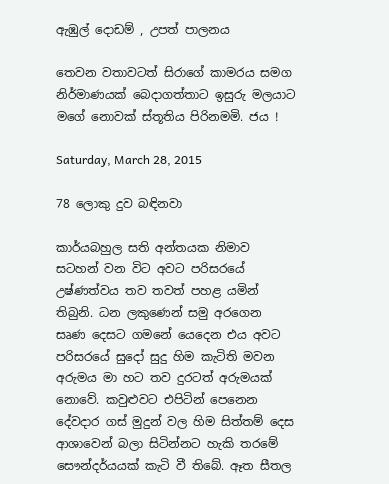ඇඹුල් දොඩම් , උපත් පාලනය

තෙවන වතාවටත් සිරාගේ කාමරය සමග නිර්මාණයක් බෙදාගත්තාට ඉසුරු මලයාට මගේ නොවක් ස්තූතිය පිරිනමමි. ජය !

Saturday, March 28, 2015

78 ලොකු දුව බඳිනවා

කාර්යබහුල සති අන්තයක නිමාව සටහන් වන විට අවට පරිසරයේ උෂ්ණත්වය තව තවත් පහළ යමින් තිබුනි. ධන ලකුණෙන් සමු අරගෙන සෘණ දෙසට ගමනේ යෙදෙන එය අවට පරිසරයේ සුදෝ සුදු හිම කැටිති මවන අරුමය මා හට තව දුරටත් අරුමයක් නොවේ. කවුළුවට එපිටින් පෙනෙන දේවදාර ගස් මුදුන් වල හිම සිත්තම් දෙස ආශාවෙන් බලා සිටින්නට හැකි තරමේ සෞන්දර්යයක් කැටි වී තිබේ. ඈත සීතල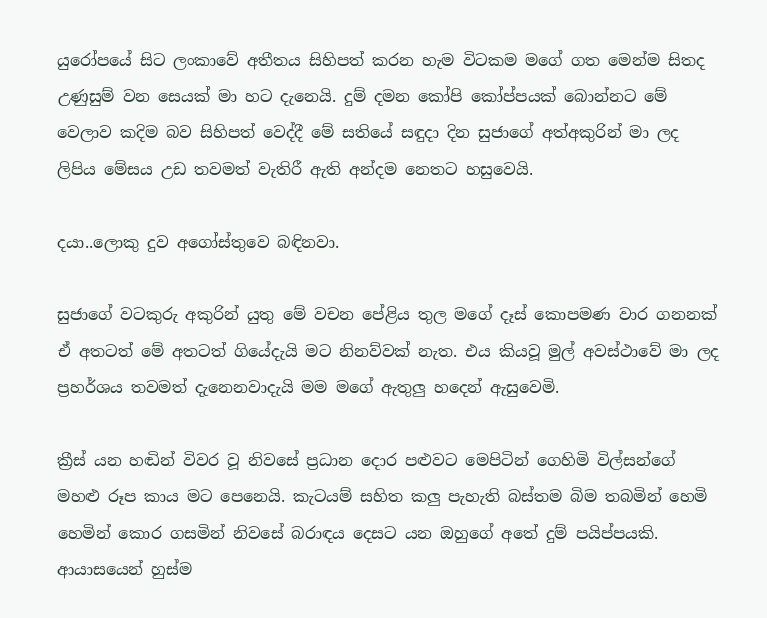යුරෝපයේ සිට ලංකාවේ අතීතය සිහිපත් කරන හැම විටකම මගේ ගත මෙන්ම සිතද උණුසුම් වන සෙයක් මා හට දැනෙයි. දුම් දමන කෝපි කෝප්පයක් බොන්නට මේ වෙලාව කදිම බව සිහිපත් වෙද්දී මේ සතියේ සඳුදා දින සුජාගේ අත්අකුරින් මා ලද ලිපිය මේසය උඩ තවමත් වැතිරී ඇති අන්දම නෙතට හසුවෙයි.

දයා..ලොකු දුව අගෝස්තුවෙ බඳිනවා.

සුජාගේ වටකුරු අකුරින් යුතු මේ වචන පේළිය තුල මගේ දෑස් කොපමණ වාර ගනනක් ඒ අතටත් මේ අතටත් ගියේදැයි මට නිනව්වක් නැත. එය කියවූ මුල් අවස්ථාවේ මා ලද ප්‍රහර්ශය තවමත් දැනෙනවාදැයි මම මගේ ඇතුලු හදෙන් ඇසුවෙමි.

ක්‍රීස් යන හඬින් විවර වූ නිවසේ ප්‍රධාන දොර පළුවට මෙපිටින් ගෙහිමි විල්සන්ගේ මහළු රූප කාය මට පෙනෙයි. කැටයම් සහිත කලු පැහැති බස්තම බිම තබමින් හෙමි හෙමින් කොර ගසමින් නිවසේ බරාඳය දෙසට යන ඔහුගේ අතේ දුම් පයිප්පයකි. ආයාසයෙන් හුස්ම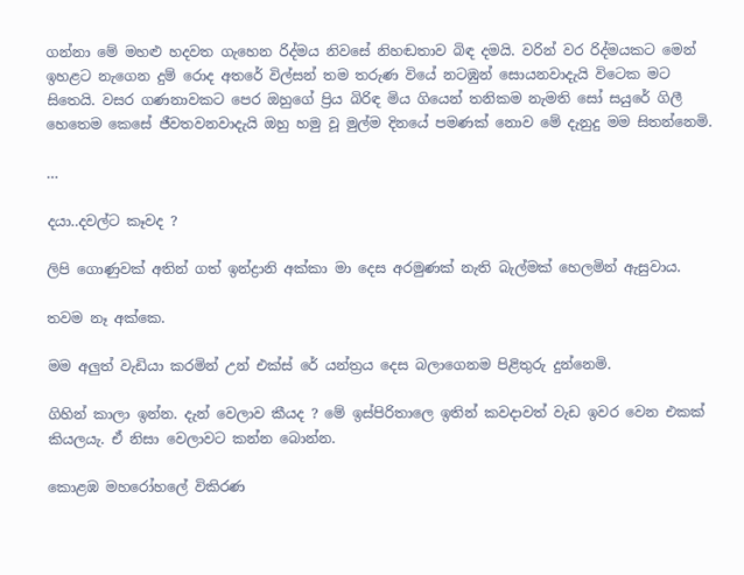ගන්නා මේ මහළු හදවත ගැහෙන රිද්මය නිවසේ නිහඬතාව බිඳ දමයි. වරින් වර රිද්මයකට මෙන් ඉහළට නැගෙන දුම් රොද අතරේ විල්සන් තම තරුණ වියේ නටඹුන් සොයනවාදැයි විටෙක මට සිතෙයි. වසර ගණනාවකට පෙර ඔහුගේ ප්‍රිය බිරිඳ මිය ගියෙන් තනිකම නැමති සෝ සයුරේ ගිලී හෙතෙම කෙසේ ජීවතවනවාදැයි ඔහු හමු වූ මුල්ම දිනයේ පමණක් නොව මේ දැනුදු මම සිතන්නෙමි.

...

දයා..දවල්ට කෑවද ?

ලිපි ගොණුවක් අතින් ගත් ඉන්ද්‍රානි අක්කා මා දෙස අරමුණක් නැති බැල්මක් හෙලමින් ඇසුවාය.

තවම නෑ අක්කෙ.

මම අලුත් වැඩියා කරමින් උන් එක්ස්‍ රේ යන්ත්‍රය දෙස බලාගෙනම පිළිතුරු දුන්නෙමි.

ගිහින් කාලා ඉන්න. දැන් වෙලාව කීයද ? මේ ඉස්පිරිතාලෙ ඉතින් කවදාවත් වැඩ ඉවර වෙන එකක් කියලයැ. ඒ නිසා වෙලාවට කන්න බොන්න.

කොළඹ මහරෝහලේ විකිරණ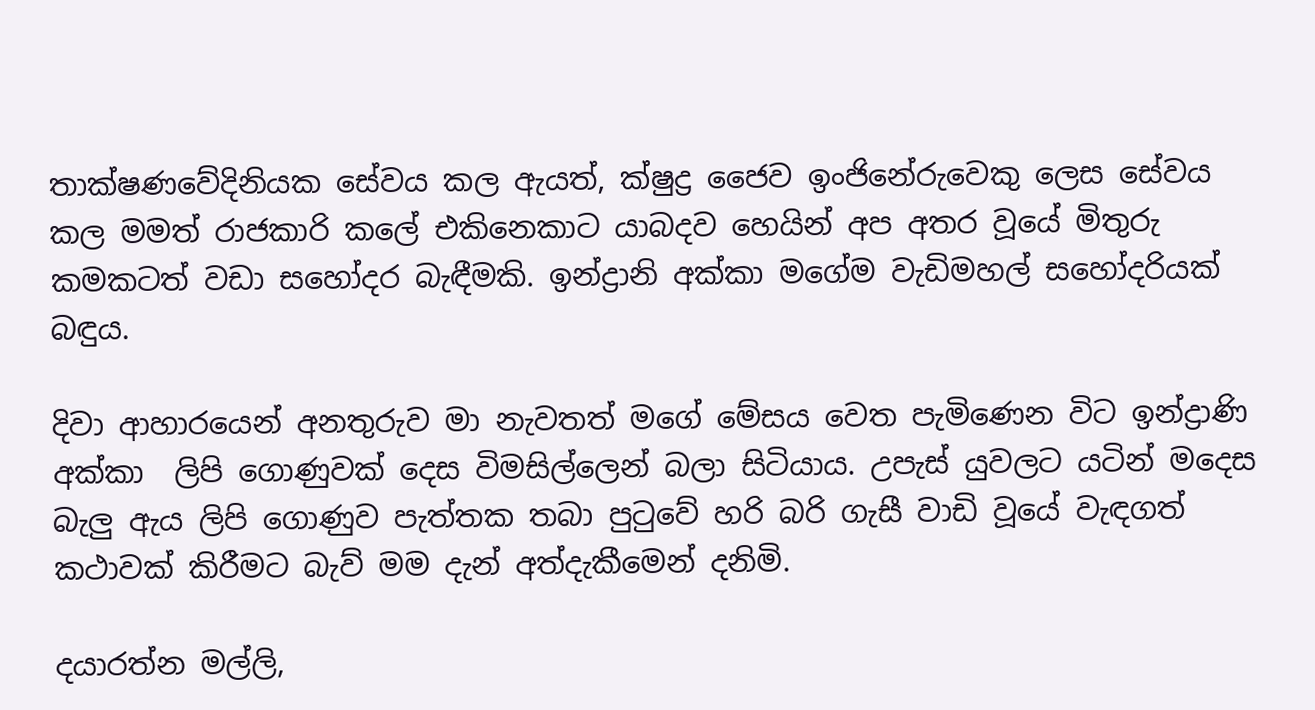තාක්ෂණවේදිනියක සේවය කල ඇයත්, ක්ෂුද්‍ර ජෛව ඉංජිනේරුවෙකු ලෙස සේවය කල මමත් රාජකාරි කලේ එකිනෙකාට යාබදව හෙයින් අප අතර වූයේ මිතුරු කමකටත් වඩා සහෝදර බැඳීමකි. ඉන්ද්‍රානි අක්කා මගේම වැඩිමහල් සහෝදරියක් බඳුය.

දිවා ආහාරයෙන් අනතුරුව මා නැවතත් මගේ මේසය වෙත පැමිණෙන විට ඉන්ද්‍රාණි අක්කා  ලිපි ගොණුවක් දෙස විමසිල්ලෙන් බලා සිටියාය. උපැස් යුවලට යටින් මදෙස බැලු ඇය ලිපි ගොණුව පැත්තක තබා පුටුවේ හරි බරි ගැසී වාඩි වූයේ වැඳගත් කථාවක් කිරීමට බැව් මම දැන් අත්දැකීමෙන් දනිමි.

දයාරත්න මල්ලි,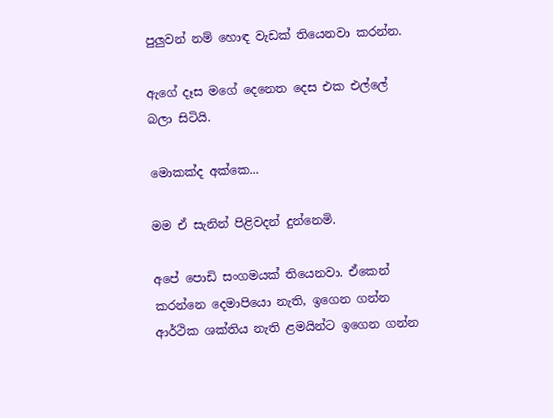පුලුවන් නම් හොඳ වැඩක් තියෙනවා කරන්න.

ඇගේ දෑස මගේ දෙනෙත දෙස එක එල්ලේ බලා සිටියි.

මොකක්ද අක්කෙ...

මම ඒ සැනින් පිළිවදන් දුන්නෙමි.

අපේ පොඩි සංගමයක් තියෙනවා. ඒකෙන් කරන්නෙ දෙමාපියො නැති, ඉගෙන ගන්න ආර්ථික ශක්තිය නැති ළමයින්ට ඉගෙන ගන්න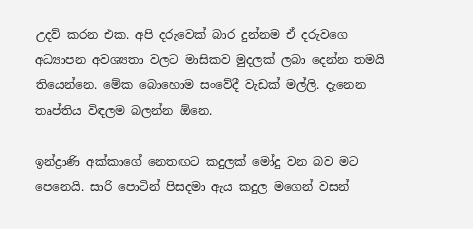උදව් කරන එක. අපි දරුවෙක් බාර දුන්නම ඒ දරුවගෙ අධ්‍යාපන අවශ්‍යතා වලට මාසිකව මුදලක් ලබා දෙන්න තමයි තියෙන්නෙ. මේක බොහොම සංවේදී වැඩක් මල්ලි. දැනෙන තෘප්තිය විඳලම බලන්න ඕනෙ.

ඉන්ද්‍රාණි අක්කාගේ නෙතඟට කදුලක් මෝදු වන බව මට පෙනෙයි. සාරි පොටින් පිසදමා ඇය කදුල මගෙන් වසන්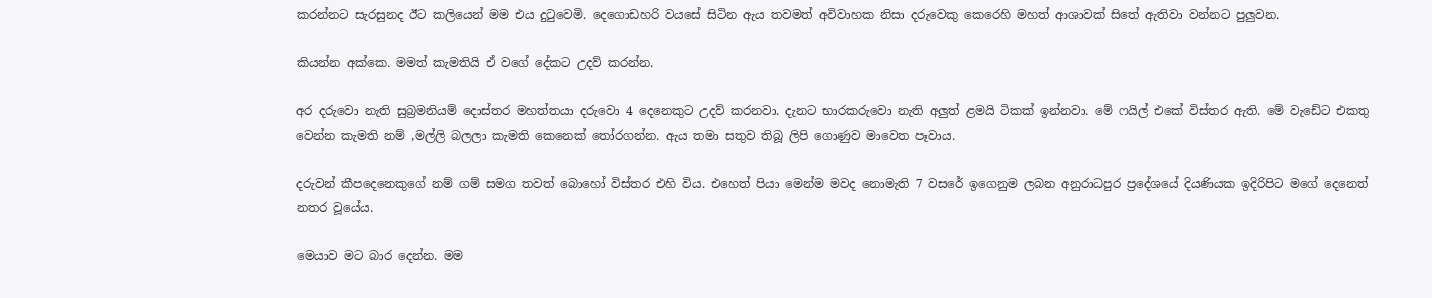කරන්නට සැරසුනද ඊට කලියෙන් මම එය දුටුවෙමි. දෙගොඩහරි වයසේ සිටින ඇය තවමත් අවිවාහක නිසා දරුවෙකු කෙරෙහි මහත් ආශාවක් සිතේ ඇතිවා වන්නට පුලුවන.

කියන්න අක්කෙ. මමත් කැමතියි ඒ වගේ දේකට උදව් කරන්න.

අර දරුවො නැති සුබ්‍රමනියම් දොස්තර මහත්තයා දරුවො 4 දෙනෙකුට උදව් කරනවා. දැනට භාරකරුවො නැති අලුත් ළමයි ටිකක් ඉන්නවා. මේ ෆයිල් එකේ විස්තර ඇති. මේ වැඩේට එකතු වෙන්න කැමති නම් ,මල්ලි බලලා කැමති කෙනෙක් තෝරගන්න. ඇය තමා සතුව තිබූ ලිපි ගොණුව මාවෙත පෑවාය.

දරුවන් කීපදෙනෙකුගේ නම් ගම් සමග තවත් බොහෝ විස්තර එහි විය. එහෙත් පියා මෙන්ම මවද නොමැති 7 වසරේ ඉගෙනුම ලබන අනුරාධපුර ප්‍රදේශයේ දියණියක ඉදිරිපිට මගේ දෙනෙත් නතර වූයේය.

මෙයාව මට බාර දෙන්න. මම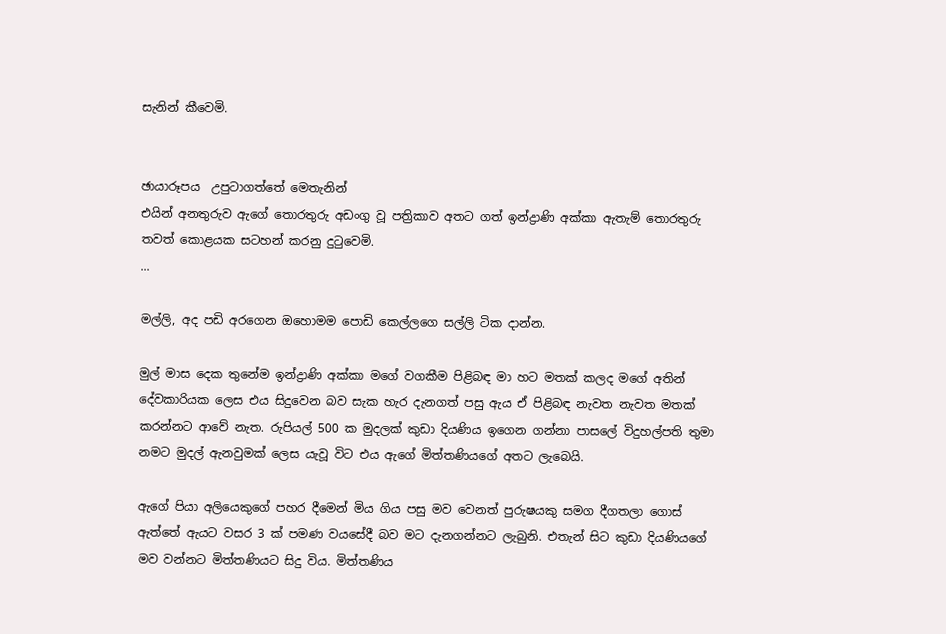සැනින් කීවෙමි.


ඡායාරූපය  උපුටාගත්තේ මෙතැනින්
එයින් අනතුරුව ඇගේ තොරතුරු අඩංගු වූ පත්‍රිකාව අතට ගත් ඉන්ද්‍රාණි අක්කා ඇතැම් තොරතුරු තවත් කොළයක සටහන් කරනු දුටුවෙමි.
...

මල්ලි, අද පඩි අරගෙන ඔහොමම පොඩි කෙල්ලගෙ සල්ලි ටික දාන්න.

මුල් මාස දෙක තුනේම ඉන්ද්‍රාණි අක්කා මගේ වගකීම පිළිබඳ මා හට මතක් කලද මගේ අතින් දේවකාරියක ලෙස එය සිදුවෙන බව සැක හැර දැනගත් පසු ඇය ඒ පිළිබඳ නැවත නැවත මතක් කරන්නට ආවේ නැත. රුපියල් 500 ක මුදලක් කුඩා දියණිය ඉගෙන ගන්නා පාසල‍ේ විදුහල්පති තුමා නමට මුදල් ඇනවුමක් ලෙස යැවූ විට එය ඇගේ මිත්තණියගේ අතට ලැබෙයි.

ඇගේ පියා අලියෙකුගේ පහර දීමෙන් මිය ගිය පසු මව වෙනත් පුරුෂයකු සමග දීගතලා ගොස් ඇත්තේ ඇයට වසර 3 ක් පමණ වයසේදී බව මට දැනගන්නට ලැබුනි. එතැන් සිට කුඩා දියණියගේ මව වන්නට මිත්තණියට සිදු විය. මිත්තණිය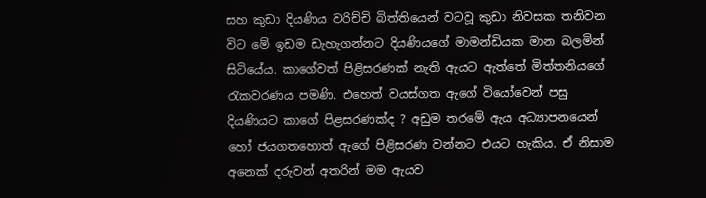සහ කුඩා දියණිය වරිච්චි බිත්තියෙන් වටවූ කුඩා නිවසක තනිවන විට මේ ඉඩම ඩැහැගන්නට දියණියගේ මාමන්ඩියක මාන බලමින් සිටියේය. කාගේවත් පිළිසරණක් නැති ඇයට ඇත්තේ මිත්තනියගේ රැකවරණය පමණි. එහෙත් වයස්ගත ඇගේ වියෝවෙන් පසු දියණියට කාගේ පිළසරණක්ද ? අඩුම තරමේ ඇය අධ්‍යාපනයෙන් හෝ ජයගතහොත් ඇගේ පිළිසරණ වන්නට එයට හැකිය. ඒ නිසාම අනෙක් දරුවන් අතරින් මම ඇයව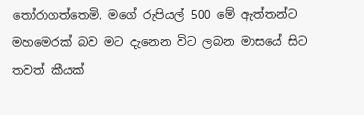තෝරාගත්තෙමි. මගේ රුපියල් 500 මේ ඇත්තන්ට මහමෙරක් බව මට දැනෙන විට ලබන මාසයේ සිට තවත් කීයක්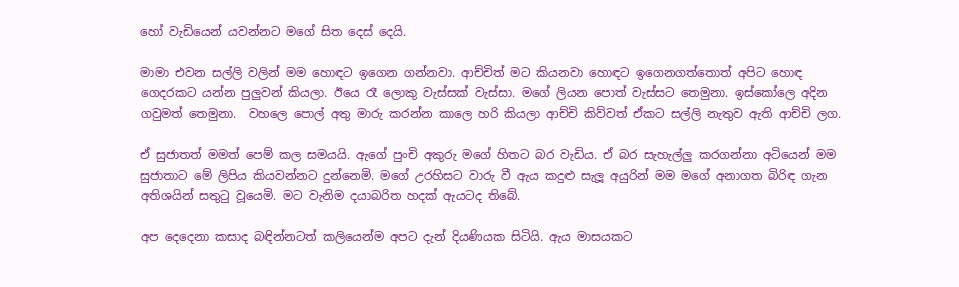හෝ වැඩියෙන් යවන්නට මගේ සිත දෙස් දෙයි.

මාමා එවන සල්ලි වලින් මම හොඳට ඉගෙන ගන්නවා. ආච්චිත් මට කියනවා හොඳට ඉගෙනගත්තොත් අපිට හොඳ ගෙදරකට යන්න පුලුවන් කියලා. ඊයෙ රෑ ලොකු වැස්සක් වැස්සා. මගේ ලියන පොත් වැස්සට තෙමුනා. ඉස්කෝලෙ අදින ගවුමත් තෙමුනා.  වහලෙ පොල් අතු මාරු කරන්න කාලෙ හරි කියලා ආච්චි කිව්වත් ඒකට සල්ලි නැතුව ඇති ආච්චි ලග.

ඒ සුජාතත් මමත් පෙම් කල සමයයි. ඇගේ පුංචි අකුරු මගේ හිතට බර වැඩිය. ඒ බර සැහැල්ලු කරගන්නා අටියෙන් මම සුජාතාට මේ ලිපිය කියවන්නට දුන්නෙමි. මගේ උරහිසට වාරු වී ඇය කදුළු සැලූ අයුරින් මම මගේ අනාගත බිරිඳ ගැන අතිශයින් සතුටු වූයෙමි. මට වැනිම දයාබරිත හදක් ඇයටද තිබේ.

අප දෙදෙනා කසාද බඳින්නටත් කලියෙන්ම අපට දැන් දියණියක සිටියි. ඇය මාසයකට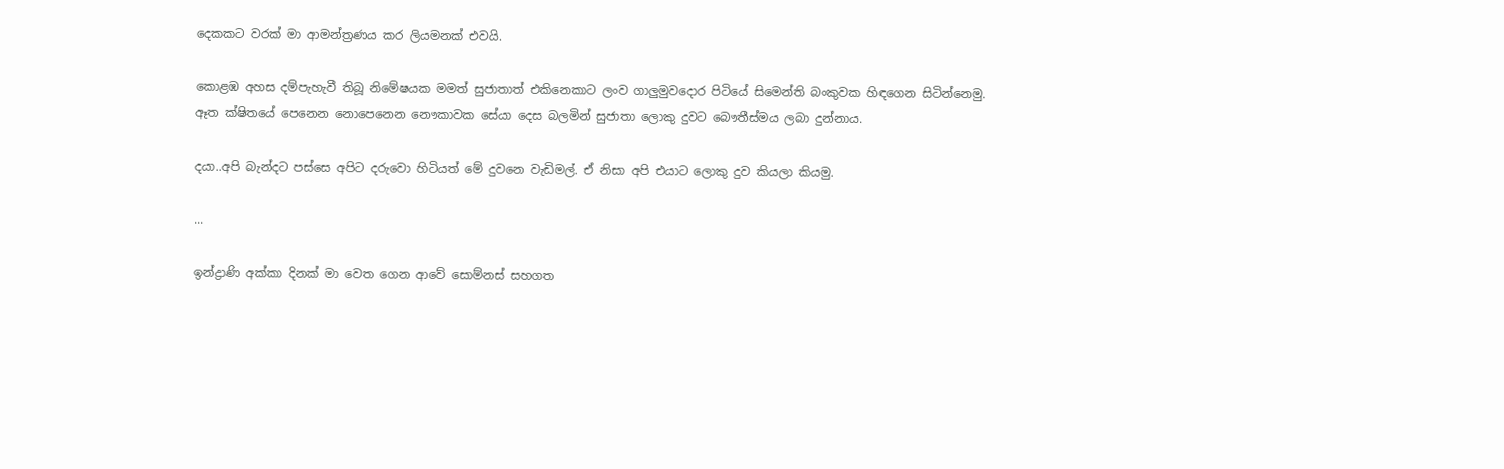දෙකකට වරක් මා ආමන්ත්‍රණය කර ලියමනක් එවයි.

කොළඹ අහස දම්පැහැවී තිබූ නිමේෂයක මමත් සුජාතාත් එකිනෙකාට ලංව ගාලුමුවදොර පිටියේ සිමෙන්ති බංකුවක හිඳගෙන සිටින්නෙමු. ඈත ක්ෂිතයේ පෙනෙන නොපෙනෙන නෞකාවක සේයා දෙස බලමින් සුජාතා ලොකු දුවට බෞතීස්මය ලබා දුන්නාය.

දයා..අපි බැන්දට පස්සෙ අපිට දරුවො හිටියත් මේ දුවනෙ වැඩිමල්. ඒ නිසා අපි එයාට ලොකු දුව කියලා කියමු.

...

ඉන්ද්‍රාණි අක්කා දිනක් මා වෙත ගෙන ආවේ සොම්නස් සහගත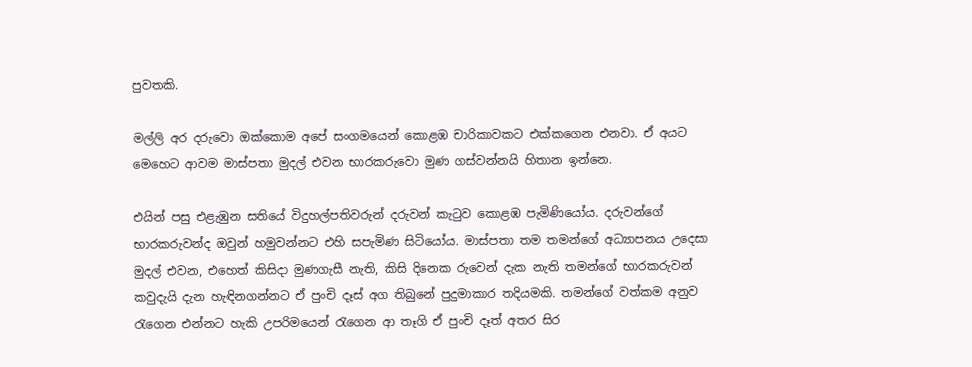පුවතකි.

මල්ලි අර දරුවො ඔක්කොම අපේ සංගමයෙන් කොළඹ චාරිකාවකට එක්කගෙන එනවා. ඒ අයට මෙහෙට ආවම මාස්පතා මුදල් එවන භාරකරුවො මුණ ගස්වන්නයි හිතාන ඉන්නෙ.

එයින් පසු එළැඹුන සතියේ විදුහල්පතිවරුන් දරුවන් කැටුව කොළඹ පැමිණියෝය. දරුවන්ගේ භාරකරුවන්ද ඔවුන් හමුවන්නට එහි සපැමිණ සිටියෝය. මාස්පතා තම තමන්ගේ අධ්‍යාපනය උදෙසා මුදල් එවන, එහෙත් කිසිදා මුණගැසී නැති, කිසි දිනෙක රුවෙන් දැක නැති තමන්ගේ භාරකරුවන් කවුදැයි දැන හැඳිනගන්නට ඒ පුංචි දෑස් අග තිබුනේ පුදුමාකාර තදියමකි. තමන්ගේ වත්කම අනුව රැගෙන එන්නට හැකි උපරිමයෙන් රැගෙන ආ තෑගි ඒ පුංචි දෑත් අතර සිර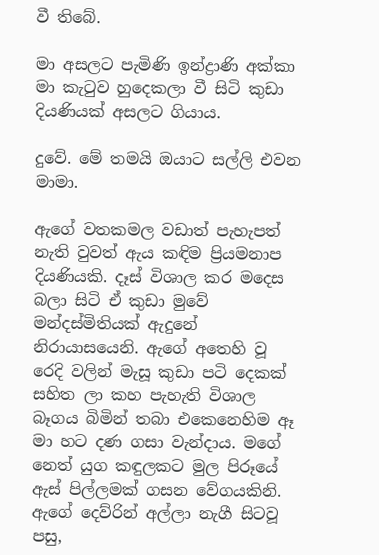වී තිබේ.

මා අසලට පැමිණි ඉන්ද්‍රාණි අක්කා මා කැටුව හුදෙකලා වී සිටි කුඩා දියණියක් අසලට ගියාය.

දුවේ. මේ තමයි ඔයාට සල්ලි එවන මාමා.

ඇගේ වතකමල වඩාත් පැහැපත් නැති වුවත් ඇය කඳිම ප්‍රියමනාප දියණියකි. දෑස් විශාල කර මදෙස බලා සිටි ඒ කුඩා මුවේ මන්දස්මිතියක් ඇදුනේ නිරායාසයෙනි. ඇගේ අතෙහි වූ රෙදි වලින් මැසූ කුඩා පටි දෙකක් සහිත ලා කහ පැහැති විශාල බෑගය බිමින් තබා එකෙනෙහිම ඈ මා හට දණ ගසා වැන්දාය. මගේ නෙත් යුග කඳුලකට මුල පිරූයේ ඇස් පිල්ලමක් ගසන වේගයකිනි. ඇගේ දෙව්රින් අල්ලා නැගී සිටවූ පසු,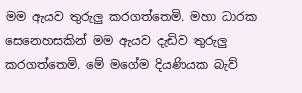මම ඇයව තුරුලු කරගත්තෙමි. මහා ධාරක සෙනෙහසකින් මම ඇයව දැඩිව තුරුලු කරගත්තෙමි. මේ මගේම දියණියක බැව්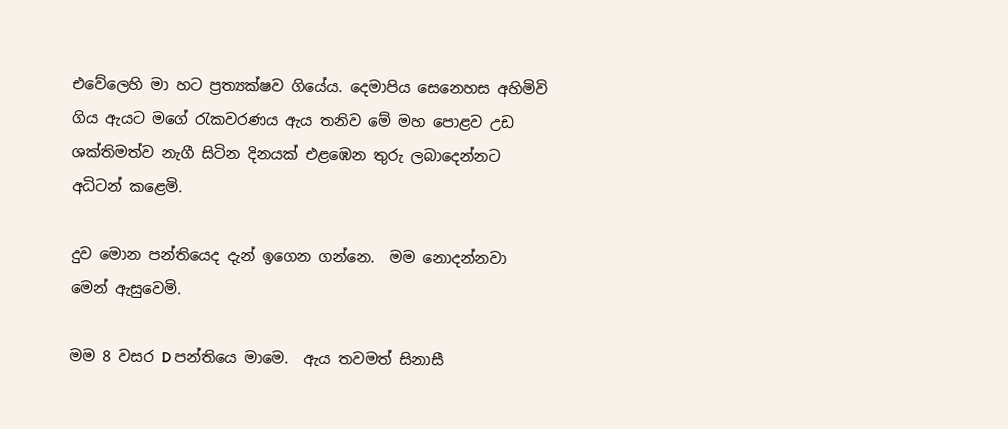එවේලෙහි මා හට ප්‍රත්‍යක්ෂව ගියේය. දෙමාපිය සෙනෙහස අහිමිවි ගිය ඇයට මගේ රැකවරණය ඇය තනිව මේ මහ පොළව උඩ ශක්තිමත්ව නැගී සිටින දිනයක් එළඹෙන තුරු ලබාදෙන්නට අධිටන් කළෙමි.

දුව මොන පන්තියෙද දැන් ඉගෙන ගන්න‍ෙ.  මම නොදන්නවා මෙන් ඇසුවෙමි.

මම 8 වසර D පන්තියෙ මාමෙ.  ඇය තවමත් සිනාසී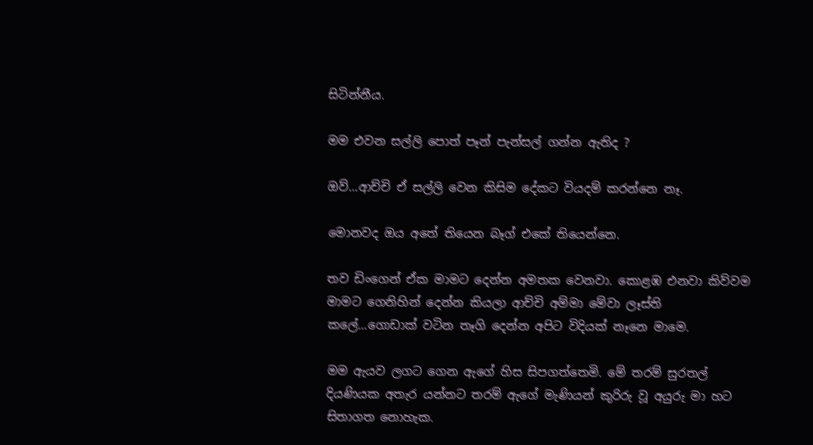සිටින්නීය.

මම එවන සල්ලි පොත් පෑන් පැන්සල් ගන්න ඇතිද ?

ඔව්...ආච්චි ඒ සල්ලි වෙන කිසිම දේකට වියදම් කරන්නෙ නෑ.

මොනවද ඔය අතේ තියෙන බෑග් එකේ තියෙන්නෙ.

තව ඩිංගෙන් ඒක මාමට දෙන්න අමතක වෙනවා. කොළඹ එනවා කිව්වම මාමට ගෙනිහින් දෙන්න කියලා ආච්චි අම්මා මේවා ලෑස්ති කලේ...ගොඩාක් වටින තෑගි දෙන්න අපිට විදියක් නෑනෙ මාමෙ.

මම ඇයව ලගට ගෙන ඇගේ හිස සිපගත්තෙමි. මේ තරම් සුරතල් දියණියක අතැර යන්නට තරම් ඇගේ මැණියන් කුරිරු වූ අයුරු මා හට සිතාගත නොහැක.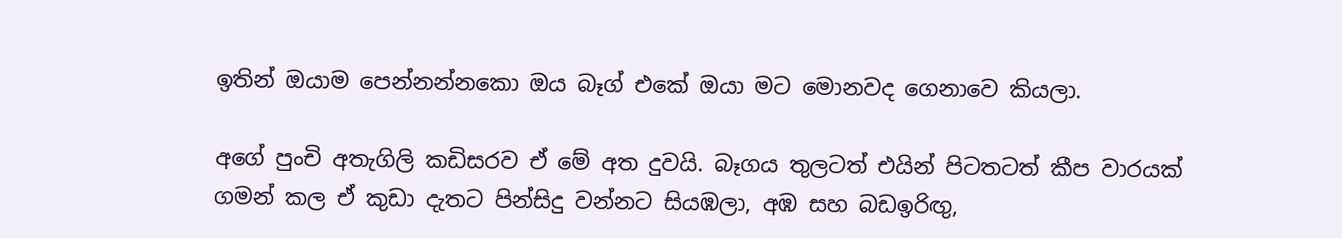ඉතින් ඔයාම පෙන්නන්නකො ඔය බෑග් එකේ ඔයා මට මොනවද ගෙනාවෙ කියලා.

අගේ පුංචි අතැගිලි කඩිසරව ඒ මේ අත දුවයි. බෑගය තුලටත් එයින් පිටතටත් කීප වාරයක් ගමන් කල ඒ කුඩා දැතට පින්සිදු වන්නට සියඹලා, අඹ සහ බඩඉරිඟු,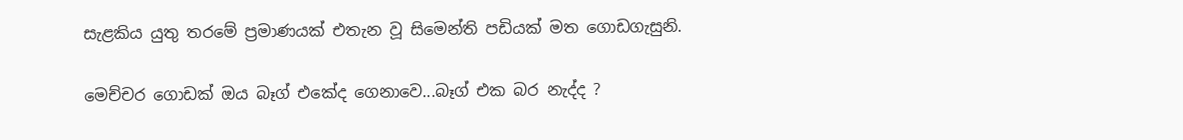සැළකිය යුතු තරමේ ප්‍රමාණයක් එතැන වූ සිමෙන්ති පඩියක් මත ගොඩගැසුනි.

මෙච්චර ගොඩක් ඔය බෑග් එකේද ගෙනාවෙ...බෑග් එක බර නැද්ද ?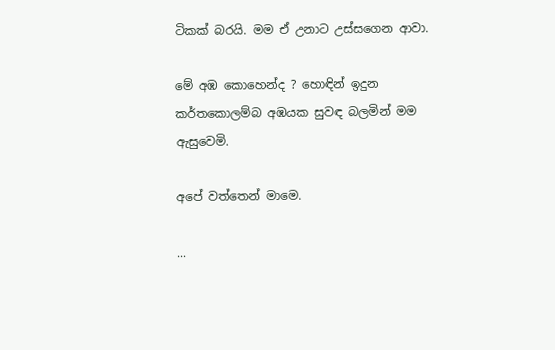ටිකක් බරයි. මම ඒ උනාට උස්සගෙන ආවා.

මේ අඹ කොහෙන්ද ? හොඳින් ඉදුන කර්තකොලම්බ අඹයක සුවඳ බලමින් මම ඇසුවෙමි.

අපේ වත්තෙන් මාමෙ.

...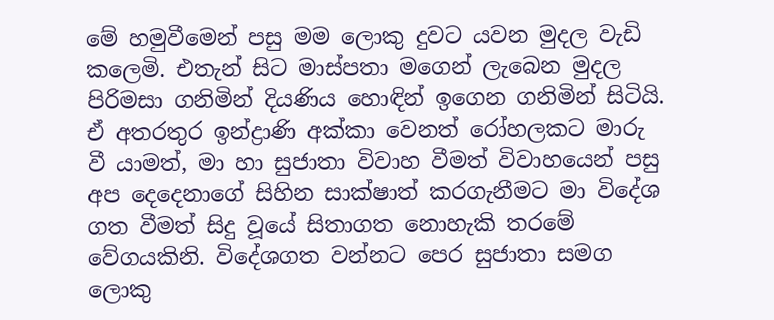මේ හමුවීමෙන් පසු මම ලොකු දුවට යවන මුදල වැඩි කලෙමි. එතැන් සිට මාස්පතා මගෙන් ලැබෙන මුදල පිරිමසා ගනිමින් දියණිය හොඳින් ඉගෙන ගනිමින් සිටියි. ඒ අතරතුර ඉන්ද්‍රාණි අක්කා වෙනත් රෝහලකට මාරු වී යාමත්, මා හා සුජාතා විවාහ වීමත් විවාහයෙන් පසු අප දෙදෙනාගේ සිහින සාක්ෂාත් කරගැනීමට මා විදේශ ගත වීමත් සිදු වූයේ සිතාගත නොහැකි තරමේ වේගයකිනි. විදේශගත වන්නට පෙර සුජාතා සමග ලොකු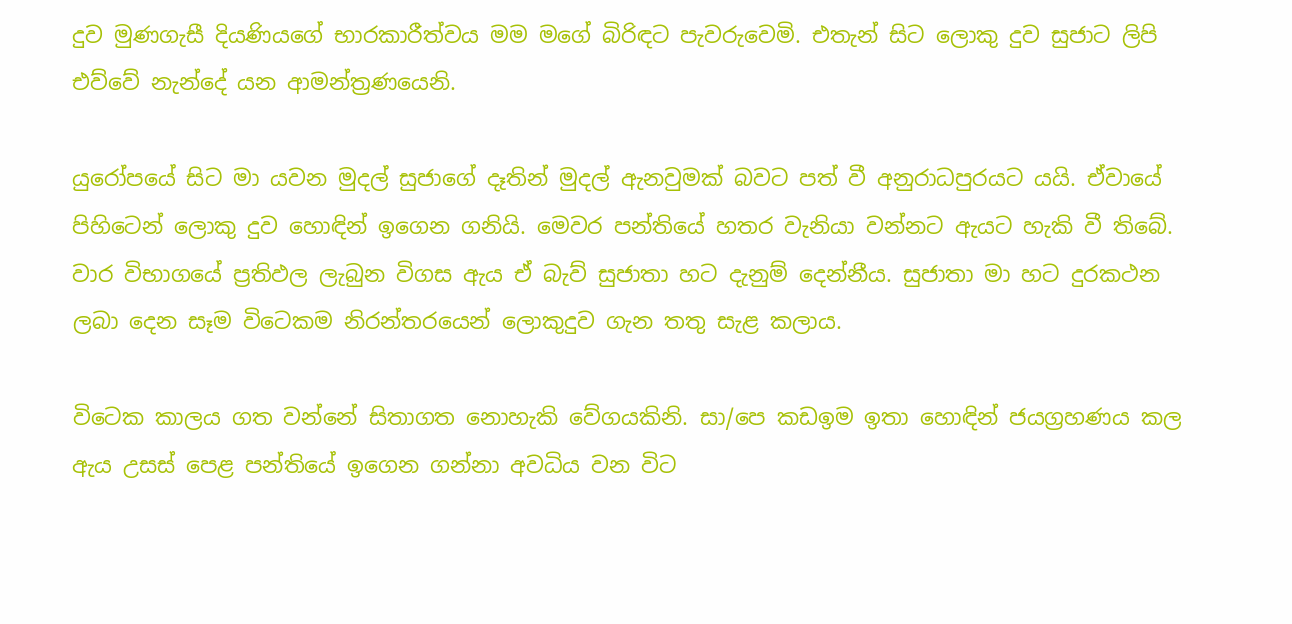දුව මුණගැසී දියණියගේ භාරකාරීත්වය මම මගේ බිරිඳට පැවරුවෙමි. එතැන් සිට ලොකු දුව සුජාට ලිපි එව්වේ නැන්දේ යන ආමන්ත්‍රණයෙනි.

යුරෝපයේ සිට මා යවන මුදල් සුජාගේ දෑතින් මුදල් ඇනවුමක් බවට පත් වී අනුරාධපුරයට යයි. ඒවායේ පිහිටෙන් ලොකු දුව හොඳින් ඉගෙන ගනියි. මෙවර පන්තියේ හතර වැනියා වන්නට ඇයට හැකි වී තිබේ. වාර විභාගයේ ප්‍රතිඵල ලැබුන විගස ඇය ඒ බැව් සුජාතා හට දැනුම් දෙන්නීය. සුජාතා මා හට දුරකථන ලබා දෙන සෑම විටෙකම නිරන්තරයෙන් ලොකුදුව ගැන තතු සැළ කලාය.

විටෙක කාලය ගත වන්නේ සිතාගත නොහැකි වේගයකිනි. සා/පෙ කඩඉම ඉතා හොඳින් ජයග්‍රහණය කල ඇය උසස් පෙළ පන්තියේ ඉගෙන ගන්නා අවධිය වන විට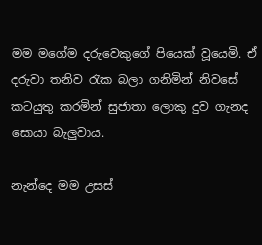මම මගේම දරුවෙකුගේ පියෙක් වූයෙමි. ඒ දරුවා තනිව රැක බලා ගනිමින් නිවසේ කටයුතු කරමින් සුජාතා ලොකු දුව ගැනද සොයා බැලුවාය.

නැන්දෙ මම උසස්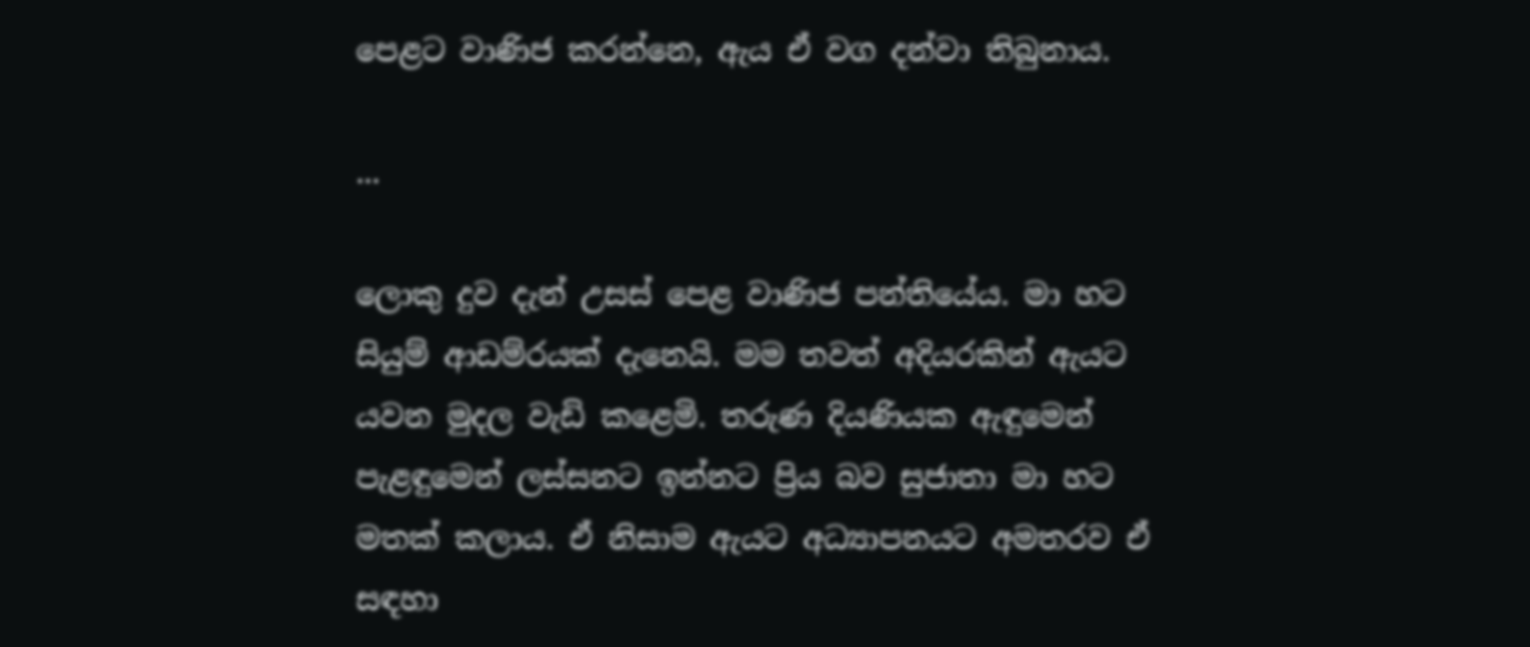පෙළට වාණිජ කරන්නෙ, ඇය ඒ වග දන්වා තිබුනාය.

...

ලොකු දුව දැන් උසස් පෙළ වාණිජ පන්තියේය. මා හට සියුම් ආඩම්රයක් දැනෙයි. මම තවත් අදියරකින් ඇයට යවන මුදල වැඩි කළෙමි. තරුණ දියණියක ඇඳුමෙන් පැළඳුමෙන් ලස්සනට ඉන්නට ප්‍රිය බව සුජාතා මා හට මතක් කලාය. ඒ නිසාම ඇයට අධ්‍යාපනයට අමතරව ඒ සඳහා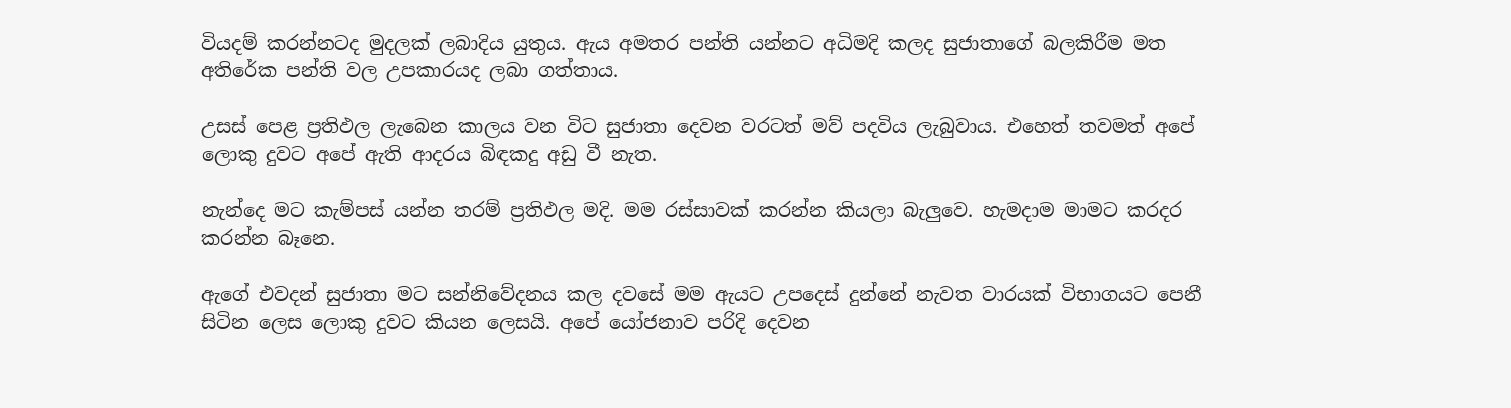වියදම් කරන්නටද මුදලක් ලබාදිය යුතුය. ඇය අමතර පන්ති යන්නට අධිමදි කලද සුජාතාගේ බලකිරීම මත අතිරේක පන්ති වල උපකාරයද ලබා ගත්තාය.

උසස් පෙළ ප්‍රතිඵල ලැබෙන කාලය වන විට සුජාතා දෙවන වරටත් මව් පදවිය ලැබුවාය. එහෙත් තවමත් අපේ ලොකු දුවට අපේ ඇති ආදරය බිඳකදු අඩු වී නැත.

නැන්දෙ මට කැම්පස් යන්න තරම් ප්‍රතිඵල මදි. මම රස්සාවක් කරන්න කියලා බැලුවෙ. හැමදාම මාමට කරදර කරන්න බෑනෙ.

ඇගේ එවදන් සුජාතා මට සන්නිවේදනය කල දවසේ මම ඇයට උපදෙස් දුන්නේ නැවත වාරයක් විභාගයට පෙනී සිටින ලෙස ලොකු දුවට කියන ලෙසයි. අපේ යෝජනාව පරිදි දෙවන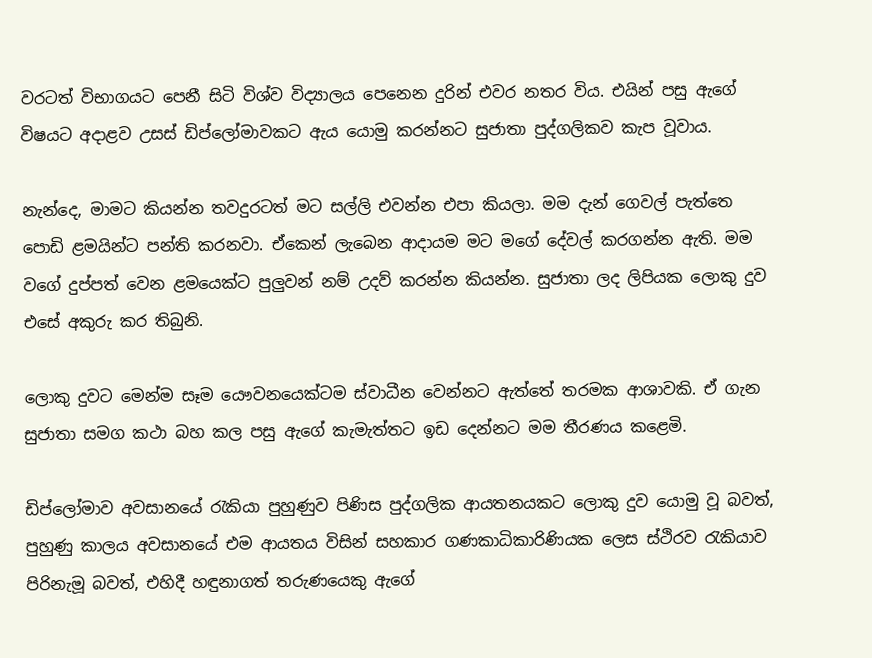වරටත් විභාගයට පෙනී සිටි විශ්ව විද්‍යාලය පෙනෙන දුරින් එවර නතර විය. එයින් පසු ඇගේ විෂයට අදාළව උසස් ඩිප්ලෝමාවකට ඇය යොමු කරන්නට සුජාතා පුද්ගලිකව කැප වූවාය.

නැන්දෙ, මාමට කියන්න තවදුරටත් මට සල්ලි එවන්න එපා කියලා. මම දැන් ගෙවල් පැත්තෙ පොඩි ළමයින්ට පන්ති කරනවා. ඒකෙන් ලැබෙන ආදායම මට මගේ දේවල් කරගන්න ඇති. මම වගේ දුප්පත් වෙන ළමයෙක්ට පුලුවන් නම් උදව් කරන්න කියන්න. සුජාතා ලද ලිපියක ලොකු දුව එසේ අකුරු කර තිබුනි.

ලොකු දුවට මෙන්ම සෑම යෞවනයෙක්ටම ස්වාධීන වෙන්නට ඇත්තේ තරමක ආශාවකි. ඒ ගැන සුජාතා සමග කථා බහ කල පසු ඇගේ කැමැත්තට ඉඩ දෙන්නට මම තීරණය කළෙමි.

ඩිප්ලෝමාව අවසානයේ රැකියා පුහුණුව පිණිස පුද්ගලික ආයතනයකට ලොකු දුව යොමු වූ බවත්, පුහුණු කාලය අවසානයේ එම ආයතය විසින් සහකාර ගණකාධිකාරිණියක ලෙස ස්ථිරව රැකියාව පිරිනැමූ බවත්, එහිදී හඳුනාගත් තරුණයෙකු ඇගේ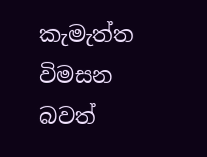කැමැත්ත විමසන බවත්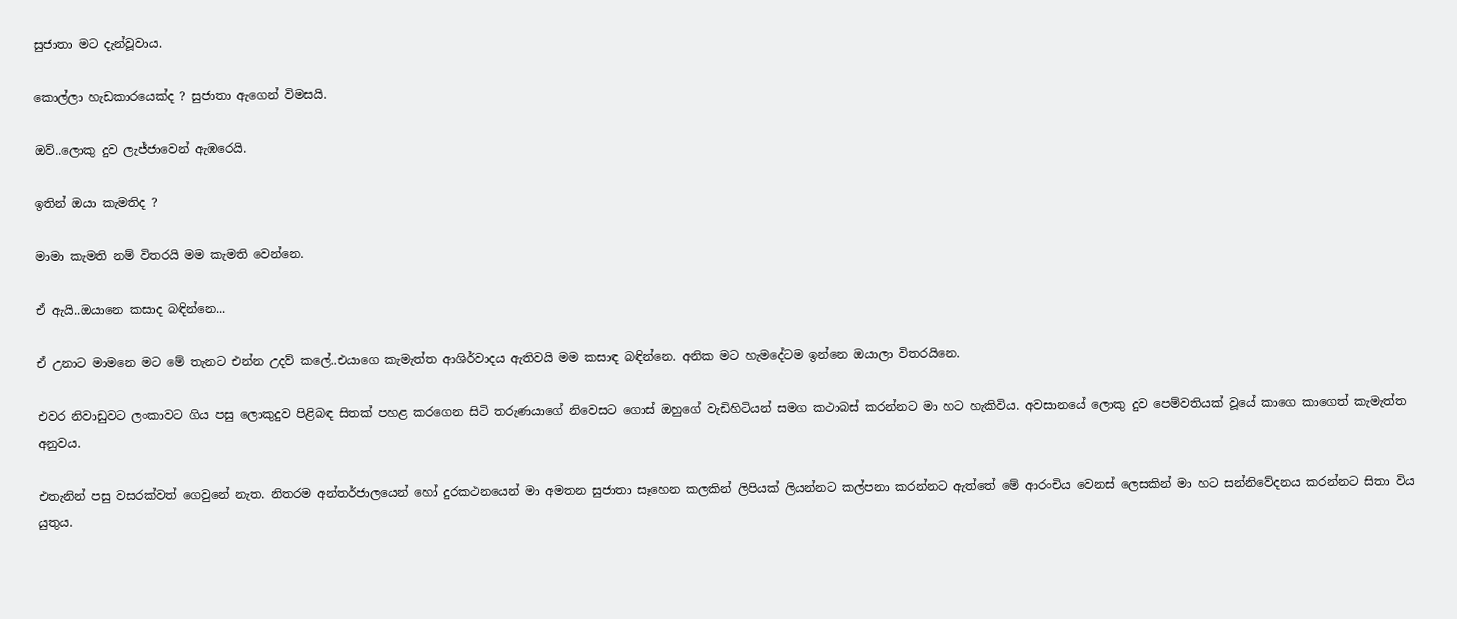සුජාතා මට දැන්වූවාය.

කොල්ලා හැඩකාරයෙක්ද ? සුජාතා ඇගෙන් විමසයි.

ඔව්..ලොකු දුව ලැජ්ජාවෙන් ඇඹරෙයි.

ඉතින් ඔයා කැමතිද ?

මාමා කැමති නම් විතරයි මම කැමති වෙන්නෙ.

ඒ ඇයි..ඔයානෙ කසාද බඳින්නෙ...

ඒ උනාට මාමනෙ මට මේ තැනට එන්න උදව් කලේ..එයාගෙ කැමැත්ත ආශිර්වාදය ඇතිවයි මම කසාඳ බඳින්නෙ. අනික මට හැමදේටම ඉන්නෙ ඔයාලා විතරයිනෙ.

එවර නිවාඩුවට ලංකාවට ගිය පසු ලොකුදුව පිළිබඳ සිතක් පහළ කරගෙන සිටි තරුණයාගේ නිවෙසට ගොස් ඔහුගේ වැඩිහිටියන් සමග කථාබස් කරන්නට මා හට හැකිවිය. අවසානයේ ලොකු දුව පෙම්වතියක් වූයේ කාගෙ කාගෙත් කැමැත්ත අනුවය.

එතැනින් පසු වසරක්වත් ගෙවුනේ නැත. නිතරම අන්තර්ජාලයෙන් හෝ දුරකථනයෙන් මා අමතන සුජාතා සෑහෙන කලකින් ලිපියක් ලියන්නට කල්පනා කරන්නට ඇත්තේ මේ ආරංචිය වෙනස් ලෙසකින් මා හට සන්නිවේදනය කරන්නට සිතා විය යුතුය.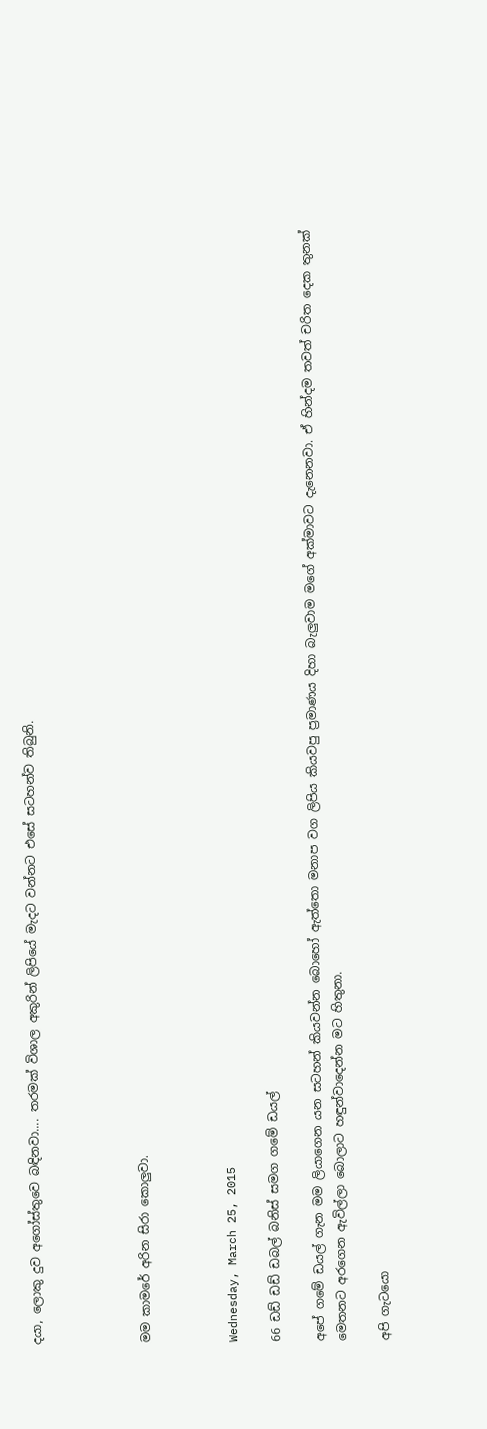දයා, ලොකු දුව අගෝස්තුවෙ බඳිනවා.... තරමක් විශාල අකුරින් ලිපියේ මැදට වන්නට එසේ සටහන්ව තිබුනි.




මම කාමරේ අරින සිරා කොලුවා.



Wednesday, March 25, 2015

66 ඩඩ් ඩඩ් ඩබල් බනිස් සමග ගමේ ඩයල්

අපේ ගමේ ඩයල් ගැන මම ලියාගෙන යන සටහන් කියවන්න බොහෝ ඇත්තො මනාප වග ලිපිය කියවපු ප්‍රමාණය දිහා බැලුවාම මගේ අක්මාවට දැනෙනවා. ඒ හින්දම තවත් චරිත දෙක තුනක් මෙතනට අරගෙන ඇවිල්ලා බොලාට හඳුන්වාදෙන්න මට හිතුනා.

අපි ගැටයො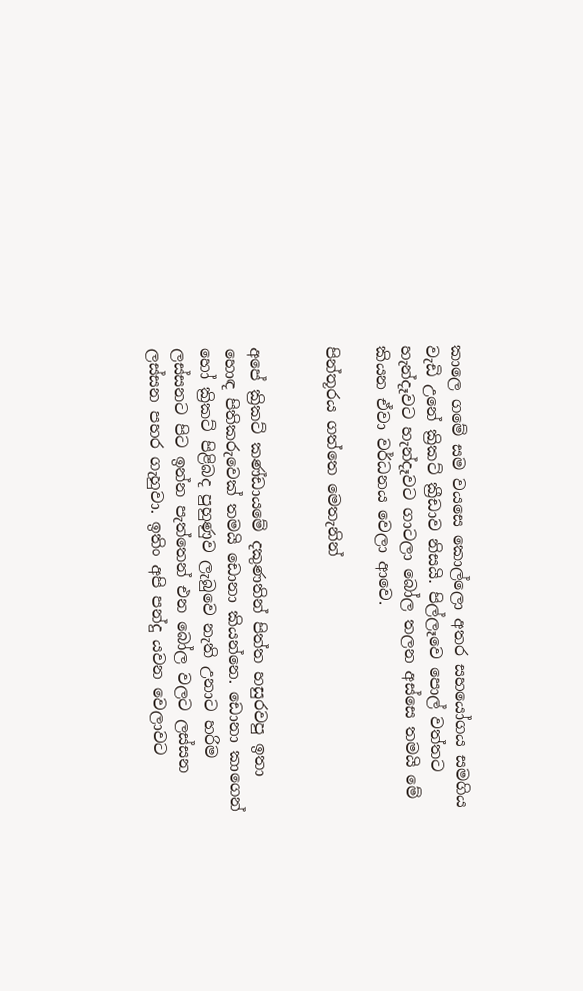කාලෙ ගමේ සම වයසෙ කොල්ලො අතර සහයෝගය සමගිය වැඩි උනේ ක්‍රිකට් ක්‍රීඩාව නිසයි. පිල්ලෑවෙ පොල් වත්තට හැන්දෑවට හැන්දෑවට ගාටලා බෝල තලන අස්සෙ තමයි මේ කියන ඒවා වර්ධනය වෙලා ආවෙ.

පින්තූරය ගත්තෙ මෙතැනින්


අපේ ක්‍රිකට් කණ්ඩායමේ දකුණතින් පිත්ත හසුරවපු ඉතා හොඳ පිතිකරුවෙක් තමයි ඩොනා කියන්නෙ. ඩොනා කාගෙන් හෝ ක්‍රිකට් පිළිබද පුහුණුව ලැබුවෙ නැති උනාට හරිම ලස්සනට පිට ඉන්න පැත්තෙන් එන බෝල වලට ලස්සන ලස්සන පහර ගැහුවා. ඉතිං අපි පන්දු යවන වෙලාවට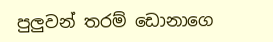පුලුවන් තරම් ඩොනාගෙ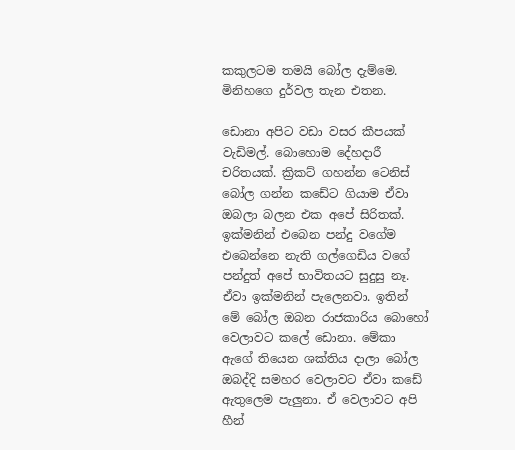කකුලටම තමයි බෝල දැම්මෙ. මිනිහගෙ දුර්වල තැන එතන.

ඩොනා අපිට වඩා වසර කීපයක් වැඩිමල්. බොහොම දේහදාරී චරිතයක්. ක්‍රිකට් ගහන්න ටෙනිස් බෝල ගන්න කඩේට ගියාම ඒවා ඔබලා බලන එක අපේ සිරිතක්. ඉක්මනින් එබෙන පන්දු වගේම එබෙන්නෙ නැති ගල්ගෙඩිය වගේ පන්දුත් අපේ භාවිතයට සුදුසු නෑ. ඒවා ඉක්මනින් පැලෙනවා. ඉතින් මේ බෝල ඔබන රාජකාරිය බොහෝ වෙලාවට කලේ ඩොනා. මේකා ඇගේ තියෙන ශක්තිය දාලා බෝල ඔබද්දි සමහර වෙලාවට ඒවා කඩේ ඇතුලෙම පැලුනා. ඒ වෙලාවට අපි හීන්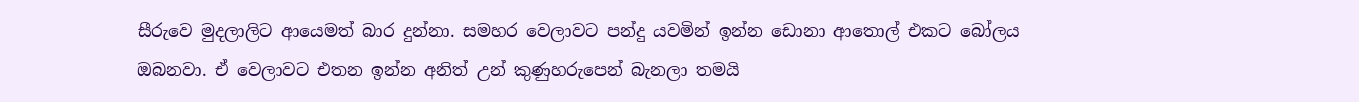සීරුවෙ මුදලාලිට ආයෙමත් බාර දුන්නා. සමහර වෙලාවට පන්දු යවමින් ඉන්න ඩොනා ආතොල් එකට බෝලය ඔබනවා. ඒ වෙලාවට එතන ඉන්න අනිත් උන් කුණුහරුපෙන් බැනලා තමයි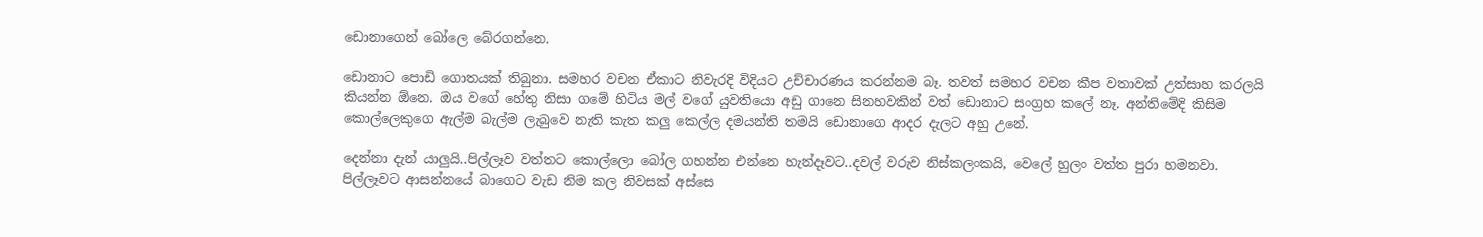ඩොනාගෙන් බෝලෙ බේරගන්නෙ.

ඩොනාට පොඩි ගොතයක් තිබුනා. සමහර වචන ඒකාට නිවැරදි විදියට උච්චාරණය කරන්නම බෑ. තවත් සමහර වචන කීප වතාවක් උත්සාහ කරලයි කියන්න ඕනෙ. ඔය වගේ හේතු නිසා ගමේ හිටිය මල් වගේ යුවතියො අඩු ගානෙ සිනහවකින් වත් ඩොනාට සංග්‍රහ කලේ නෑ. අන්තිමේදි කිසිම කොල්ලෙකුගෙ ඇල්ම බැල්ම ලැබුවෙ නැති කැත කලු කෙල්ල දමයන්ති තමයි ඩොනාගෙ ආදර දැලට අහු උනේ.

දෙන්නා දැන් යාලුයි..පිල්ලෑව වත්තට කොල්ලො බෝල ගහන්න එන්නෙ හැන්දෑවට..දවල් වරුව නිස්කලංකයි, වෙලේ හුලං වත්ත පුරා හමනවා. පිල්ලෑවට ආසන්නයේ බාගෙට වැඩ නිම කල නිවසක් අස්සෙ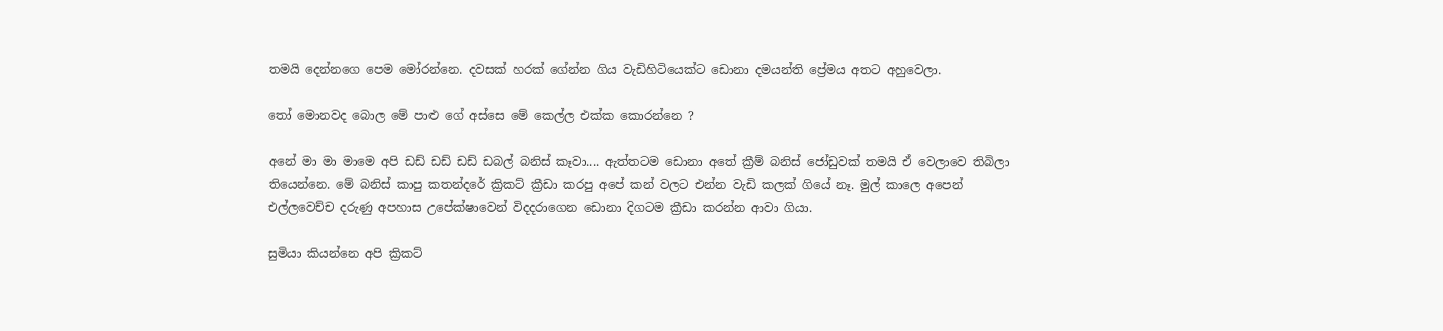තමයි දෙන්නගෙ පෙම මෝරන්නෙ. දවසක් හරක් ගේන්න ගිය වැඩිහිටියෙක්ට ඩොනා දමයන්ති ප්‍රේමය අතට අහුවෙලා.

තෝ මොනවද බොල මේ පාළු ගේ අස්සෙ මේ කෙල්ල එක්ක කොරන්නෙ ?

අනේ මා මා මාමෙ අපි ඩඩ් ඩඩ් ඩඩ් ඩබල් බනිස් කෑවා.... ඇත්තටම ඩොනා අතේ ක්‍රීම් බනිස් ‍ජෝඩුවක් තමයි ඒ වෙලාවෙ තිබිලා තියෙන්නෙ. මේ බනිස් කාපු කතන්දරේ ක්‍රිකට් ක්‍රීඩා කරපු අපේ කන් වලට එන්න වැඩි කලක් ගියේ නෑ. මුල් කාලෙ අපෙන් එල්ලවෙච්ච දරුණු අපහාස උපේක්ෂාවෙන් විදදරාගෙන ඩොනා දිගටම ක්‍රීඩා කරන්න ආවා ගියා.

සුමියා කියන්නෙ අපි ක්‍රිකට්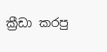ක්‍රීඩා කරපු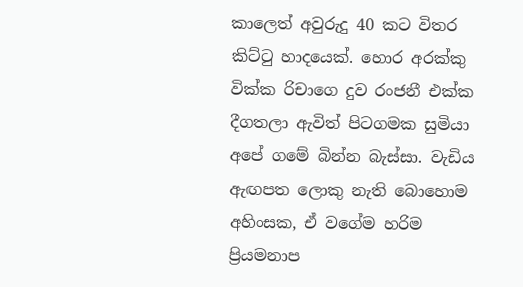කාලෙත් අවුරුදු 40 කට විතර කිට්ටු හාදයෙක්. හොර අරක්කු වික්ක රිචාගෙ දුව රංජනී එක්ක දීගතලා ඇවිත් පිටගමක සුමියා අපේ ගමේ බින්න බැස්සා. වැඩිය ඇඟපත ලොකු නැති බොහොම අහිංසක, ඒ වගේම හරිම ප්‍රියමනාප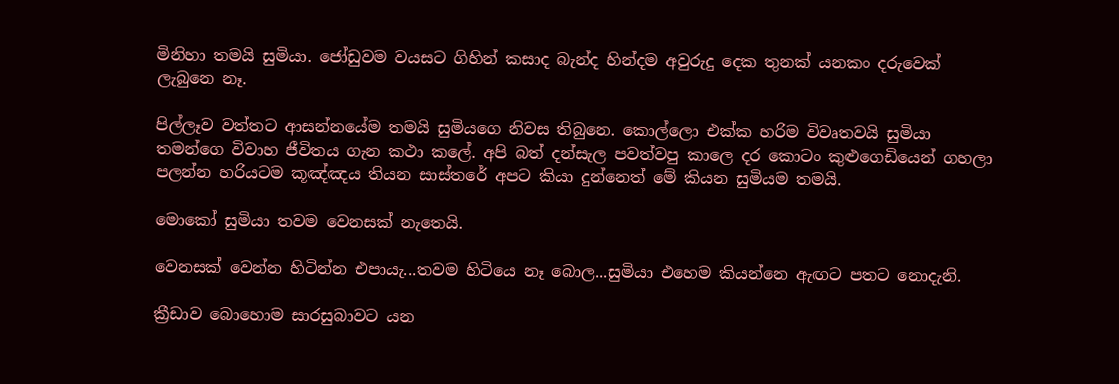මිනිහා තමයි සුමියා. ජෝඩුවම වයසට ගිහින් කසාද බැන්ද හින්දම අවුරුදු දෙක තුනක් යනකං දරුවෙක් ලැබුනෙ නෑ.

පිල්ලෑව වත්තට ආසන්නයේම තමයි සුමියගෙ නිවස තිබුනෙ. කොල්ලො එක්ක හරිම විවෘතවයි සුමියා තමන්ගෙ විවාහ ජීවිතය ගැන කථා කලේ. අපි බත් දන්සැල පවත්වපු කාලෙ දර කොටං කුළුගෙඩියෙන් ගහලා පලන්න හරියටම කූඤ්ඤය තියන සාස්තරේ අපට කියා දුන්නෙත් මේ කියන සුමියම තමයි.

මොකෝ සුමියා තවම වෙනසක් නැතෙයි.

වෙනසක් වෙන්න හිටින්න එපායැ...තවම හිටියෙ නෑ බොල...සුමියා එහෙම කියන්නෙ ඇඟට පතට නොදැනි.

ක්‍රීඩාව බොහොම සාරසුබාවට යන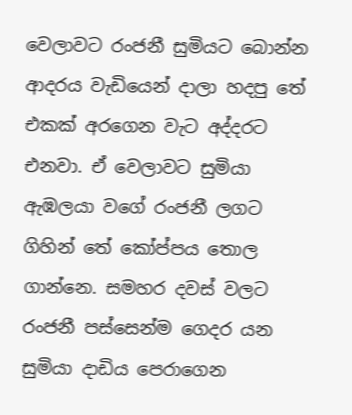වෙලාවට රංජනී සුමිය‍ට බොන්න ආදරය වැඩියෙන් දාලා හදපු තේ එකක් අරගෙන වැට අද්දරට එනවා. ඒ වෙලාවට සුමියා ඇඹලයා වගේ රංජනී ලගට ගිහින් තේ කෝප්පය තොල ගාන්නෙ. සමහර දවස් වලට රංජනී පස්සෙන්ම ගෙදර යන සුමියා දාඩිය පෙරාගෙන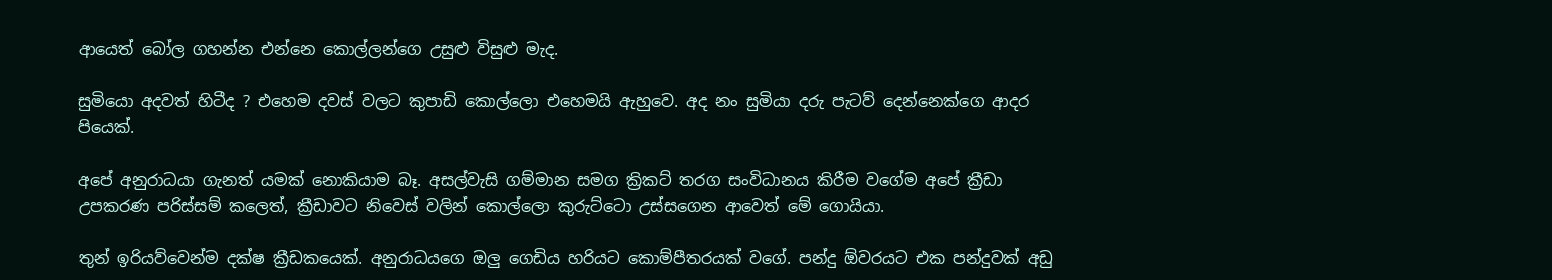ආයෙත් බෝල ගහන්න එන්නෙ කොල්ලන්ගෙ උසුළු විසුළු මැද.

සුමියො අදවත් හිටීද ? එහෙම දවස් වලට කුපාඩි කොල්ලො එහෙමයි ඇහුවෙ. අද නං සුමියා දරු පැටව් දෙන්නෙක්ගෙ ආදර පියෙක්.

අපේ අනුරාධයා ගැනත් යමක් නොකියාම බෑ. අසල්වැසි ගම්මාන සමග ක්‍රිකට් තරග සංවිධානය කිරීම වගේම අපේ ක්‍රීඩා උපකරණ පරිස්සම් කලෙත්, ක්‍රීඩාවට නිවෙස් වලින් කොල්ලො කුරුට්ටො උස්සගෙන ආවෙත් මේ ගොයියා.

තුන් ඉරියව්වෙන්ම දක්ෂ ක්‍රීඩකයෙක්. අනුරාධයගෙ ඔලු ගෙඩිය හරියට කොම්පීතරයක් වගේ. පන්දු ඕවරයට එක පන්දුවක් අඩු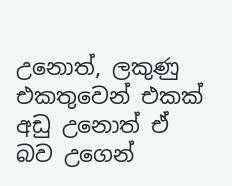උනොත්, ලකුණු එකතුවෙන් එකක් අඩු උනොත් ඒ බව උගෙන්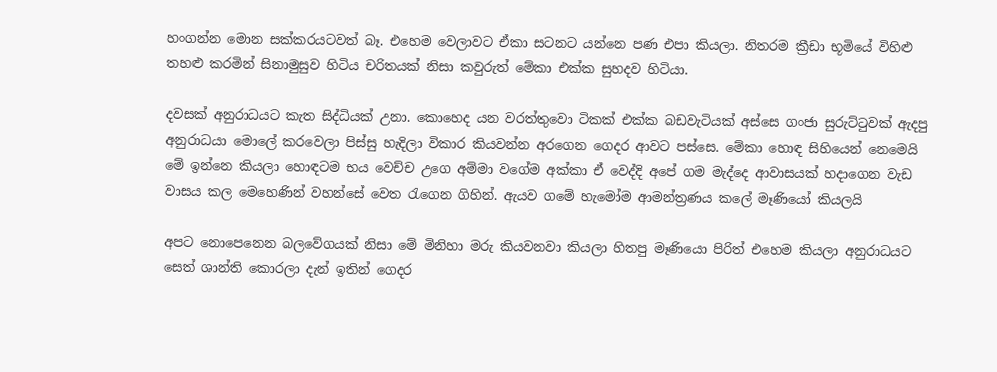හංගන්න මොන සක්කරයටවත් බෑ. එහෙම වෙලාවට ඒකා සටනට යන්නෙ පණ එපා කියලා. නිතරම ක්‍රීඩා භූමියේ විහිළු තහළු කරමින් සිනාමුසුව හිටිය චරිතයක් නිසා කවුරුත් මේකා එක්ක සුහදව හිටියා.

දවසක් අනුරාධයට කැත සිද්ධියක් උනා. කොහෙද යන වරත්තුවො ටිකක් එක්ක බඩවැටියක් අස්සෙ ගංජා සුරුට්ටුවක් ඇදපු අනුරාධයා මොලේ කරවෙලා පිස්සු හැදිලා විකාර කියවන්න අරගෙන ගෙදර ආවට පස්සෙ. මේකා හොඳ සිහියෙන් නෙමෙයි මේ ඉන්නෙ කියලා හොඳටම භය වෙච්ච උගෙ අම්මා වගේම අක්කා ඒ වෙද්දි අපේ ගම මැද්දෙ ආවාසයක් හදාගෙන වැඩ වාසය කල මෙහෙණින් වහන්සේ වෙත රැගෙන ගිහින්. ඇයව ගමේ හැමෝම ආමන්ත්‍රණය කලේ මෑණියෝ කියලයි

අපට නොපෙනෙන බලවේගයක් නිසා මේ මිනිහා මරු කියවනවා කියලා හිතපු මෑණියො පිරිත් එහෙම කියලා අනුරාධයට සෙත් ශාන්ති කොරලා දැන් ඉතින් ගෙදර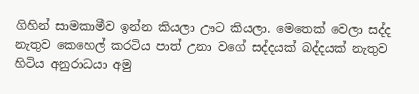ගිහින් සාමකාමීව ඉන්න කියලා ඌට කියලා. මෙතෙක් වෙලා සද්ද නැතුව කෙහෙල් කරටිය පාත් උනා වගේ සද්දයක් බද්දයක් නැතුව හිටිය අනුරාධයා අමු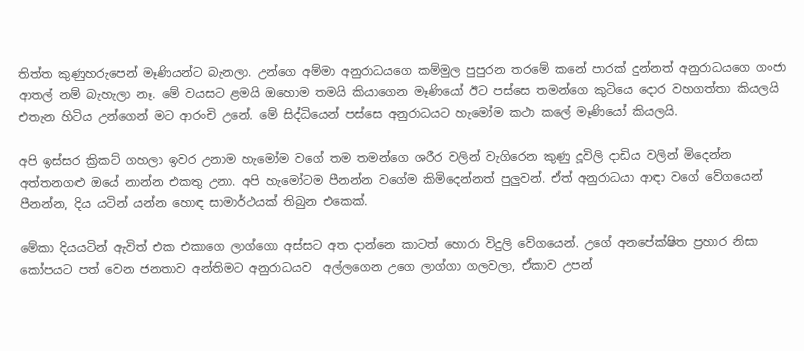තිත්ත කුණුහරුපෙන් මෑණියන්ට බැනලා. උන්ගෙ අම්මා අනුරාධයගෙ කම්මුල පුපුරන තරමේ කනේ පාරක් දුන්නත් අනුරාධයගෙ ගංජා ආතල් නම් බැහැලා නෑ. මේ වයසට ළමයි ඔහොම තමයි කියාගෙන මෑණියෝ ඊට පස්සෙ තමන්ගෙ කුටියෙ දොර වහගත්තා කියලයි එතැන හිටිය උන්ගෙන් මට ආරංචි උනේ. මේ සිද්ධියෙන් පස්සෙ අනුරාධයට හැමෝම කථා කලේ මෑණියෝ කියලයි.

අපි ඉස්සර ක්‍රිකට් ගහලා ඉවර උනාම හැමෝම වගේ තම තමන්ගෙ ශරීර වලින් වැගිරෙන කුණු දූවිලි දාඩිය වලින් මිදෙන්න අත්තනගළු ඔයේ නාන්න එකතු උනා. අපි හැමෝටම පීනන්න වගේම කිමිදෙන්නත් පුලුවන්. ඒත් අනුරාධයා ආඳා වගේ වේගයෙන් පීනන්න, දිය යටින් යන්න හොඳ සාමාර්ථයක් තිබුන එකෙක්.

මේකා දියයටින් ඇවිත් එක එකාගෙ ලාග්ගො අස්සට අත දාන්නෙ කාටත් හොරා විදුලි වේගයෙන්. උගේ අනපේක්ෂිත ප්‍රහාර නිසා කෝපයට පත් වෙන ජනතාව අන්තිමට අනුරාධයව  අල්ලගෙන උගෙ ලාග්ගා ගලවලා, ඒකාව උපන්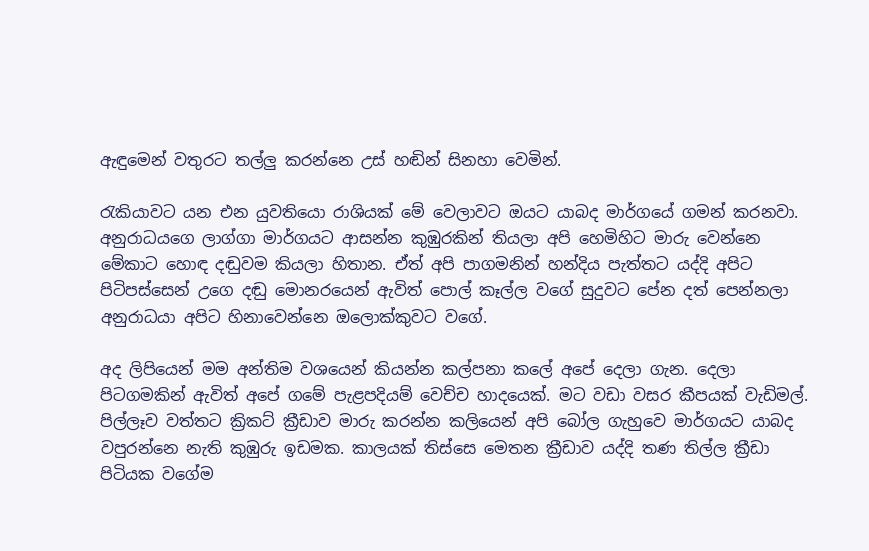ඇඳුමෙන් වතුරට තල්ලු කරන්නෙ උස් හඬින් සිනහා වෙමින්.

රැකියාවට යන එන යුවතියො රාශියක් මේ වෙලාවට ඔයට යාබද ම‍ාර්ගයේ ගමන් කරනවා. අනුරාධයගෙ ලාග්ගා මාර්ගයට ආසන්න කුඹුරකින් තියලා අපි හෙමිහිට මාරු වෙන්නෙ මේකාට හොඳ දඬුවම කියලා හිතාන. ඒත් අපි පාගමනින් හන්දිය පැත්තට යද්දි අපිට පිටිපස්සෙන් උගෙ දඬු මොනරයෙන් ඇවිත් පොල් කෑල්ල වගේ සුදුවට පේන දත් පෙන්නලා අනුරාධයා අපිට හිනාවෙන්නෙ ඔලොක්කුවට වගේ.

අද ලිපියෙන් මම අන්තිම වශයෙන් කියන්න කල්පනා කලේ අපේ දෙලා ගැන. දෙලා පිටගමකින් ඇවිත් අපේ ගමේ පැළපදියම් වෙච්ච හාදයෙක්. මට වඩා වසර කීපයක් වැඩිමල්. පිල්ලෑව වත්තට ක්‍රිකට් ක්‍රීඩාව මාරු කරන්න කලියෙන් අපි බෝල ගැහුවෙ මාර්ගයට යාබද වපුරන්නෙ නැති කුඹුරු ඉඩමක. කාලයක් තිස්සෙ මෙතන ක්‍රීඩාව යද්දි තණ තිල්ල ක්‍රීඩා පිටියක වගේම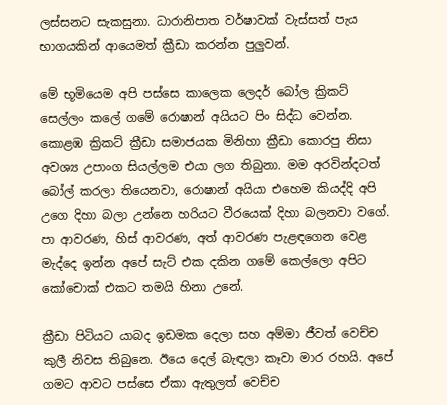ලස්සනට සැකසුනා. ධාරානිපාත වර්ෂාවක් වැස්සත් පැය භාගයකින් ආයෙමත් ක්‍රීඩා කරන්න පුලුවන්.

මේ භූමියෙම අපි පස්සෙ කාලෙක ලෙදර් බෝල ක්‍රිකට් සෙල්ලං කලේ ගමේ රොෂාන් අයියට පිං සිද්ධ වෙන්න. කොළඹ ක්‍රිකට් ක්‍රීඩා සමාජයක මිනිහා ක්‍රීඩා කොරපු නිසා අවශ්‍ය උපාංග සියල්ලම එයා ලග තිබුනා. මම අරවින්දටත් බෝල් කරලා තියෙනවා, රොෂාන් අයියා එහෙම කියද්දි අපි උගෙ දිහා බලා උන්නෙ හරියට වීරයෙක් දිහා බලනවා වගේ. පා ආවරණ, හිස් ආවරණ, අත් ආවරණ පැළඳගෙන වෙළ මැද්දෙ ඉන්න අපේ සැට් එක දකින ගමේ කෙල්ලො අපිට කෝචොක් එකට තමයි හිනා උනේ.

ක්‍රීඩා පිටියට යාබද ඉඩමක දෙලා සහ අම්මා ජීවත් වෙච්ච කුලී නිවස තිබුනෙ. ඊයෙ දෙල් බැඳලා කෑවා මාර රහයි. අපේ ගමට ආවට පස්සෙ ඒකා ඇතුලත් වෙච්ච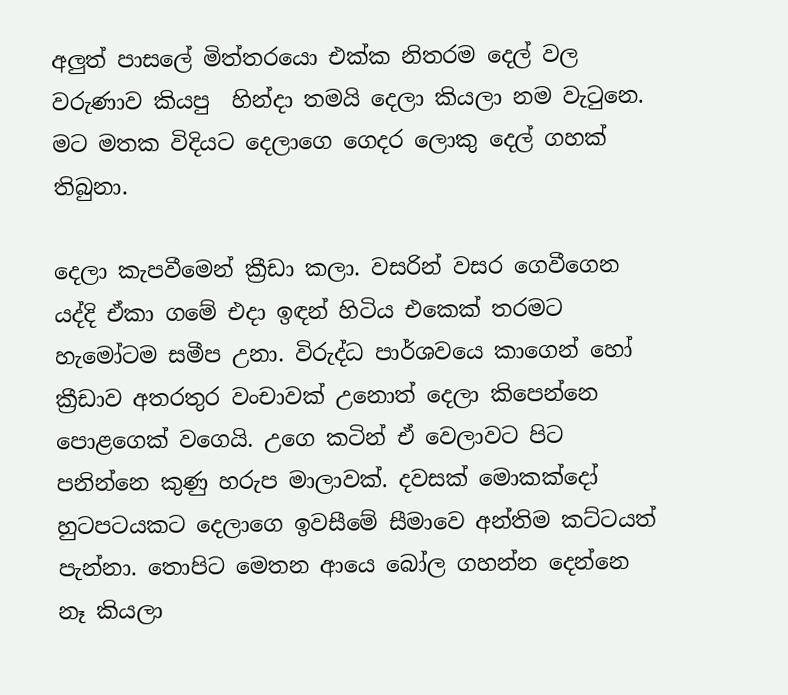අලුත් පාසලේ මිත්තරයො එක්ක නිතරම දෙල් වල වරුණාව කියපු  හින්දා තමයි දෙලා කියලා නම වැටුනෙ. මට මතක විදියට දෙලාගෙ ගෙදර ලොකු දෙල් ගහක් තිබුනා.

දෙලා කැපවීමෙන් ක්‍රීඩා කලා. වසරින් වසර ගෙවීගෙන යද්දි ඒකා ගමේ එදා ඉඳන් හිටිය එකෙක් තරමට හැමෝටම සමීප උනා. විරුද්ධ පාර්ශවයෙ කාගෙන් හෝ ක්‍රීඩාව අතරතුර වංචාවක් උනොත් දෙලා කිපෙන්නෙ පොළගෙක් වගෙයි. උගෙ කටින් ඒ වෙලාවට පිට පනින්නෙ කුණු හරුප මාලාවක්. දවසක් මොකක්දෝ හුටපටයකට දෙලාගෙ ඉවසීමේ සීමාවෙ අන්තිම කට්ටයත් පැන්නා. තොපිට මෙතන ආයෙ බෝල ගහන්න දෙන්නෙ නෑ කියලා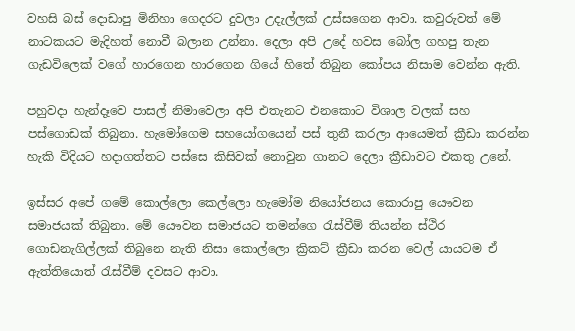වහසි බස් දොඩාපු මිනිහා ගෙදරට දුවලා උදැල්ලක් උස්සගෙන ආවා. කවුරුවත් මේ නාටකයට මැදිහත් නොවී බලාන උන්නා. දෙලා අපි උදේ හවස බෝල ගහපු තැන ගැඩවිලෙක් වගේ හාරගෙන හාරගෙන ගියේ හිතේ තිබුන කෝපය නිසාම වෙන්න ඇති.

පහුවදා හැන්දෑවෙ පාසල් නිමාවෙලා අපි එතැනට එනකොට විශාල වලක් සහ පස්ගොඩක් තිබුනා. හැමෝගෙම සහයෝගයෙන් පස් තුනී කරලා ආයෙමත් ක්‍රීඩා කරන්න හැකි විදියට හදාගත්තට පස්ස‍ෙ කිසිවක් නොවුන ගානට දෙලා ක්‍රීඩාවට එකතු උනේ.

ඉස්සර අපේ ගමේ කොල්ලො කෙල්ලො හැමෝම නියෝජනය කොරාපු යෞවන සමාජයක් තිබුනා. මේ යෞවන සමාජයට තමන්ගෙ රැස්වීම් තියන්න ස්ථිර ගොඩනැගිල්ලක් තිබුනෙ නැති නිසා කොල්ලො ක්‍රිකට් ක්‍රීඩා කරන වෙල් යායටම ඒ ඇත්තියොත් රැස්වීම් දවසට ආවා.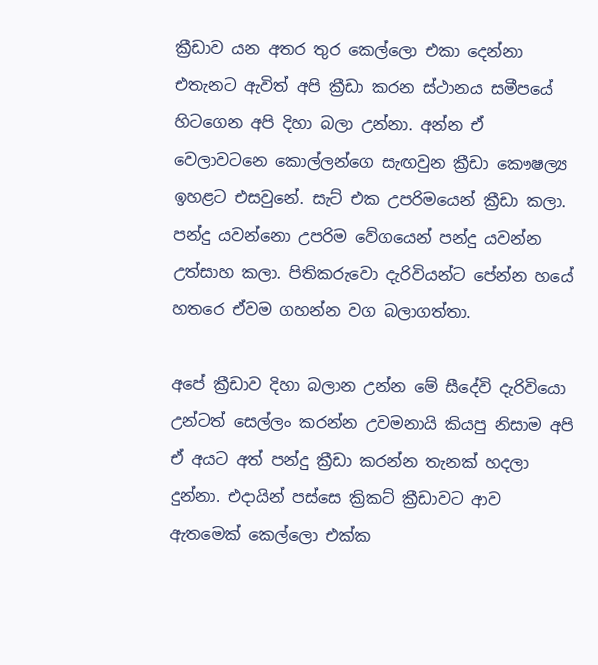ක්‍රීඩාව යන අතර තුර කෙල්ලො එකා දෙන්නා එතැනට ඇවිත් අපි ක්‍රීඩා කරන ස්ථානය සමීපයේ හිටගෙන අපි දිහා බලා උන්නා. අන්න ඒ වෙලාවටනෙ කොල්ලන්ගෙ සැඟවුන ක්‍රීඩා කෞෂල්‍ය ඉහළට එසවුනේ. සැට් එක උපරිමයෙන් ක්‍රීඩා කලා. පන්දු යවන්නො උපරිම වේගයෙන් පන්දු යවන්න උත්සාහ කලා. පිතිකරුවො දැරිවියන්ට පේන්න හයේ හතරෙ ඒවම ගහන්න වග බලාගත්තා.

අපේ ක්‍රීඩාව දිහා බලාන උන්න මේ සීදේවි දැරිවියො උන්ටත් සෙල්ලං කරන්න උවමනායි කියපු නිසාම අපි ඒ අයට අත් පන්දු ක්‍රීඩා කරන්න තැනක් හදලා දුන්නා. එදායින් පස්සෙ ක්‍රිකට් ක්‍රීඩාවට ආව ඇතමෙක් කෙල්ලො එක්ක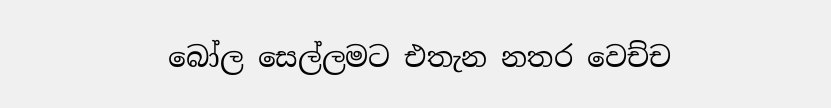බෝල සෙල්ලමට එතැන නතර වෙච්ච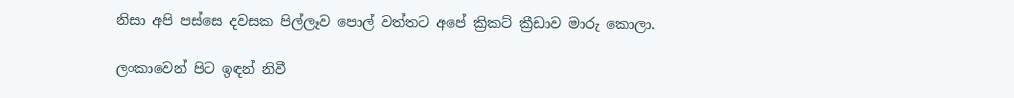නිසා අපි පස්සෙ දවසක පිල්ලෑව පොල් වත්තට අපේ ක්‍රිකට් ක්‍රීඩාව මාරු කොලා.

ලංකාවෙන් පිට ඉඳන් නිවී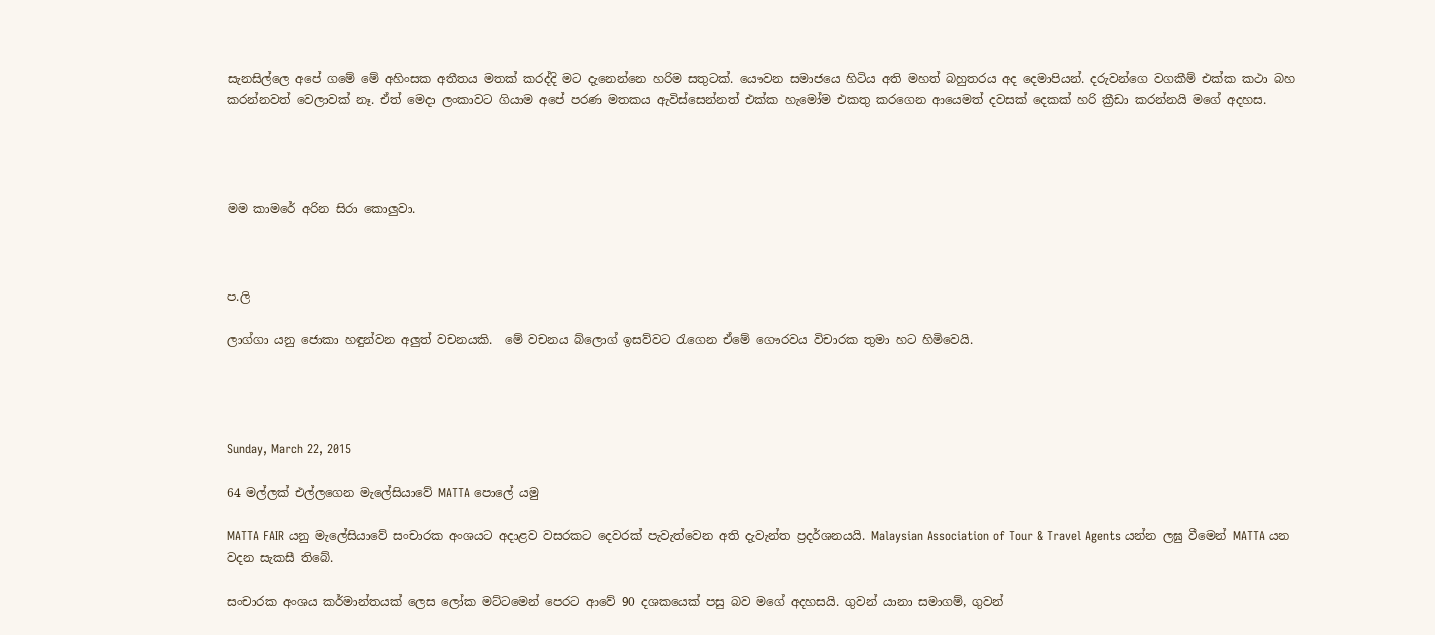සැනසිල්ලෙ අපේ ගමේ මේ අහිංසක අතීතය මතක් කරද්දි මට දැනෙන්න‍ෙ හරිම සතුටක්. යෞවන සමාජයෙ හිටිය අති මහත් බහුතරය අද දෙමාපියන්. දරුවන්ගෙ වගකීම් එක්ක කථා බහ කරන්නවත් වෙලාවක් නෑ. ඒත් මෙදා ලංකාවට ගියාම අපේ පරණ මතකය ඇවිස්සෙන්නත් එක්ක හැමෝම එකතු කරගෙන ආයෙමත් දවසක් දෙකක් හරි ක්‍රීඩා කරන්නයි මගේ අදහස.




මම කාමරේ අරින සිරා ‍කොලුවා.



ප.ලි

ලාග්ගා යනු ජොකා හඳුන්වන අලුත් වචනයකි.  මේ වචනය බ්ලොග් ඉසව්වට රැගෙන ඒමේ ගෞරවය විචාරක තුමා හට හිමිවෙයි.




Sunday, March 22, 2015

64 මල්ලක් එල්ලගෙන මැලේසියාවේ MATTA පොලේ යමු

MATTA FAIR යනු මැලේසියාවේ සංචාරක අංශයට අදාළව වසරකට දෙවරක් පැවැත්වෙන අති දැවැන්ත ප්‍රදර්ශනයයි. Malaysian Association of Tour & Travel Agents යන්න ලඝු වීමෙන් MATTA යන වදන සැකසී තිබේ.

සංචාරක අංශය කර්මාන්තයක් ලෙස ලෝක මට්ටමෙන් පෙරට ආවේ 90 දශකයෙක් පසු බව මගේ අදහසයි. ගුවන් යානා සමාගම්, ගුවන්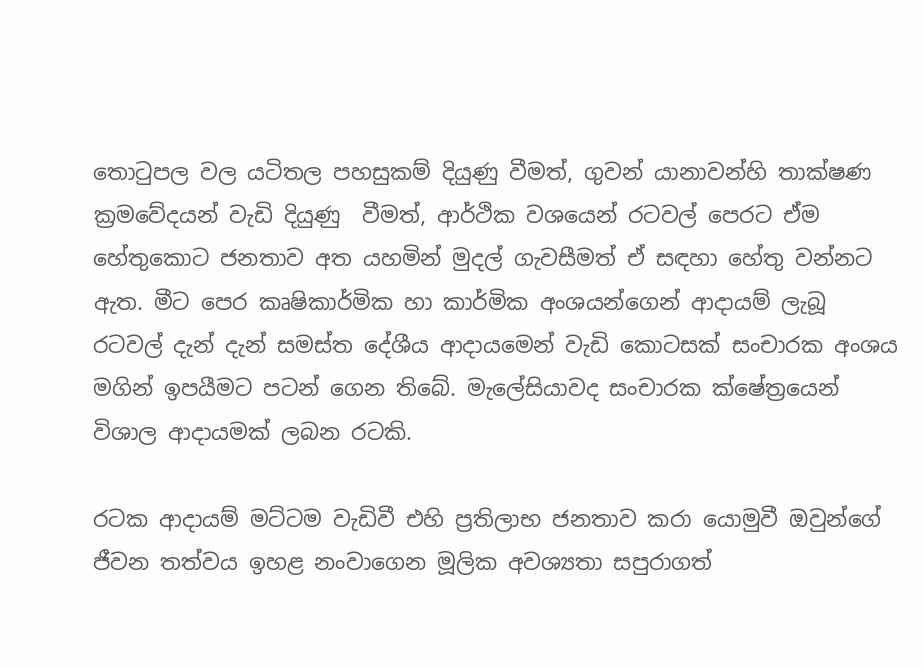තොටුපල වල යටිතල පහසුකම් දියුණු වීමත්, ගුවන් යානාවන්හි තාක්ෂණ ක්‍රමවේදයන් වැඩි දියුණු  වීමත්, ආර්ථික වශයෙන් රටවල් පෙරට ඒම හේතුකොට ජනතාව අත යහමින් මුදල් ගැවසීමත් ඒ සඳහා හේතු වන්නට ඇත. මීට පෙර කෘෂිකාර්මික හා කාර්මික අංශයන්ගෙන් ආදායම් ලැබූ රටවල් දැන් දැන් සමස්ත දේශීය ආදායමෙන් වැඩි කොටසක් සංචාරක අංශය මගින් ඉපයීමට පටන් ගෙන තිබේ. මැලේසියාවද සංචාරක ක්ෂේත්‍රයෙන් විශාල ආදායමක් ලබන රටකි.

රටක ආදායම් මට්ටම වැඩිවී එහි ප්‍රතිලාභ ජනතාව කරා යොමුවී ඔවුන්ගේ ජීවන තත්වය ඉහළ නංවාගෙන මූලික අවශ්‍යතා සපුරාගත්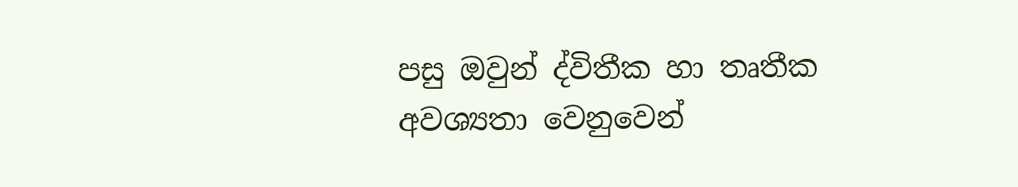පසු ඔවුන් ද්විතීක හා තෘතීක අවශ්‍යතා වෙනුවෙන්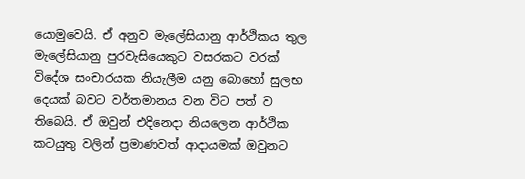යොමුවෙයි. ඒ අනුව මැලේසියානු ආර්ථිකය තුල මැලේසියානු පුරවැසියෙකුට වසරකට වරක් විදේශ සංචාරයක නියැලීම යනු බොහෝ සුලභ දෙයක් බවට වර්තමානය වන විට පත් ව තිබෙයි. ඒ ඔවුන් එදිනෙදා නියලෙන ආර්ථික කටයුතු වලින් ප්‍රමාණවත් ආදායමක් ඔවුනට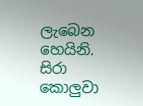ලැබෙන හෙයිනි. සිරා කොලුවා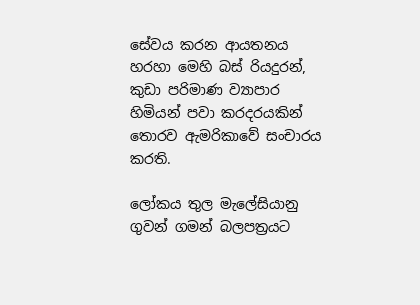සේවය කරන ආයතනය හරහා මෙහි බස් රියදුරන්, කුඩා පරිමාණ ව්‍යාපාර හිමියන් පවා කරදරයකින් තොරව ඇමරිකාවේ සංචාරය කරති.

ලෝකය තුල මැලේසියානු ගුවන් ගමන් බලපත්‍රයට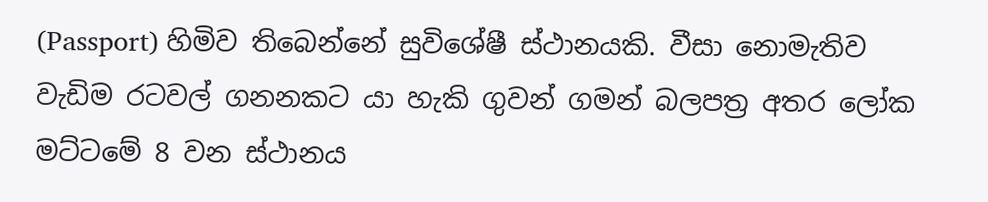(Passport) හිමිව තිබෙන්නේ සුවිශේෂී ස්ථානයකි. වීසා නොමැතිව වැඩිම රටවල් ගනනකට යා හැකි ගුවන් ගමන් බලපත්‍ර අතර ලෝක මට්ටමේ 8 වන ස්ථානය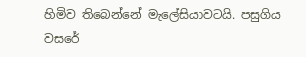හිමිව තිබෙන්නේ මැලේසියාවටයි. පසුගිය වසරේ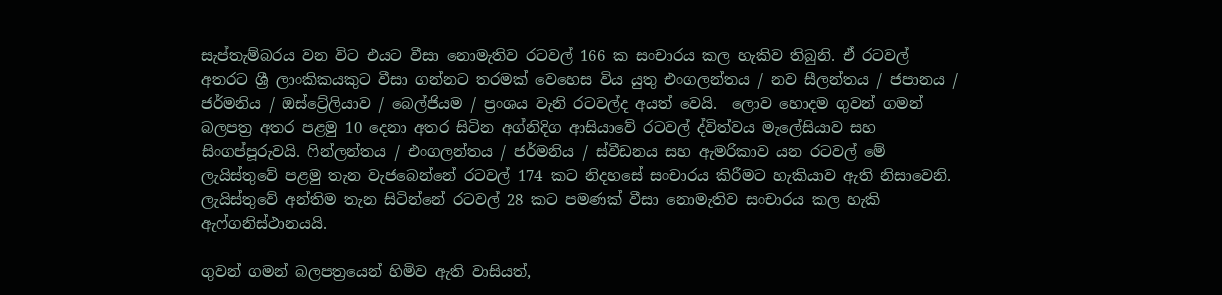සැප්තැම්බරය වන විට එයට වීසා නොමැතිව රටවල් 166 ක සංචාරය කල හැකිව තිබුනි. ඒ රටවල් අතරට ශ්‍රී ලාංකිකයකුට වීසා ගන්නට තරමක් වෙහෙස විය යුතු එංගලන්තය / නව සීලන්තය / ජපානය / ජර්මනිය / ඔස්ට්‍රේලියාව / බෙල්ජියම / ප්‍රංශය වැනි රටවල්ද අයත් වෙයි.  ලොව හොදම ගුවන් ගමන් බලපත්‍ර අතර පළමු 10 දෙනා අතර සිටින අග්නිදිග ආසියාවේ රටවල් ද්විත්වය මැලේසියාව සහ සිංගප්පූරුවයි. ෆින්ලන්තය / එංගලන්තය / ජර්මනිය / ස්වීඩනය සහ ඇමරිකාව යන රටවල් මේ ලැයිස්තුවේ පළමු තැන වැජබෙන්නේ රටවල් 174 කට නිදහසේ සංචාරය කිරීමට හැකියාව ඇති නිසාවෙනි. ලැයිස්තුවේ අන්තිම තැන සිටින්නේ රටවල් 28 කට පමණක් වීසා නොමැතිව සංචාරය කල හැකි ඇෆ්ගනිස්ථානයයි.

ගුවන් ගමන් බලපත්‍රයෙන් හිමිව ඇති වාසියත්,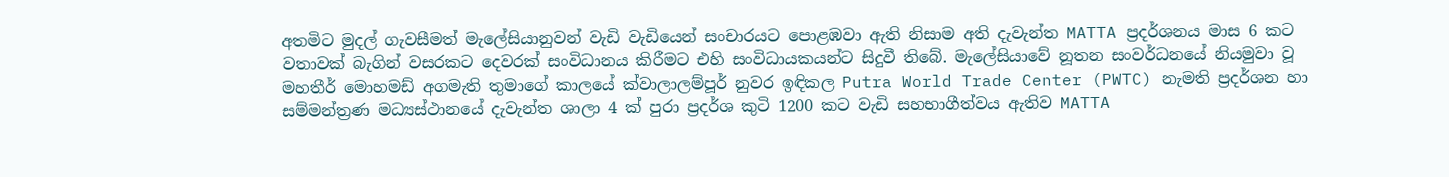අතමිට මුදල් ගැවසීමත් මැලේසියානුවන් වැඩි වැඩියෙන් සංචාරයට පොළඹවා ඇති නිසාම අති දැවැන්ත MATTA ප්‍රදර්ශනය මාස 6 කට වතාවක් බැගින් වසරකට දෙවරක් සංවිධානය කිරීමට එහි සංවිධායකයන්ට සිදුවී තිබේ. මැලේසියාවේ නූතන සංවර්ධනයේ නියමුවා වූ මහතීර් මොහමඩ් අගමැති තුමාගේ කාලයේ ක්වාලාලම්පූර් නුවර ඉඳිකල Putra World Trade Center (PWTC) නැමති ප්‍රදර්ශන හා සම්මන්ත්‍රණ මධ්‍යස්ථානයේ දැවැන්ත ශාලා 4 ක් පුරා ප්‍රදර්ශ කුටි 1200 කට වැඩි සහභාගීත්වය ඇතිව MATTA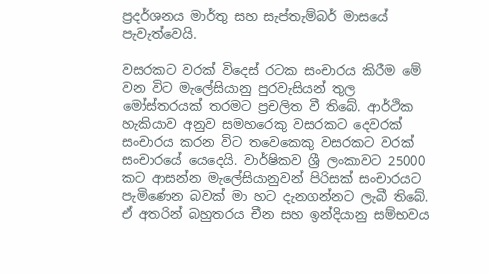ප්‍රදර්ශනය මාර්තු සහ සැප්තැම්බර් මාසයේ පැවැත්වෙයි.

වසරකට වරක් විදෙස් රටක සංචාරය කිරීම මේ වන විට මැලේසියානු පුරවැසියන් තුල මෝස්තරයක් තරමට ප්‍රචලිත වී තිබේ. ආර්ථික හැකියාව අනුව සමහරෙකු වසරකට දෙවරක් සංචාරය කරන විට තවෙකෙකු වසරකට වරක් සංචාරයේ යෙදෙයි. වාර්ෂිකව ශ්‍රී ලංකාවට 25000 කට ආසන්න මැලේසියානුවන් පිරිසක් සංචාරයට පැමිණෙන බවක් මා හට දැනගන්නට ලැබී තිබේ. ඒ අතරින් බහුතරය චීන සහ ඉන්දියානු සම්භවය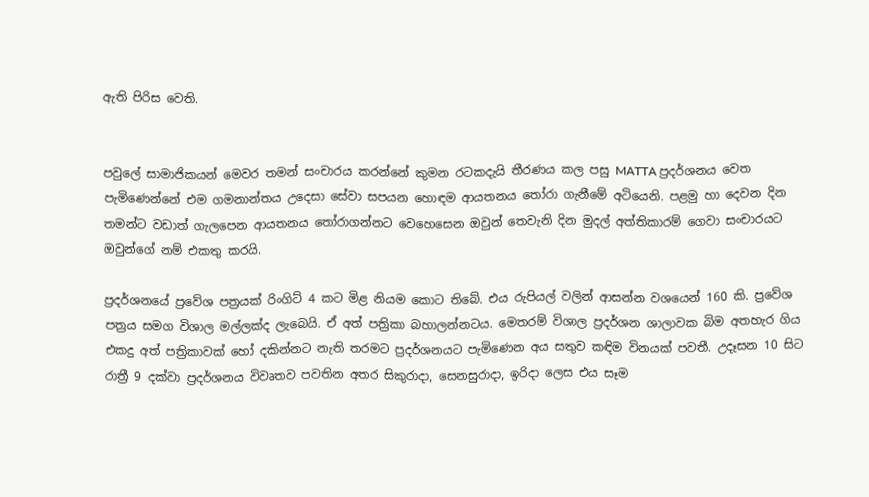ඇති පිරිස වෙති.


පවුලේ සාමාජිකයන් මෙවර තමන් සංචාරය කරන්නේ කුමන රටකදැයි තීරණය කල පසු MATTA ප්‍රදර්ශනය වෙත පැමිණෙන්නේ එම ගමනාන්තය උදෙසා සේවා සපයන හොඳම ආයතනය තෝරා ගැනීමේ අටියෙනි. පළමු හා දෙවන දින තමන්ට වඩාත් ගැලපෙන ආයතනය තෝරාගන්නට වෙහෙසෙන ඔවුන් තෙවැනි දින මුදල් අත්තිකාරම් ගෙවා සංචාරයට ඔවුන්ගේ නම් එකතු කරයි.

ප්‍රදර්ශනයේ ප්‍රවේශ පත්‍රයක් රිංගිට් 4 කට මිළ නියම කොට තිබේ. එය රුපියල් වලින් ආසන්න වශයෙන් 160 කි. ප්‍රවේශ පත්‍රය සමග විශාල මල්ලක්ද ලැබෙයි. ඒ අත් පත්‍රිකා බහාලන්නටය. මෙතරම් විශාල ප්‍රදර්ශන ශාලාවක බිම අතහැර ගිය එකදු අත් පත්‍රිකාවක් හෝ දකින්නට නැති තරමට ප්‍රදර්ශනයට පැමිණෙන අය සතුව කඳිම විනයක් පවතී. උදෑසන 10 සිට රාත්‍රී 9 දක්වා ප්‍රදර්ශනය විවෘතව පවතින අතර සිකුරාදා, සෙනසුරාදා, ඉරිදා ලෙස එය සෑම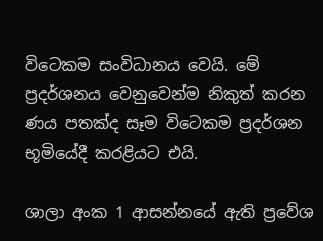විටෙකම සංවිධානය වෙයි. මේ ප්‍රදර්ශනය වෙනුවෙන්ම නිකුත් කරන ණය පතක්ද සෑම විටෙකම ප්‍රදර්ශන භූමියේදී කරළියට එයි.

ශාලා අංක 1 ආසන්නයේ ඇති ප්‍රවේශ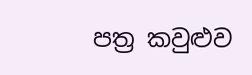පත්‍ර කවුළුව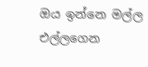ඔය ඉන්නෙ මල්ල එල්ලගෙන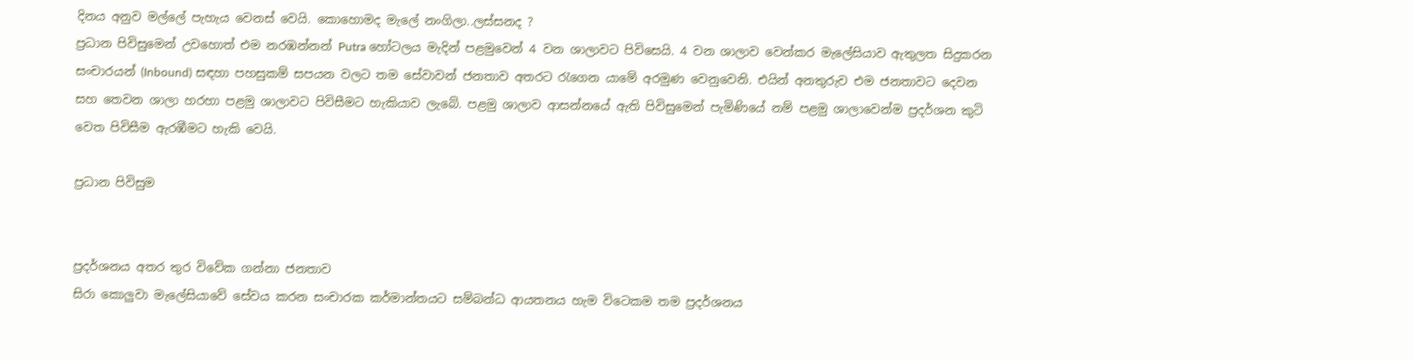දිනය අනුව මල්ලේ පැහැය වෙනස් වෙයි. කොහොමද මැලේ නංගිලා..ලස්සනද ?
ප්‍රධාන පිවිසුමෙන් උවහොත් එම නරඹන්නන් Putra හෝටලය මැදින් පළමුවෙන් 4 වන ශාලාවට පිවිසෙයි. 4 වන ශාලාව වෙන්කර මැලේසියාව ඇතුලත සිදුකරන සංචාරයන් (Inbound) සඳහා පහසුකම් සපයන වලට තම සේවාවන් ජනතාව අතරට රැගෙන යාමේ අරමුණ වෙනුවෙනි. එයින් අනතුරුව එම ජනතාවට දෙවන සහ තෙවන ශාලා හරහා පළමු ශාලාවට පිවිසීමට හැකියාව ලැබේ. පළමු ශාලාව ආසන්නයේ ඇති පිවිසුමෙන් පැමිණියේ නම් පළමු ශාලාවෙන්ම ප්‍රදර්ශන කුටි වෙත පිවිසීම ඇරඹීමට හැකි වෙයි.

ප්‍රධාන පිවිසුම


ප්‍රදර්ශනය අතර තුර විවේක ගන්නා ජනතාව
සිරා කොලුවා මැලේසියාවේ සේවය කරන සංචාරක කර්මාන්තයට සම්බන්ධ ආයතනය හැම විටෙකම තම ප්‍රදර්ශනය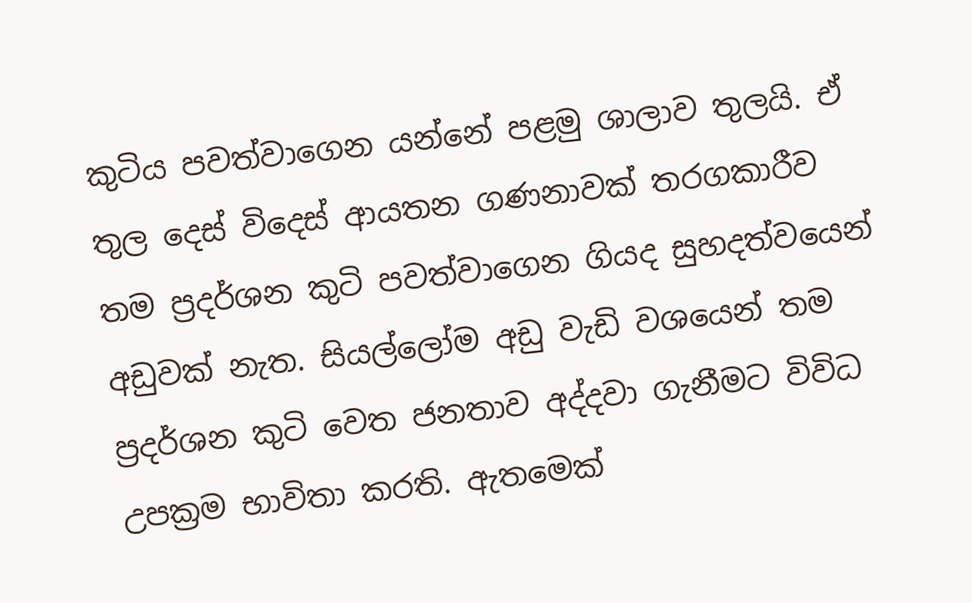කුටිය පවත්වාගෙන යන්නේ පළමු ශාලාව තුලයි. ඒ තුල දෙස් විදෙස් ආයතන ගණනාවක් තරගකාරීව තම ප්‍රදර්ශන කුටි පවත්වාගෙන ගියද සුහදත්වයෙන් අඩුවක් නැත. සියල්ලෝම අඩු වැඩි වශයෙන් තම ප්‍රදර්ශන කුටි වෙත ජනතාව අද්දවා ගැනීමට විවිධ උපක්‍රම භාවිතා කරති. ඇතමෙක්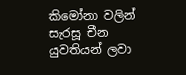කිමෝනා වලින් සැරසූ චීන යුවතියන් ලවා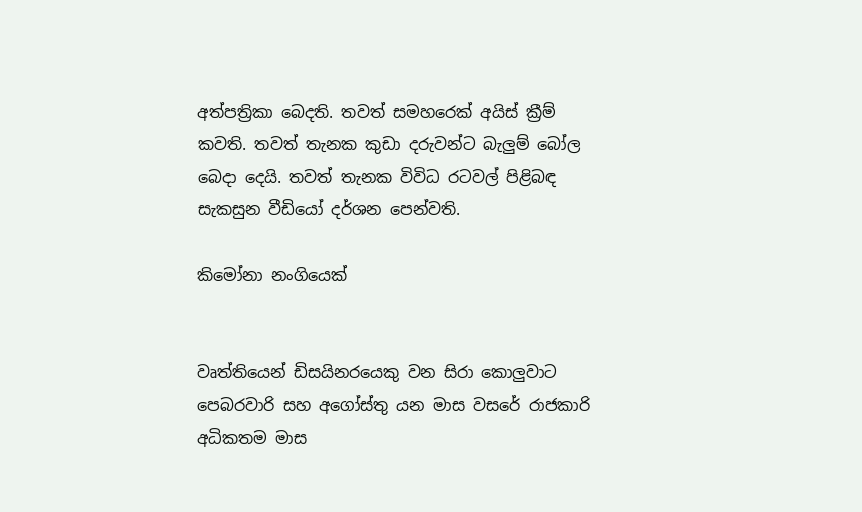අත්පත්‍රිකා බෙදති. තවත් සමහරෙක් අයිස් ක්‍රීම් කවති. තවත් තැනක කුඩා දරුවන්ට බැලුම් බෝල බෙදා දෙයි. තවත් තැනක විවිධ රටවල් පිළිබඳ සැකසුන වීඩියෝ දර්ශන පෙන්වති.

කිමෝනා නංගියෙක්


වෘත්තියෙන් ඩිසයිනරයෙකු වන සිරා කොලුවාට පෙබරවාරි සහ අගෝස්තු යන මාස වසරේ රාජකාරි අධිකතම මාස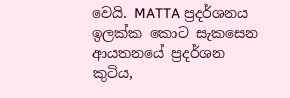වෙයි. MATTA ප්‍රදර්ශනය ඉලක්ක කොට සැකසෙන ආයතනයේ ප්‍රදර්ශන කුටිය,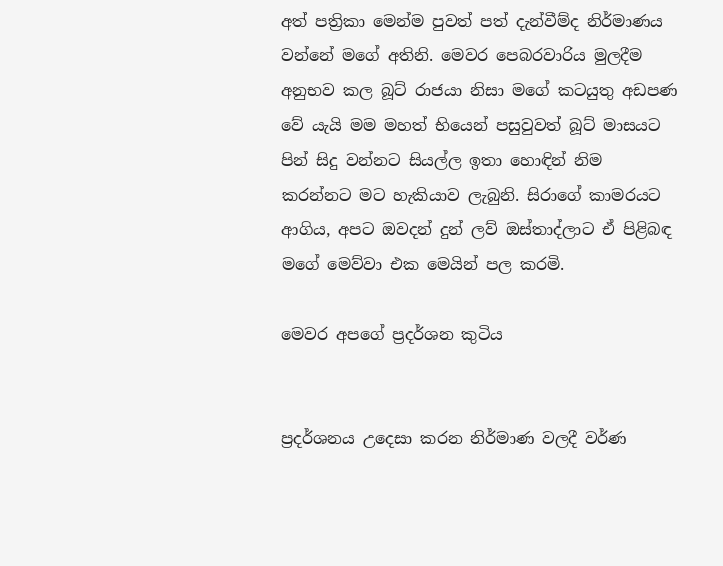අත් පත්‍රිකා මෙන්ම පුවත් පත් දැන්වීම්ද නිර්මාණය වන්නේ මගේ අතිනි. මෙවර පෙබරවාරිය මුලදීම අනුභව කල බූට් රාජයා නිසා මගේ කටයුතු අඩපණ වේ යැයි මම මහත් භියෙන් පසුවුවත් බූට් මාසයට පින් සිදු වන්නට සියල්ල ඉතා හොඳින් නිම කරන්නට මට හැකියාව ලැබුනි. සිරාගේ කාමරයට ආගිය, අපට ඔවදන් දුන් ලව් ඔස්තාද්ලාට ඒ පිළිබඳ මගේ මෙව්වා එක මෙයින් පල කරමි.

මෙවර අපගේ ප්‍රදර්ශන කුටිය


ප්‍රදර්ශනය උදෙසා කරන නිර්මාණ වලදී වර්ණ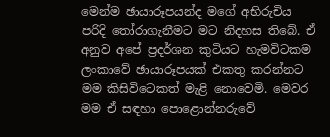මෙන්ම ඡායාරූපයන්ද මගේ අභිරුචිය පරිදි තෝරාගැනීමට මට නිදහස තිබේ. ඒ අනුව අපේ ප්‍රදර්ශන කුටියට හැමවිටකම ලංකාවේ ඡායාරූපයක් එකතු කරන්නට මම කිසිවිටෙකත් මැළි නොවෙමි. මෙවර මම ඒ සඳහා පොළොන්නරුවේ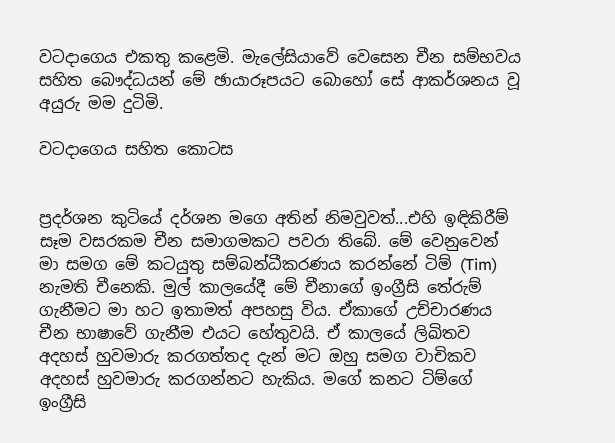වටදාගෙය එකතු කළෙමි. මැලේසියාවේ වෙසෙන චීන සම්භවය සහිත බෞද්ධයන් මේ ඡායාරූපයට බොහෝ සේ ආකර්ශනය වූ අයුරු මම දුටිමි.

වටදාගෙය සහිත කොටස


ප්‍රදර්ශන කුටියේ දර්ශන මගෙ අතින් නිමවුවත්...එහි ඉඳිකිරීම් සෑම වසරකම චීන සමාගමකට පවරා තිබේ. මේ වෙනුවෙන් මා සමග මේ කටයුතු සම්බන්ධීකරණය කරන්නේ ටිම් (Tim) නැමති චීනෙකි. මුල් කාලයේදී මේ චීනාගේ ඉංග්‍රීසි තේරුම් ගැනීමට මා හට ඉතාමත් අපහසු විය. ඒකාගේ උච්චාරණ‍ය චීන භාෂාවේ ගැනීම එයට හේතුවයි. ඒ කාලයේ ලිඛිතව අදහස් හුවමාරු කරගත්තද දැන් මට ඔහු සමග වාචිකව අදහස් හුවමාරු කරගන්නට හැකිය. මගේ කනට ටිම්ගේ ඉංග්‍රීසි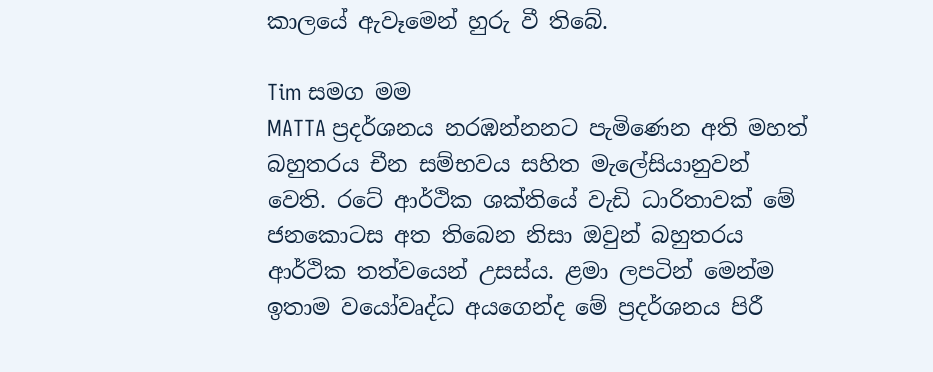කාලයේ ඇවෑමෙන් හුරු වී තිබේ.

Tim සමග මම
MATTA ප්‍රදර්ශනය නරඹන්නනට පැමිණෙන අති මහත් බහුතරය චීන සම්භවය සහිත මැලේසියානුවන් වෙති. රටේ ආර්ථික ශක්තියේ වැඩි ධාරිතාවක් මේ ජනකොටස අත තිබෙන නිසා ඔවුන් බහුතරය ආර්ථික තත්වයෙන් උසස්ය. ළමා ලපටින් මෙන්ම ඉතාම වයෝවෘද්ධ අයගෙන්ද මේ ප්‍රදර්ශනය පිරී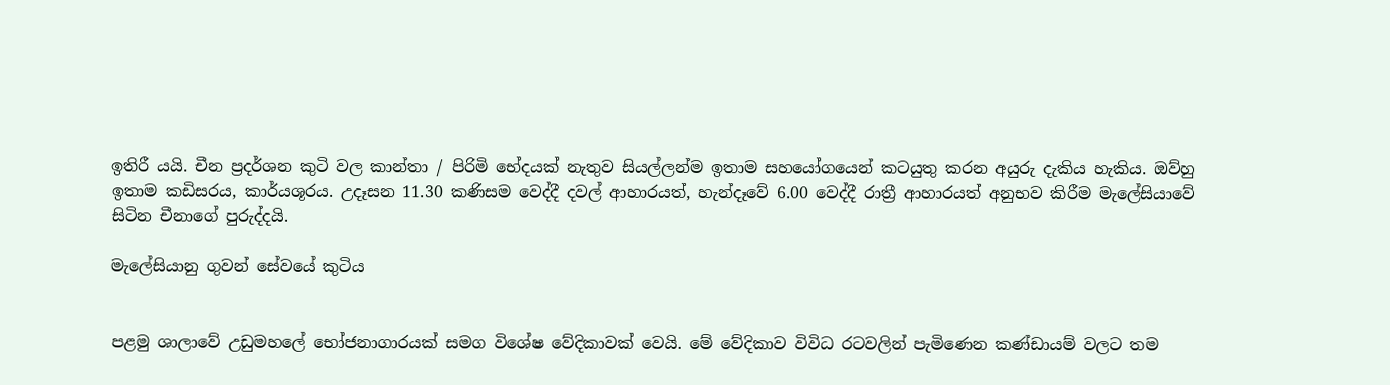ඉතිරී යයි. චීන ප්‍රදර්ශන කුටි වල කාන්තා / පිරිමි භේදයක් නැතුව සියල්ලන්ම ඉතාම සහයෝගයෙන් කටයුතු කරන අයුරු දැකිය හැකිය. ඔව්හු ඉතාම කඩිසරය, කාර්යශූරය. උදෑසන 11.30 කණිසම වෙද්දී දවල් ආහාරයත්, හැන්දෑවේ 6.00 වෙද්දී රාත්‍රී ආහාරයත් අනුභව කිරීම මැලේසියාවේ සිටින චීනාගේ පුරුද්දයි.

මැලේසියානු ගුවන් සේවයේ කුටිය


පළමු ශාලාවේ උඩුමහලේ භෝජනාගාරයක් සමග විශේෂ වේදිකාවක් වෙයි. මේ වේදිකාව විවිධ රටවලින් පැමිණෙන කණ්ඩායම් වලට තම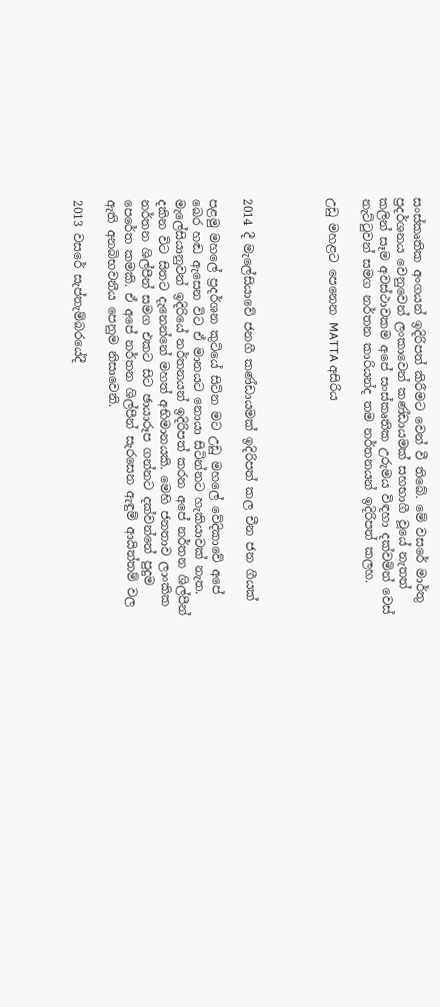සංස්කෘතික අංගයන් ඉදිරිපත් කිරීමට වෙන් වී තිබේ. මේ වසරේ මාර්තු ප්‍රදර්ශනය වෙනුවෙන් ලංකාවෙන් කණ්ඩායමක් සහභාගී වූයේ නැතත් කලින් සෑම අවස්ථාවකම අපේ සංස්කෘතික උරුමය විඳහා දක්වමින් වෙස් නැට්ටුවන් සමග නර්තන කාරියන්ද තම නර්තනයන් ඉදිරිපත් කලහ.

උඩු මහළට පෙනෙන MATTA අසිරිය




2014 දී මැලේසියාවේ ජනගී කණ්ඩායමක් ඉදිරිපත් කල චීන ජන ගීයක්

පළමු මහලේ ප්‍රදර්ශන කුටියේ සිටින මට උඩු මහලේ වේදිකාවේ අපේ බෙර හඬ ඇසෙන විට ඒ මානයට නොයා සිටින්නට හැකියාවක් නැත. මැලේසියානුවන් ඉදිරියේ නර්තනයන් ඉදිරිපත් කරන අපේ නර්තන ශිල්පීන් දකින විට සිතට දැනෙන්නේ මහත් අභිමානයකි. මෙහි ජනතාව ලාංකික නර්තන ශිල්පීන් සමග එකට සිට ඡායාරූප ගන්නට දක්වන්නේ පුදුම පෙරේත කමකි. ඒ අපේ නර්තන ශිල්පීන් සැරසෙන ඇඳුම් ආයිත්තම් වල ඇති අනබිභවනීය පෙනුම නිසාවෙනි.

2013 වසරේ සැප්තැම්බරයේදී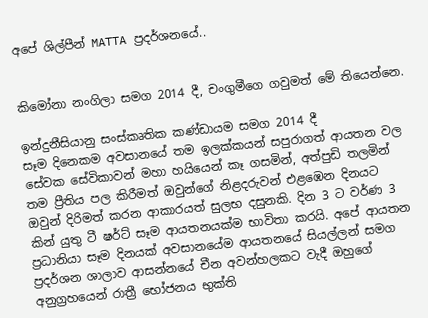අපේ ශිල්පීන් MATTA ප්‍රදර්ශනයේ..


කිමෝනා නංගිලා සමග 2014 දී, චංගුමීගෙ ගවුමත් මේ තියෙන්නෙ.

ඉන්දුනීසියානු සංස්කෘතික කණ්ඩායම සමග 2014 දී
සෑම දිනෙකම අවසානයේ තම ඉලක්කයන් සපුරාගත් ආයතන වල සේවක සේවිකාවන් මහා හයියෙන් කෑ ගසමින්, අත්පුඩි තලමින් තම ප්‍රීතිය පල කිරීමත් ඔවුන්ගේ නිළදරුවන් එළඹෙන දිනයට ඔවුන් දිරිමත් කරන ආකාරයත් සුලභ දසුනකි. දින 3 ට වර්ණ 3 කින් යුතු ටී ෂර්ට් සෑම ආයතනයක්ම භාවිතා කරයි. අපේ ආයතන ප්‍රධානියා සෑම දිනයක් අවසානයේම ආයතනයේ සියල්ලන් සමග ප්‍රදර්ශන ශාලාව ආසන්නයේ චීන අවන්හලකට වැදී ඔහුගේ අනුග්‍රහයෙන් රාත්‍රී භෝජනය භුක්ති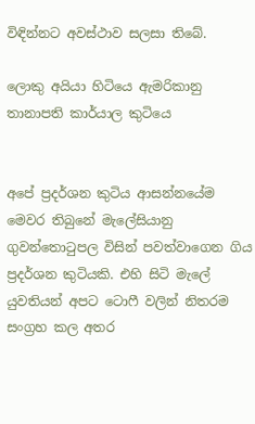විඳින්නට අවස්ථාව සලසා තිබේ.

ලොකු අයියා හිටියෙ ඇමරිකානු තානාපති කාර්යාල කුටියෙ


අපේ ප්‍රදර්ශන කුටිය ආසන්නයේම මෙවර තිබුනේ මැලේසියානු ගුවන්තොටුපල විසින් පවත්වාගෙන ගිය ප්‍රදර්ශන කුටියකි. එහි සිටි මැලේ යුවතියන් අපට ටොෆී වලින් නිතරම සංග්‍රහ කල අතර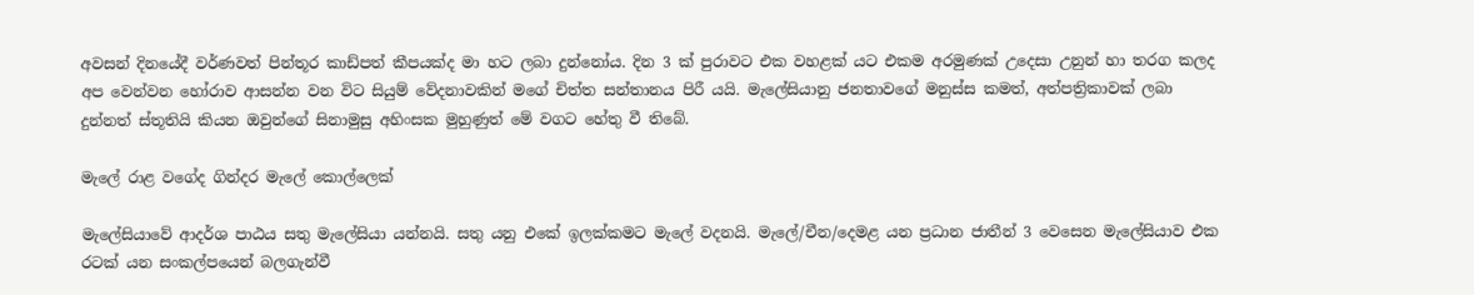අවසන් දිනයේදී වර්ණවත් පින්තූර කාඩ්පත් කීපයක්ද මා හට ලබා දුන්නෝය. දින 3 ක් පුරාවට එක වහළක් යට එකම අරමුණක් උදෙසා උනුන් හා තරග කලද අප වෙන්වන හෝරාව ආසන්න වන විට සියුම් වේදනාවකින් මගේ චිත්ත සන්තානය පිරී යයි. මැලේසියානු ජනතාවගේ මනුස්ස කමත්, අත්පත්‍රිකාවක් ලබා දුන්නත් ස්තූතියි කියන ඔවුන්ගේ සිනාමුසු අහිංසක මුහුණුත් මේ වගට හේතු වී තිබේ.

මැලේ රාළ වගේද ගින්දර මැලේ කොල්ලෙක්

මැ‍ලේසියාවේ ආදර්ශ පාඨය සතු මැලේසියා යන්නයි. සතු යනු එකේ ඉලක්කමට මැලේ වදනයි. මැලේ/චීන/දෙමළ යන ප්‍රධාන ජාතීන් 3 වෙසෙන මැලේසියාව එක රටක් යන සංකල්පයෙන් බලගැන්වී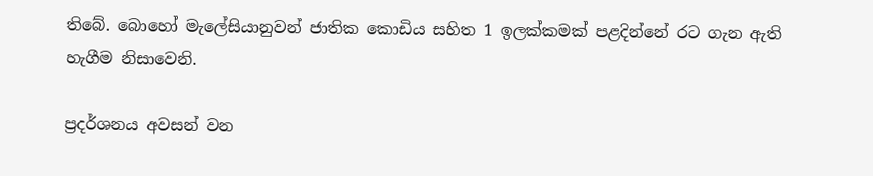තිබේ. බොහෝ මැලේසියානුවන් ජාතික කොඩිය සහිත 1 ඉලක්කමක් පළදින්නේ රට ගැන ඇති හැගීම නිසාවෙනි.

ප්‍රදර්ශනය අවසන් වන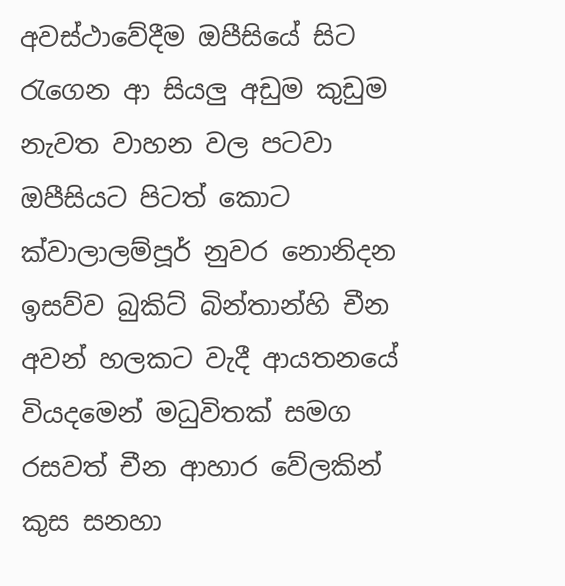අවස්ථාවේදීම ඔපීසියේ සිට රැගෙන ආ සියලු අඩුම කුඩුම නැවත වාහන වල පටවා ඔපීසියට පිටත් කොට ක්වාලාලම්පූර් නුවර නොනිදන ඉසව්ව බුකිට් බින්තාන්හි චීන අවන් හලකට වැදී ආයතනයේ වියදමෙන් මධුවිතක් සමග රසවත් චීන ආහාර වේලකින් කුස සනහා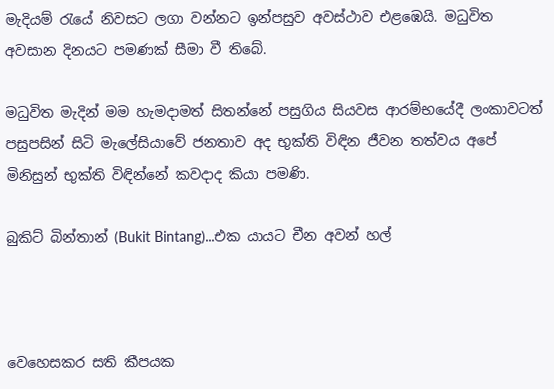මැදියම් රැයේ නිවසට ලගා වන්නට ඉන්පසුව අවස්ථාව එළඹෙයි. මධුවිත අවසාන දිනයට පමණක් සීමා වී තිබේ.

මධුවිත මැදින් මම හැමදාමත් සිතන්නේ පසුගිය සියවස ආරම්භයේදී ලංකාවටත් පසුපසින් සිටි මැලේසියාවේ ජනතාව අද භුක්ති විඳින ජීවන තත්වය අපේ මිනිසුන් භුක්ති විඳින්නේ කවදාද කියා පමණි.

බුකිට් බින්තාන් (Bukit Bintang)...එක යායට චීන අවන් හල්



වෙහෙසකර සති කීපයක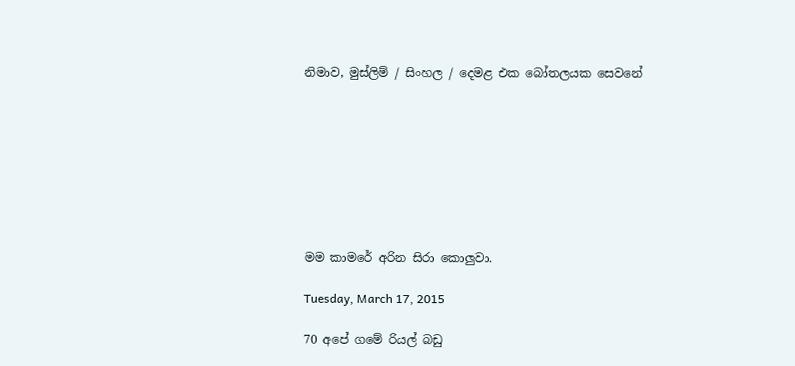නිමාව, මුස්ලිම් / සිංහල / දෙමළ එක බෝතලයක සෙවනේ








මම කාමරේ අරින සිරා කොලුවා.

Tuesday, March 17, 2015

70 අපේ ගමේ රියල් බඩු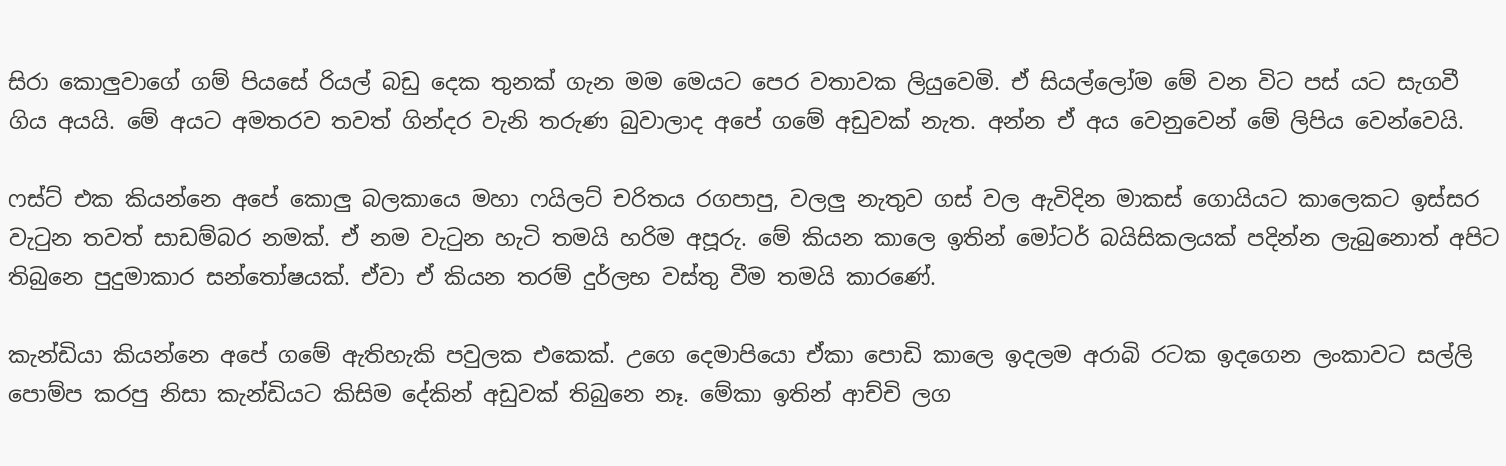සිරා කොලුවාගේ ගම් පියසේ රියල් බඩු දෙක තුනක් ගැන මම මෙයට පෙර වතාවක ලියුවෙමි. ඒ සියල්ලෝම මේ වන විට පස් යට සැගවී ගිය අයයි. මේ අයට අමතරව තවත් ගින්දර වැනි තරුණ බුවාලාද අපේ ගමේ අඩුවක් නැත. අන්න ඒ අය වෙනුවෙන් මේ ලිපිය වෙන්වෙයි.

ෆස්ට් එක කියන්නෙ අපේ කොලු බලකායෙ මහා ෆයිලට් චරිතය රගපාපු, වලලු නැතුව ගස් වල ඇවිදින මාකස් ගොයියට කාලෙකට ඉස්සර වැටුන තවත් සාඩම්බර නමක්. ඒ නම වැටුන හැටි තමයි හරිම අපූරු. මේ කියන කාලෙ ඉතින් මෝටර් බයිසිකලයක් පදින්න ලැබුනොත් අපිට තිබුනෙ පුදුමාකාර සන්තෝෂයක්. ඒවා ඒ කියන තරම් දුර්ලභ වස්තු වීම තමයි කාරණේ.

කැන්ඩියා කියන්නෙ අපේ ගමේ ඇතිහැකි පවුලක එකෙක්. උගෙ දෙමාපියො ඒකා පොඩි කාලෙ ඉදලම අරාබි රටක ඉදගෙන ලංකාවට සල්ලි පොම්ප කරපු නිසා කැන්ඩියට කිසිම දේකින් අඩුවක් තිබුනෙ නෑ. මේකා ඉතින් ආච්චි ලග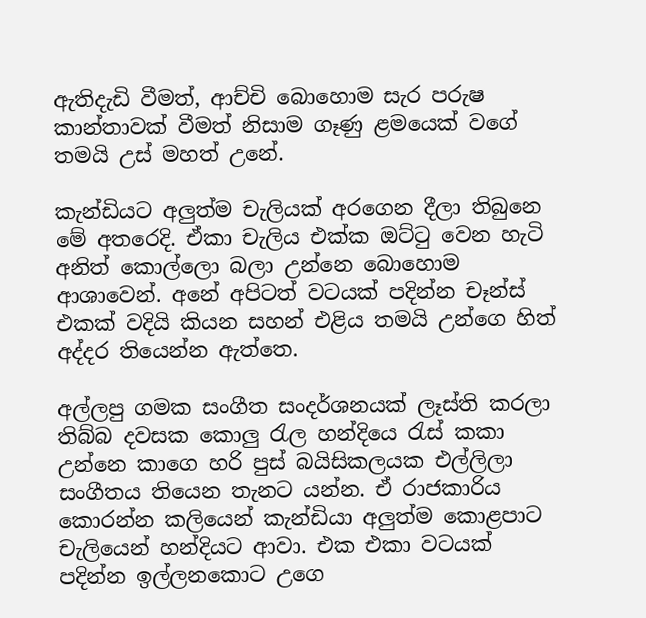ඇතිදැඩි වීමත්, ආච්චි බොහොම සැර පරුෂ කාන්තාවක් වීමත් නිසාම ගෑණු ළමයෙක් වගේ තමයි උස් මහත් උනේ.

කැන්ඩියට අලුත්ම චැලියක් අරගෙන දීලා තිබුනෙ මේ අතරෙදි. ඒකා චැලිය එක්ක ඔට්ටු වෙන හැටි අනිත් කොල්ලො බලා උන්නෙ බොහොම ආශාවෙන්. අනේ අපිටත් වටයක් පදින්න චෑන්ස් එකක් වදියි කියන සහන් එළිය තමයි උන්ගෙ හිත් අද්දර තියෙන්න ඇත්තෙ.

අල්ලපු ගමක සංගීත සංදර්ශනයක් ලෑස්ති කරලා තිබ්බ දවසක කොලු රැල හන්දියෙ රැස් කකා උන්නෙ කාගෙ හරි පුස් බයිසිකලයක එල්ලිලා සංගීතය තියෙන තැනට යන්න. ඒ රාජකාරිය කොරන්න කලියෙන් කැන්ඩියා අලුත්ම කොළපාට චැලියෙන් හන්දියට ආවා. එක එකා වටයක් පදින්න ඉල්ලනකොට උගෙ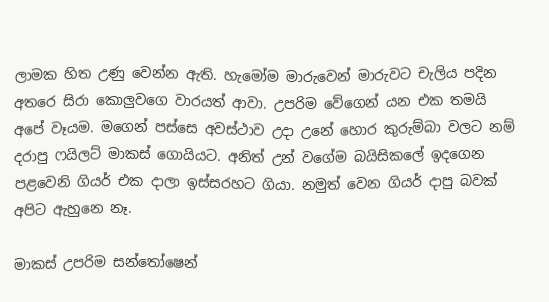ලාමක හිත උණු වෙන්න ඇති. හැමෝම මාරුවෙන් මාරුවට චැලිය පදින අතරෙ සිරා කොලුවගෙ වාරයත් ආවා. උපරිම වේගෙන් යන එක තමයි අපේ වෑයම. මගෙන් පස්සෙ අවස්ථාව උදා උනේ හොර කුරුම්බා වලට නම් දරාපු ෆයිලට් මාකස් ගොයියට. අනිත් උන් වගේම බයිසිකලේ ඉදගෙන පළවෙනි ගියර් එක දාලා ඉස්සරහට ගියා. නමුත් වෙන ගියර් දාපු බවක් අපිට ඇහුනෙ නෑ.

මාකස් උපරිම සන්තෝෂෙන්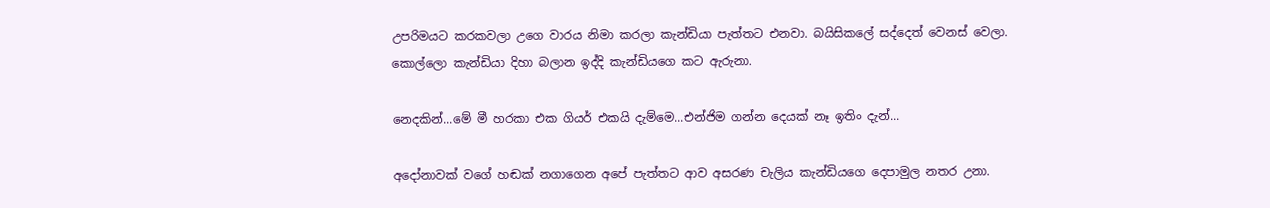උපරිමයට කරකවලා උගෙ වාරය නිමා කරලා කැන්ඩියා පැත්තට එනවා. බයිසිකලේ සද්දෙත් වෙනස් වෙලා. කොල්ලො කැන්ඩියා දිහා බලාන ඉද්දි කැන්ඩියගෙ කට ඇරුනා.

නෙදකින්...මේ මී හරකා එක ගියර් එකයි දැම්මෙ...එන්ජිම ගන්න දෙයක් නෑ ඉතිං දැන්...

අදෝනාවක් වගේ හඬක් නගාගෙන අපේ පැත්තට ආව අසරණ චැලිය කැන්ඩියගෙ දෙපාමුල නතර උනා.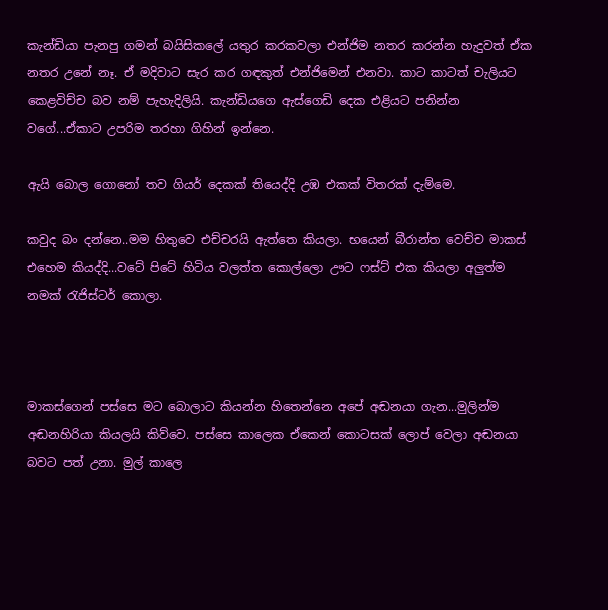කැන්ඩියා පැනපු ගමන් බයිසිකලේ යතුර කරකවලා එන්ජිම නතර කරන්න හැදුවත් ඒක නතර උනේ නෑ. ඒ මදිවාට සැර කර ගඳකුත් එන්ජිමෙන් එනවා. කාට කාටත් චැලියට කෙළවිච්ච බව නම් පැහැදිලියි. කැන්ඩියගෙ ඇස්ගෙඩි දෙක එළියට පනින්න වගේ...ඒකාට උපරිම තරහා ගිහින් ඉන්නෙ.

ඇයි බොල ගොනෝ තව ගියර් දෙකක් තියෙද්දි උඹ එකක් විතරක් දැම්මෙ.

කවුද බං දන්නෙ..මම හිතුවෙ එච්චරයි ඇත්තෙ කියලා. භයෙන් බීරාන්ත වෙච්ච මාකස් එහෙම කියද්දි...වටේ පිටේ හිටිය වලත්ත කොල්ලො ඌට ෆස්ට් එක කියලා අලුත්ම නමක් රැජිස්ටර් කොලා.



මාකස්ගෙන් පස්සෙ මට බොලාට කියන්න හිතෙන්නෙ අපේ අඬනයා ගැන...මුලින්ම අඬනහිරියා කියලයි කිව්වෙ. පස්සෙ කාලෙක ඒකෙන් ‍කොටසක් ලොප් වෙලා අඬනයා බවට පත් උනා. මුල් කාලෙ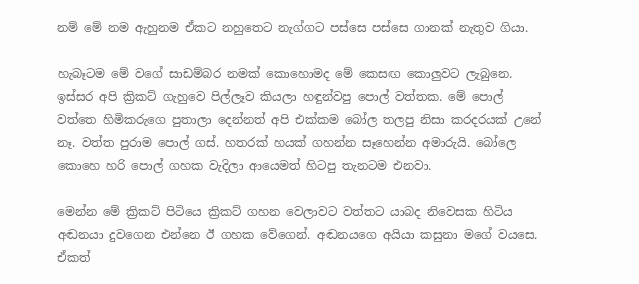නම් මේ නම ඇහුනම ඒකට නහුතෙට නැග්ගට පස්සෙ පස්සෙ ගානක් නැතුව ගියා.

හැබෑටම මේ වගේ සාඩම්බර නමක් කොහොමද මේ කෙසඟ කොලුවට ලැබුනෙ. ඉස්සර අපි ක්‍රිකට් ගැහුවෙ පිල්ලෑව කියලා හඳුන්වපු පොල් වත්තක. මේ පොල් වත්තෙ හිමිකරුගෙ පුතාලා දෙන්නත් අපි එක්කම බෝල තලපු නිසා කරදරයක් උනේ නෑ. වත්ත පුරාම පොල් ගස්. හතරක් හයක් ගහන්න සෑහෙන්න අමාරුයි. බෝලෙ කොහෙ හරි පොල් ගහක වැදිලා ආයෙමත් හිටපු තැනටම එනවා.

මෙන්න මේ ක්‍රිකට් පිටියෙ ක්‍රිකට් ගහන වෙලාවට වත්තට යාබද නිවෙසක හිටිය අඬනයා දුවගෙන එන්නෙ ඊ ගහක වේගෙන්. අඬනයගෙ අයියා කසුනා මගේ වයසෙ. ඒකත්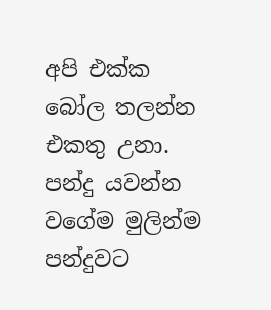අපි එක්ක බෝල තලන්න එකතු උනා. පන්දු යවන්න වගේම මුලින්ම පන්දුවට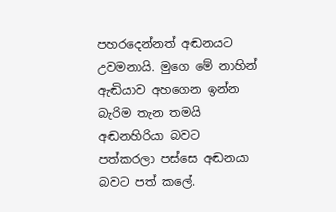පහරදෙන්නත් අඬනයට උවමනායි. මුගෙ මේ නාහින් ඇඬියාව අහගෙන ඉන්න බැරිම තැන තමයි අඬනහිරියා බවට පත්කරලා පස්සෙ අඬනයා බවට පත් කලේ.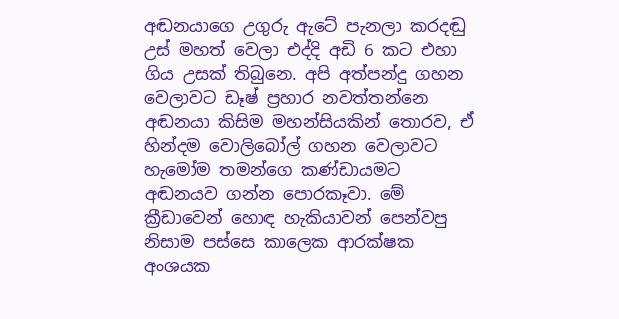අඬනයාගෙ උගුරු ඇටේ පැනලා කරදඬු උස් මහත් වෙලා එද්දි අඩි 6 කට එහා ගිය උසක් තිබුනෙ. අපි අත්පන්දු ගහන වෙලාවට ඩෑෂ් ප්‍රහාර නවත්තන්නෙ අඬනයා කිසිම මහන්සියකින් තොරව, ඒ හින්දම වොලිබෝල් ගහන වෙලාවට හැමෝම තමන්ගෙ කණ්ඩායමට අඬනයව ගන්න පොරකෑවා. මේ ක්‍රීඩාවෙන් හොඳ හැකියාවන් පෙන්වපු නිසාම පස්සෙ කාලෙක ආරක්ෂක අංශයක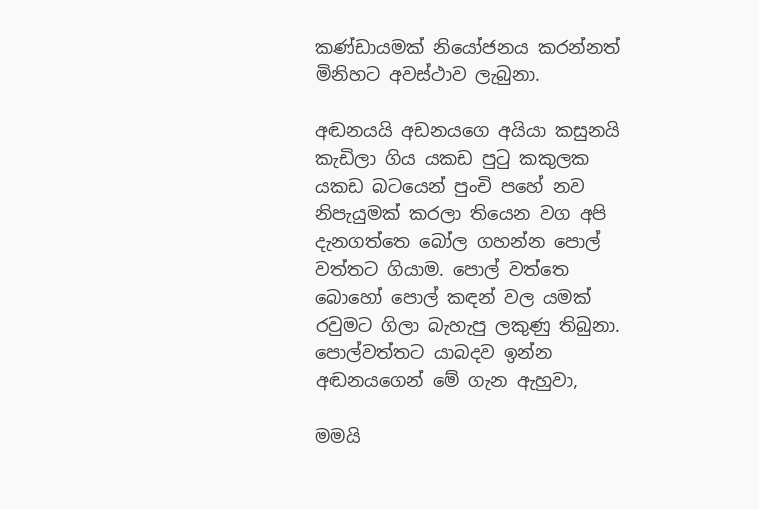කණ්ඩායමක් නියෝජනය කරන්නත් මිනිහට අවස්ථාව ලැබුනා.

අඬනයයි අඩනයගෙ අයියා කසුනයි කැඩිලා ගිය යකඩ පුටු කකුලක යකඩ බටයෙන් පුංචි පහේ නව නිපැයුමක් කරලා තියෙන වග අපි දැනගත්තෙ බෝල ගහන්න පොල් වත්තට ගියාම. පොල් වත්තෙ බොහෝ පොල් කඳන් වල යමක් රවුමට ගිලා බැහැපු ලකුණු තිබුනා. පොල්වත්තට යාබදව ඉන්න අඬනයගෙන් මේ ගැන ඇහුවා,

මමයි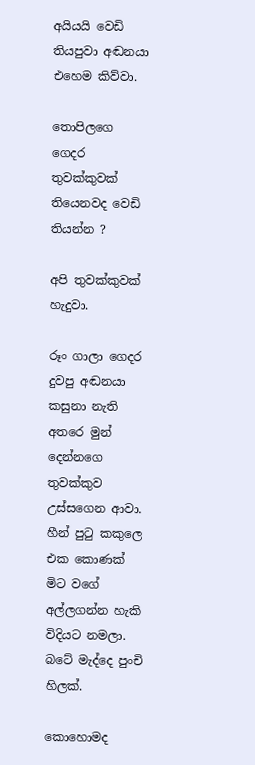අයියයි වෙඩි තියපුවා අඬනයා එහෙම කිව්වා.

තොපිලගෙ ගෙදර තුවක්කුවක් තියෙනවද වෙඩි තියන්න ?

අපි තුවක්කුවක් හැදුවා.

රූං ගාලා ගෙදර දුවපු අඬනයා කසුනා නැති අතරෙ මුන් දෙන්නගෙ තුවක්කුව උස්සගෙන ආවා. හීන් පුටු කකුලෙ එක කොණක් මිට වගේ අල්ලගන්න හැකි විදියට නමලා. බටේ මැද්දෙ පුංචි හිලක්.

කොහොමද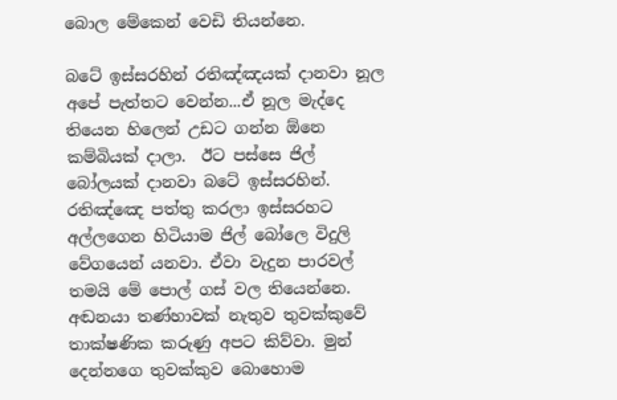බොල මේකෙන් වෙඩි තියන්නෙ.

බටේ ඉස්සරහින් රතිඤ්ඤයක් දානවා නූල අපේ පැත්තට වෙන්න...ඒ නූල මැද්දෙ තියෙන හිලෙන් උඩට ගන්න ඕනෙ කම්බියක් දාලා.  ඊට පස්සෙ ජිල් බෝලයක් දානවා බටේ ඉස්සරහින්. රතිඤ්ඤෙ පත්තු කරලා ඉස්සරහට අල්ලගෙන හිටියාම ජිල් බෝලෙ විදුලි වේගයෙන් යනවා. ඒවා වැදුන පාරවල් තමයි මේ පොල් ගස් වල තියෙන්නෙ. අඬනයා තණ්හාවක් නැතුව තුවක්කුවේ තාක්ෂණික කරුණු අපට කිව්වා. මුන් දෙන්නගෙ තුවක්කුව බොහොම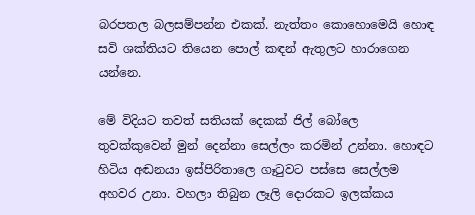බරපතල බලසම්පන්න එකක්. නැත්තං කොහොමෙයි හොඳ සවි ශක්තියට තියෙන පොල් කඳන් ඇතුලට හාරාගෙන යන්නෙ.

මේ විදියට තවත් සතියක් දෙකක් ජිල් බෝලෙ තුවක්කුවෙන් මුන් දෙන්නා සෙල්ලං කරමින් උන්නා. හොඳට හිටිය අඬනයා ඉස්පිරිතාලෙ ගෑටුවට පස්සෙ සෙල්ලම අහවර උනා. වහලා තිබුන ලෑලි දොරකට ඉලක්කය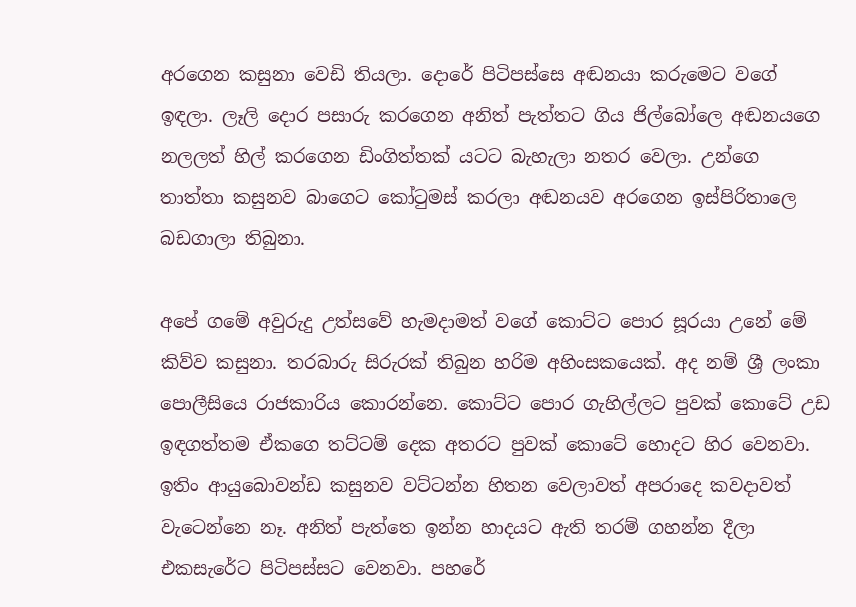අරගෙන කසුනා වෙඩි තියලා. දොරේ පිටිපස්සෙ අඬනයා කරුමෙට වගේ ඉඳලා. ලෑලි දො‍ර පසාරු කරගෙන අනිත් පැත්තට ගිය ජිල්බෝලෙ අඬනයගෙ නලලත් හිල් කරගෙන ඩිංගිත්තක් යටට බැහැලා නතර වෙලා. උන්ගෙ තාත්තා කසුනව බාගෙට කෝටුමස් කරලා අඬනයව අරගෙන ඉස්පිරිතාලෙ බඩගාලා තිබුනා.

අපේ ගමේ අවුරුදු උත්සවේ හැමදාමත් වගේ කොට්ට පොර සූරයා උනේ මේ කිව්ව කසුනා. තරබාරු සිරුරක් තිබුන හරිම අහිංසකයෙක්. අද නම් ශ්‍රී ලංකා පොලීසියෙ රාජකාරිය කොරන්නෙ. කොට්ට පොර ගැහිල්ලට පුවක් කොටේ උඩ ඉඳගත්තම ඒකගෙ තට්ටම් දෙක අතරට ‍පුවක් කොටේ හොදට හිර වෙනවා. ඉතිං ආයුබොවන්ඩ කසුනව වට්ටන්න හිතන වෙලාවත් අපරාදෙ කවදාවත් වැටෙන්නෙ නෑ. අනිත් පැත්තෙ ඉන්න හාදයට ඇති තරම් ගහන්න දීලා එකසැරේට පිටිපස්සට වෙනවා. පහරේ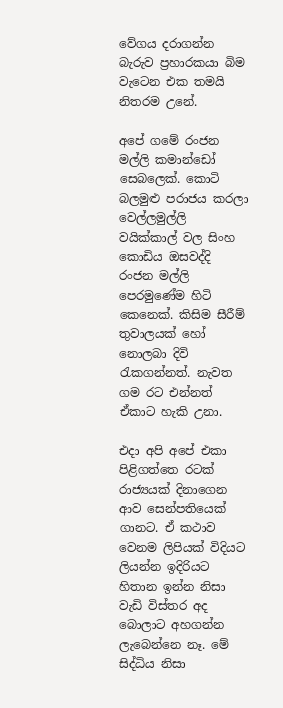වේගය දරාගන්න බැරුව ප්‍රහාරකයා බිම වැටෙන එක තමයි නිතරම උනේ.

අපේ ගමේ රංජන මල්ලි කමාන්ඩෝ සෙබලෙක්. කොටි බලමුළු පරාජය කරලා වෙල්ලමුල්ලි වයික්කාල් වල සිංහ කොඩිය ඔසවද්දි රංජන මල්ලි පෙරමුණේම හිටි කෙනෙක්. කිසිම සීරීම් තුවාලයක් හෝ නොලබා දිවි රැකගන්නත්. නැවත ගම රට එන්නත් ඒකාට හැකි උනා.

එදා අපි අපේ එකා පිළිගත්තෙ රටක් රාජ්‍යයක් දිනාගෙන ආව සෙන්පතියෙක් ගානට. ඒ කථාව වෙනම ලිපියක් විදියට ලියන්න ඉදිරියට හිතාන ඉන්න නිසා වැඩි විස්තර අද බොලාට අහගන්න ලැබෙන්නෙ නෑ. මේ සිද්ධිය නිසා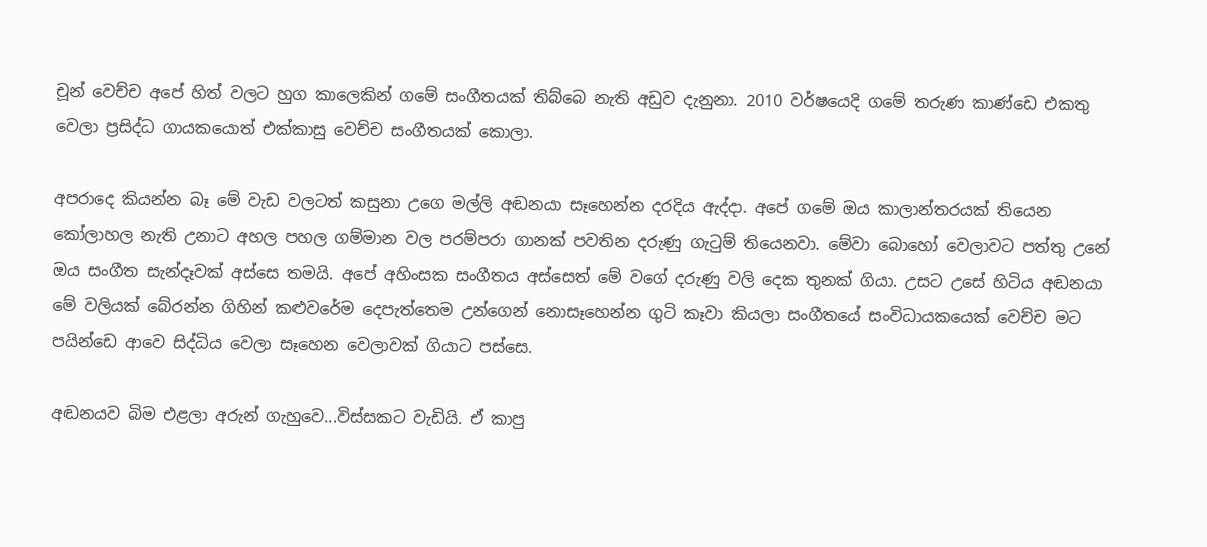චූන් වෙච්ච අපේ හිත් වලට හුග කාලෙකින් ගමේ සංගීතයක් තිබ්බෙ නැති අඩුව දැනුනා. 2010 වර්ෂයෙදි ගමේ තරුණ කාණ්ඩෙ එකතු වෙලා ප්‍රසිද්ධ ගායකයොත් එක්කාසු වෙච්ච සංගීතයක් කොලා.

අපරාදෙ කියන්න බෑ මේ වැඩ වලටත් කසුනා උගෙ මල්ලි අඬනයා සෑහෙන්න දරදිය ඇද්දා. අපේ ගමේ ඔය කාලාන්තරයක් තියෙන කෝලාහල නැති උනාට අහල පහල ගම්මාන වල පරම්පරා ගානක් පවතින දරුණු ගැටුම් තියෙනවා. මේවා බොහෝ වෙලාවට පත්තු උනේ ඔය සංගීත සැන්දෑවක් අස්සෙ තමයි. අපේ අහිංසක සංගීතය අස්සෙත් මේ වගේ දරුණු වලි දෙක තුනක් ගියා. උසට උසේ හිටිය අඬනයා මේ වලියක් බේරන්න ගිහින් කළුවරේම දෙපැත්තෙම උන්ගෙන් නොසෑහෙන්න ගුටි කෑවා කියලා සංගීතයේ සංවිධායකයෙක් වෙච්ච මට පයින්ඩෙ ආවෙ සිද්ධිය වෙලා සෑහෙන වෙලාවක් ගියාට පස්සෙ.

අඬනයව බිම එළලා අරුන් ගැහුවෙ...විස්සකට වැඩියි. ඒ කාපු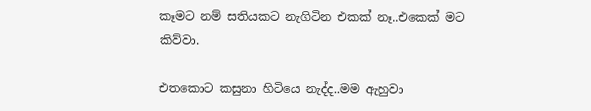කෑමට නම් සතියකට නැගිටින එකක් නෑ..එකෙක් මට කිව්වා.

එතකොට කසුනා හිටියෙ නැද්ද..මම ඇහුවා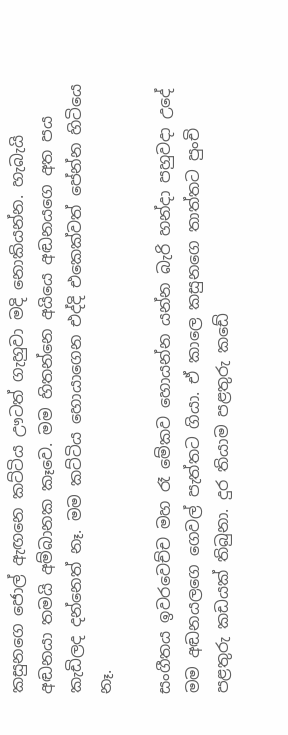කසුනගෙ ජොල් ඇඟනෙ කට්ටිය ඌටත් ගැහුවා මදි නොකියන්න. හැබැයි අඬනයා තමයි අම්බානක කෑවෙ. මම හිතන්නෙ අයියෙ අඬනයගෙ අත පය කැඩිලද දන්නෙත් නෑ. මම කට්ටිය හොයාගෙන එද්දි එකෙක්වත් පේන්න හිටියෙ නෑ.

සංගීතය ඉවරවෙච්ච මහ රෑ මේකව හොයන්න යන්න බැරි හන්දා පහුවදා උදේ මම අඬනයලගෙ ගෙවල් පැත්තට ගියා. ඒ කාලෙ කසුනගෙ තාත්තට පුංචි පළතුරු කඩයක් තිබුනා. දුර තියාම පළතුරු කඩේ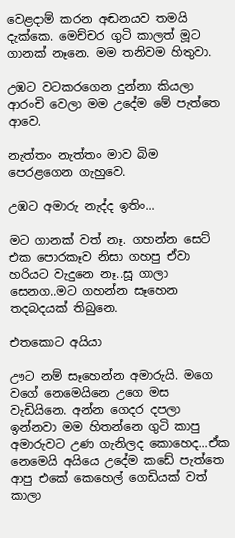වෙළදාම් කරන අඬනයව තමයි දැක්කෙ. මෙච්චර ගුටි කාලත් මූට ගානක් නෑනෙ. මම තනිවම හිතුවා.

උඹට වටකරගෙන දුන්නා කියලා ආරංචි වෙලා මම උදේම මේ පැත්තෙ ආවෙ.

නැත්තං නැත්තං මාව බිම පෙරළගෙන ගැහුවෙ.

උඹට අමාරු නැද්ද ඉතිං...

මට ගානක් වත් නෑ. ගහන්න සෙට් එක පොරකෑව නිසා ගහපු ඒවා හරියට වැදුනෙ නෑ..සූ ගාලා සෙනග..මට ගහන්න සෑහෙන තදබදයක් තිබුනෙ.

එතකොට අයියා

ඌට නම් සෑහෙන්න අමාරුයි. මගෙ වගේ නෙමෙයිනෙ උගෙ මස වැඩියිනෙ. අන්න ගෙදර දපලා ඉන්නවා මම හිතන්නෙ ගුටි කාපු අමාරුවට උණ ගැනිලද කොහෙද...ඒක නෙමෙයි අයියෙ උදේම කඩේ පැත්තෙ ආපු එකේ කෙහෙල් ගෙඩියක් වත් කාලා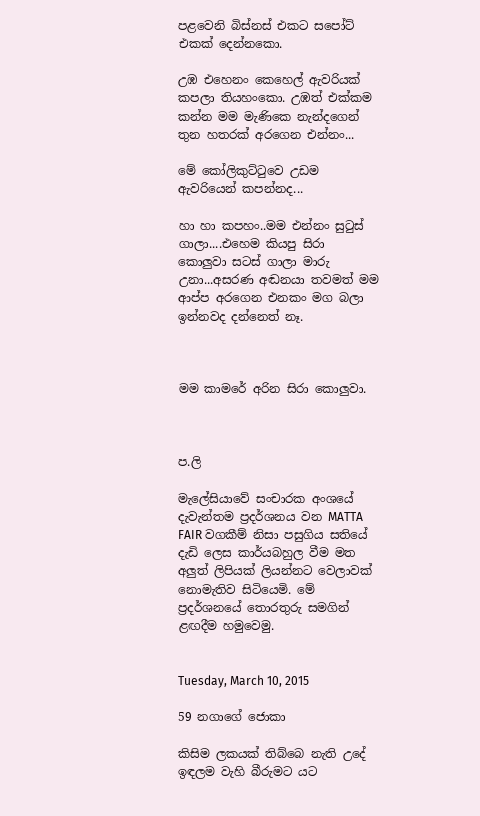පළවෙනි බිස්නස් එකට සපෝට් එකක් දෙන්නකො.

උඹ එහෙනං කෙහෙල් ඇවරියක් කපලා තියහංකො. උඹත් එක්කම කන්න මම මැණිකෙ නැන්දගෙන් තුන හතරක් අරගෙන එන්නං...

මේ කෝලිකුට්ටුවෙ උඩම ඇවරියෙන් කපන්නද...

හා හා කපහං..මම එන්නං සුටුස් ගාලා....එහෙම කියපු සිරා කොලුවා සටස් ගාලා මාරු උනා...අසරණ අඬනයා තවමත් මම ආප්ප අරගෙන එනකං මග බලා ඉන්නවද දන්නෙත් නෑ.



මම කාමරේ අරින සිරා කොලුවා.



ප.ලි

මැල‍ේසියාවේ සංචාරක අංශයේ දැවැන්තම ප්‍රදර්ශනය වන MATTA FAIR වගකීම් නිසා පසුගිය සතියේ දැඩි ලෙස කාර්යබහුල වීම මත අලුත් ලිපියක් ලියන්නට වෙලාවක් නොමැතිව සිටියෙමි. මේ ප්‍රදර්ශනයේ තොරතුරු සමගින් ළඟදීම හමුවෙමු.


Tuesday, March 10, 2015

59 නගාගේ ජොකා

කිසිම ලකයක් තිබ්බෙ නැති උදේ ඉඳලම වැහි බීරුමට යට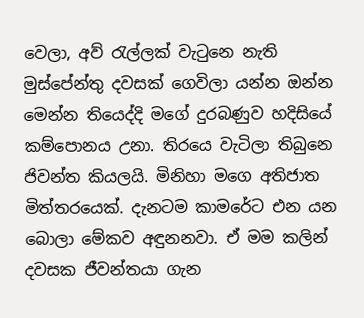වෙලා, අව් රැල්ලක් වැටුනෙ නැති මුස්පේන්තු දවසක් ගෙවිලා යන්න ඔන්න මෙන්න තියෙද්දි මගේ දුරබණුව හදිසියේ කම්පොනය උනා. තිරයෙ වැටිලා තිබුනෙ ජිවන්ත කියලයි. මිනිහා මගෙ අතිජාත මිත්තරයෙක්. දැනටම කාමරේට එන යන බොලා මේකව අඳුනනවා. ඒ මම කලින් දවසක ජීවන්තයා ගැන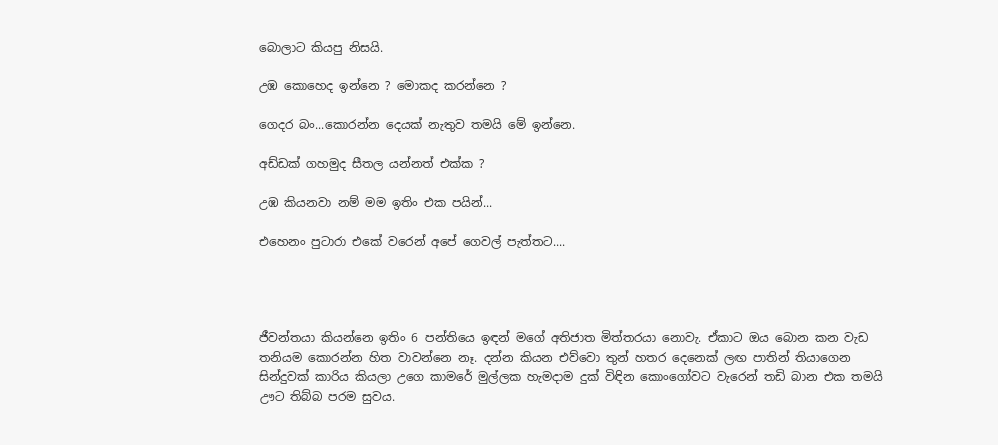බොලාට කියපු නිසයි.

උඹ කොහෙද ඉන්නෙ ? මොකද කරන්නෙ ?

ගෙදර බං...කොරන්න දෙයක් නැතුව තමයි මේ ඉන්නෙ.

අඩ්ඩක් ගහමුද සීතල යන්නත් එක්ක ?

උඹ කියනවා නම් මම ඉතිං එක පයින්...

එහෙනං පුටාරා එකේ වරෙන් අපේ ගෙවල් පැත්තට....




ජීවන්තයා කියන්නෙ ඉතිං 6 පන්තියෙ ඉඳන් මගේ අතිජාත මිත්තරයා නොවැ. ඒකාට ඔය බොන කන වැඩ තනියම කොරන්න හිත වාවන්නෙ නෑ. දන්න කියන එව්වො තුන් හතර දෙනෙක් ලඟ පාතින් තියාගෙන සින්දුවක් කාරිය කියලා උගෙ කාමරේ මුල්ලක හැමදාම දුක් විඳින කොංගෝවට වැරෙන් තඩි බාන එක තමයි ඌට තිබ්බ පරම සුවය.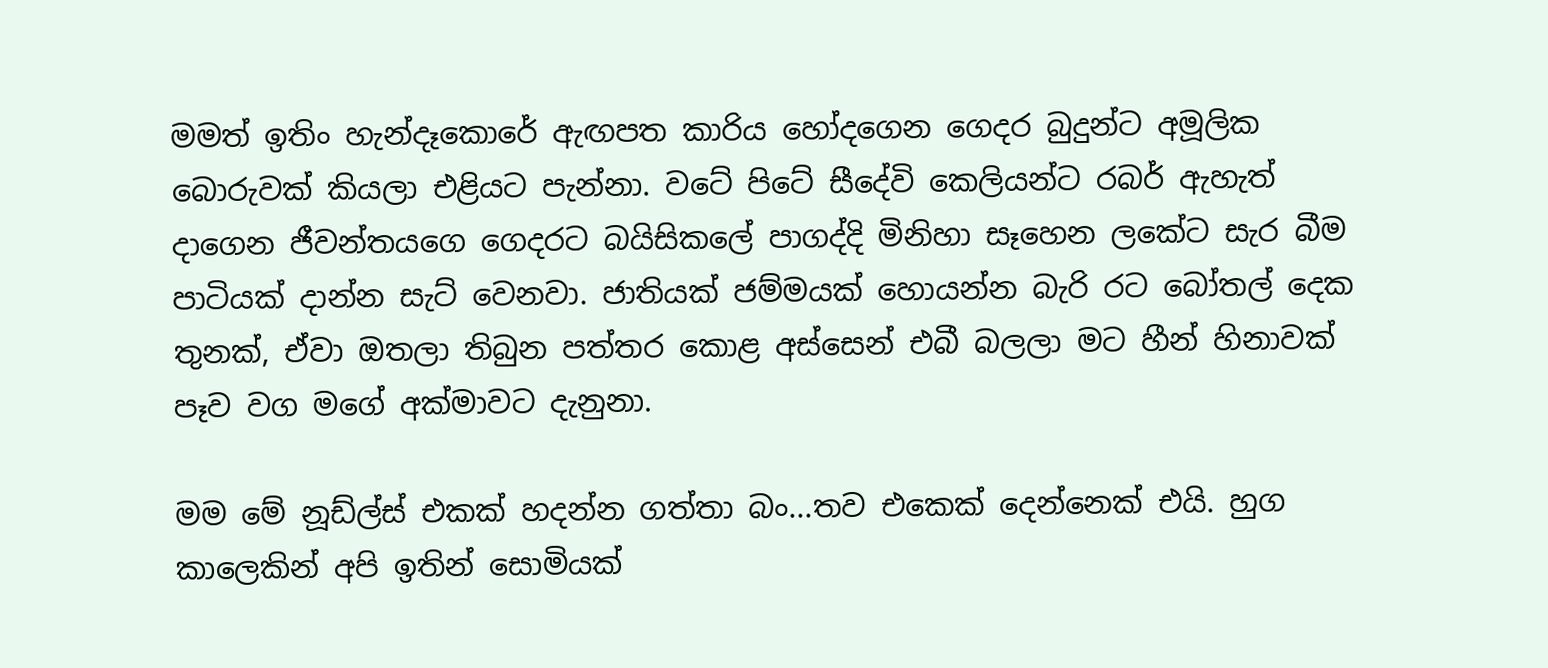මමත් ඉතිං හැන්දෑකොරේ ඇඟපත කාරිය හෝදගෙන ගෙදර බුදුන්ට අමූලික බොරුවක් කියලා එළියට පැන්නා. වටේ පිටේ සීදේවි කෙලියන්ට රබර් ඇහැත් දාගෙන ජීවන්තයගෙ ගෙදරට බයිසිකලේ පාගද්දි මිනිහා සෑහෙන ලකේට සැර බීම පාටියක් දාන්න සැට් වෙනවා. ජාතියක් ජම්මයක් හොයන්න බැරි රට බෝතල් දෙක තුනක්, ඒවා ‍ඔතලා තිබුන පත්තර කොළ අස්සෙන් එබී බලලා මට හීන් හිනාවක් පෑව වග මගේ අක්මාවට දැනුනා.

මම ‍මේ නූඩ්ල්ස් එකක් හදන්න ගත්තා බං...තව එකෙක් දෙන්නෙක් එයි. හුග කාලෙකින් අපි ඉතින් සොමියක්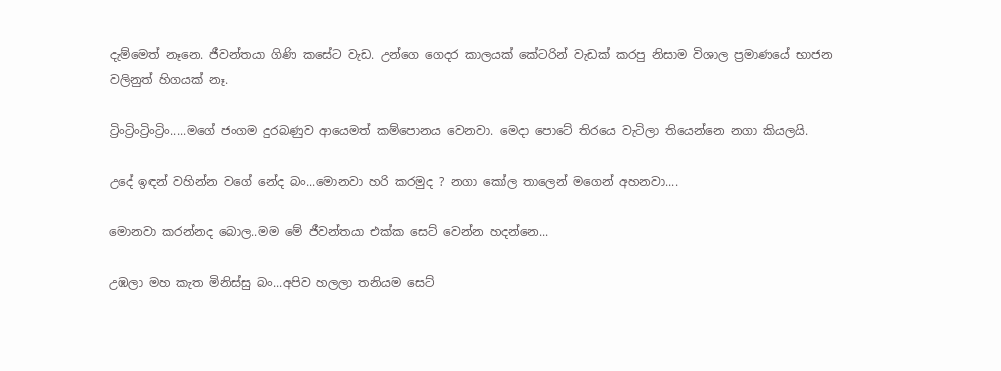දැම්මෙත් නෑනෙ. ජීවන්තයා ගිණි කසේට වැඩ. උන්ගෙ ගෙදර කාලයක් කේටරින් වැඩක් කරපු නිසාම විශාල ප්‍රමාණයේ භාජන වලිනුත් හිගයක් නෑ.

ට්‍රිංට්‍රිංට්‍රිංට්‍රිං.....මගේ ජංගම දුරබණුව ආයෙමත් කම්පොනය වෙනවා. මෙදා පොටේ තිරයෙ වැටිලා තියෙන්නෙ නගා කියලයි.

උදේ ඉඳන් වහින්න වගේ නේද බං...මොනවා හරි කරමුද ? නගා කෝල තාලෙන් මගෙන් අහනවා....

මොනවා කරන්නද බොල..මම මේ ජීවන්තයා එක්ක සෙට් වෙන්න හදන්නෙ...

උඹලා මහ කැත මිනිස්සු බං...අපිව හලලා තනියම සෙට්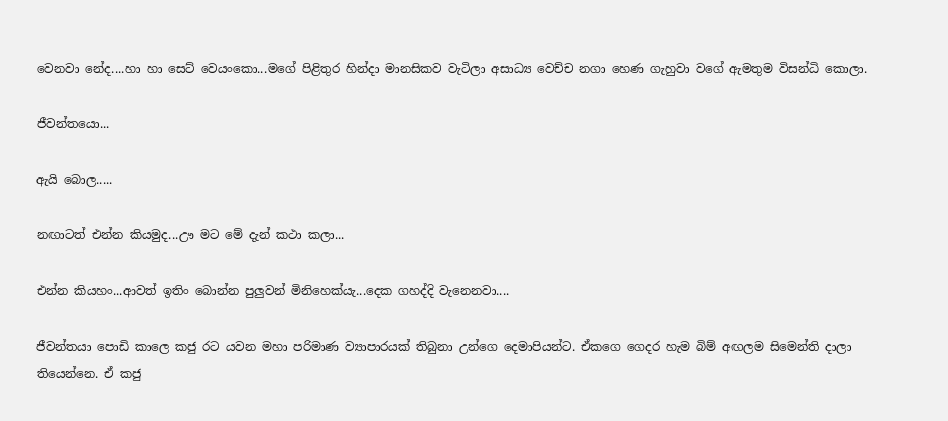වෙනවා නේද....හා හා සෙට් වෙයංකො...මගේ පිළිතුර හින්දා මානසිකව වැටිලා අසාධ්‍ය වෙච්ච නගා හෙණ ගැහුවා වගේ ඇමතුම විසන්ධි කොලා.

ජීවන්තයො...

ඇයි බොල.....

නඟාටත් එන්න කියමුද...ඌ මට මේ දැන් කථා කලා...

එන්න කියහං...ආවත් ඉතිං බොන්න පුලුවන් මිනිහෙක්යැ...දෙක ගහද්දි වැනෙනවා....

ජීවන්තයා පොඩි කාලෙ කජු රට යවන මහා පරිමාණ ව්‍යාපාරයක් තිබුනා උන්ගෙ දෙමාපියන්ට. ඒකගෙ ගෙදර හැම බිම් අඟලම සිමෙන්ති දාලා තියෙන්නෙ. ඒ කජු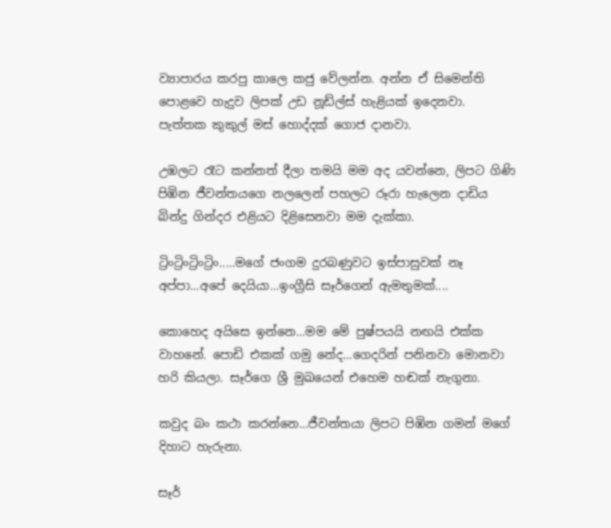ව්‍යාපාරය කරපු කාලෙ කජු වේලන්න. අන්න ඒ සිමෙන්ති පොළවෙ හැදුව ලිපක් උඩ නූඩ්ල්ස් හැළියක් ඉදෙනවා. පැත්තක කුකුල් මස් හොද්දක් ගොජ දානවා.

උඹලට රෑට කන්නත් දීලා තමයි මම අද යවන්නෙ, ලිපට ගිණි පිඹින ජීවන්තයගෙ නලලෙන් පහලට රූරා හැලෙන දාඩිය බින්දු ගින්දර එළියට දිළිසෙනවා මම දැක්කා.

ට්‍රිංට්‍රිංට්‍රිංට්‍රිං.....මගේ ජංගම දුරබණුවට ඉස්පාසුවක් නෑ අප්පා...අපේ දෙයියා...ඉංග්‍රීසි සෑර්ගෙන් ඇමතුමක්....

කොහෙද අයිසෙ ඉන්නෙ...මම මේ පුෂ්පයයි නඟයි එක්ක වාහනේ. පොඩි එකක් ගමු නේද...ගෙදරින් පනිනවා මොනවා හරි කියලා. සෑර්ගෙ ශ්‍රී මුඛයෙන් එහෙම හඬක් නැගුනා.

කවුද බං කථා කරන්නෙ...ජීවන්තයා ලිපට පිඹින ගමන් මගේ දිහාට හැරුනා.

සෑර්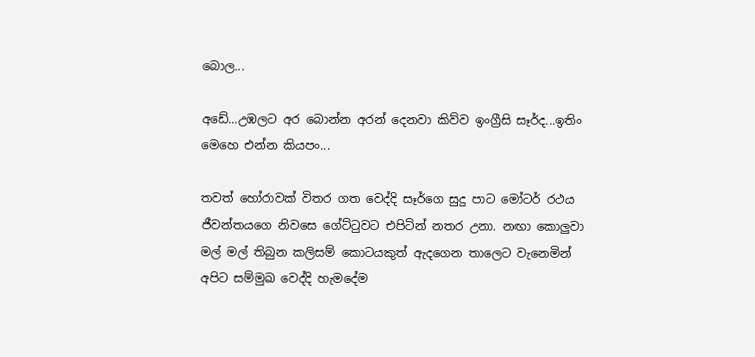බොල...

අඩේ...උඹලට අර බොන්න අරන් දෙනවා කිව්ව ඉංග්‍රීසි සෑර්ද...ඉතිං මෙහෙ එන්න කියපං...

තවත් හෝරාවක් විතර ගත වෙද්දි සෑර්ගෙ සුදු පාට මෝටර් රථය ජීවන්තයගෙ නිවසෙ ගේට්ටුවට එපිටින් නතර උනා. නඟා කොලුවා මල් මල් තිබුන කලිසම් කොටයකුත් ඇදගෙන තාලෙට වැනෙමින් අපිට සම්මුඛ වෙද්දි හැමදේම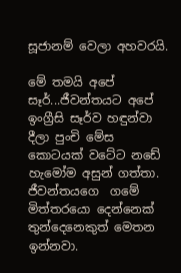සූජානම් වෙලා අහවරයි.

මේ තමයි අපේ සෑර්...ජීවන්තයට අපේ ඉංග්‍රීසි සෑර්ව හඳුන්වා දීලා පුංචි මේස කොටයක් වටේට නඩේ හැමෝම අසුන් ගත්තා. ජීවන්තයගෙ  ගමේ මිත්තරයො දෙන්නෙක් තුන්දෙනෙකුත් මෙතන ඉන්නවා.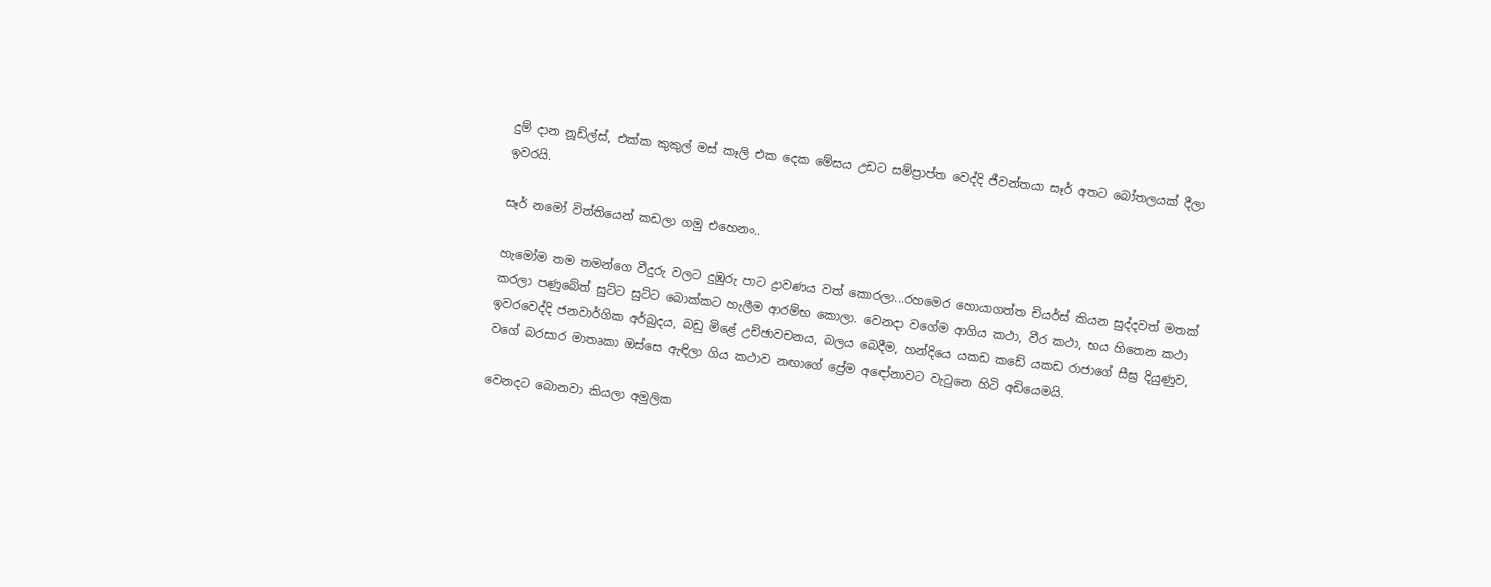දුම් දාන නූඩ්ල්ස්, එක්ක කුකුල් මස් කෑලි එක දෙක මේසය උඩට සම්ප්‍රාප්ත වෙද්දි ජීවන්තයා සෑර් අතට බෝතලයක් දීලා ඉවරයි.

සෑර් නමෝ විත්තියෙන් කඩලා ගමු එහෙනං..

හැමෝම තම තමන්ගෙ වීදුරු වලට දුඹුරු පාට ද්‍රාවණය වත් කොරලා...රහමෙර හොයාගත්ත චියර්ස් කියන සුද්දවත් මතක් කරලා පණුබේත් සුට්ට සුට්ට බොක්කට හැලීම ආරම්භ කොලා. වෙනදා වගේම ආගිය කථා, වීර කථා, භය හිතෙන කථා ඉවරවෙද්දි ජනවාර්ගික අර්බුදය, බඩු මිළේ උච්ඡාවචනය, බලය බෙදීම, හන්දියෙ යකඩ කඩේ යකඩ රාජාගේ සීඝ්‍ර දියුණුව, වගේ බරසාර මාතෘකා ඔස්සෙ ඇඳිලා ගිය කථාව නඟාගේ ප්‍රේම අ‍ඳෝනාවට වැටුනෙ හිටි අඩියෙමයි.

වෙනදට බොනවා කියලා අමුලික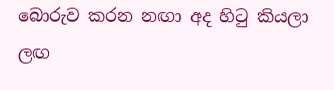බොරුව කරන නඟා අද හිටු කියලා ලඟ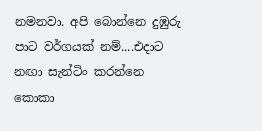නමනවා. අපි බොන්නෙ දුඹුරු පාට වර්ගයක් නම්....එදාට නඟා සැන්ටිං කරන්නෙ කොකා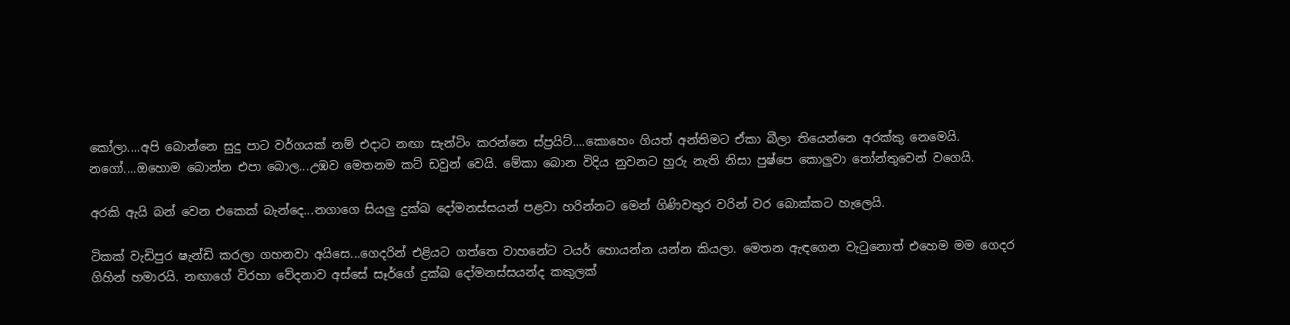කෝලා....අපි බොන්නෙ සුදු පාට වර්ගයක් නම් එදාට නඟා සැන්ටිං කරන්නෙ ස්ප්‍රයිට්....කොහෙං ගියත් අන්තිමට ඒකා බීලා තියෙන්නෙ අරක්කු නෙමෙයි.
නගෝ....ඔහොම බොන්න එපා බොල...උඹව මෙතනම කට් ඩවුන් වෙයි. මේකා බොන විදිය නුවනට හුරු නැති නිසා පුෂ්පෙ කොලුවා තෝන්තුවෙන් වගෙයි.

අරකි ඇයි බන් වෙන එකෙක් බැන්දෙ...නගාගෙ සියලු දුක්ඛ දෝමනස්සයන් පළවා හරින්නට මෙන් ගිණිවතුර වරින් වර බොක්කට හැලෙයි.

ටිකක් වැඩිපුර ෂැන්ඩි කරලා ගහනවා අයිසෙ...ගෙදරින් එළියට ගත්තෙ වාහනේට ටයර් හොයන්න යන්න කියලා. මෙතන ඇඳගෙන වැටුනොත් එහෙම මම ගෙදර ගිහින් හමාරයි. නඟාගේ විරහා වේදනාව අස්සේ සෑර්ගේ දුක්ඛ දෝමනස්සයන්ද කකුලක්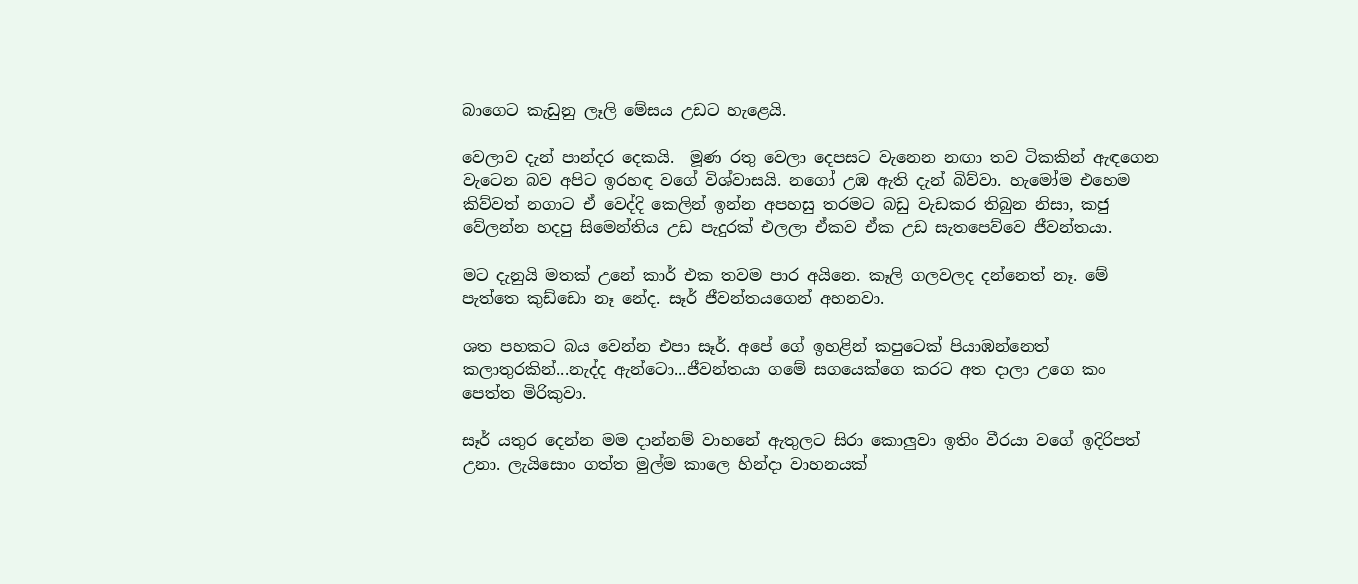බාගෙට කැඩුනු ලෑලි මේසය උඩට හැළෙයි.

වෙලාව දැන් පාන්දර දෙකයි.  මූණ රතු වෙලා දෙපසට වැනෙන නඟා තව ටිකකින් ඇඳගෙන වැටෙන බව අපිට ඉරහඳ වගේ විශ්වාසයි. නගෝ උඹ ඇති දැන් බිව්වා. හැමෝම එහෙම කිව්වත් නගාට ඒ වෙද්දි කෙලින් ඉන්න අපහසු තරමට බඩු වැඩකර තිබුන නිසා, කජු වේලන්න හදපු සිමෙන්තිය උඩ පැදුරක් එලලා ඒකව ඒක උඩ සැතපෙව්වෙ ජීවන්තයා.

මට දැනුයි මතක් උනේ කාර් එක තවම පාර අයිනෙ. කෑලි ගලවලද දන්නෙත් නෑ. මේ පැත්තෙ කුඩ්ඩො නෑ නේද. සෑර් ජීවන්තයගෙන් අහනවා.

ශත පහකට බය වෙන්න එපා සෑර්. අපේ ගේ ඉහළින් කපුටෙක් පියාඹන්නෙත් කලාතුරකින්...නැද්ද ඇන්ටො...ජීවන්තයා ගමේ සගයෙක්ගෙ කරට අත දාලා උගෙ කං පෙත්ත මිරිකුවා.

සෑර් යතුර දෙන්න මම දාන්නම් වාහනේ ඇතුලට සිරා කොලුවා ඉතිං වීරයා වගේ ඉදිරිපත් උනා. ලැයිසොං ගත්ත මුල්ම කාලෙ හින්දා වාහනයක්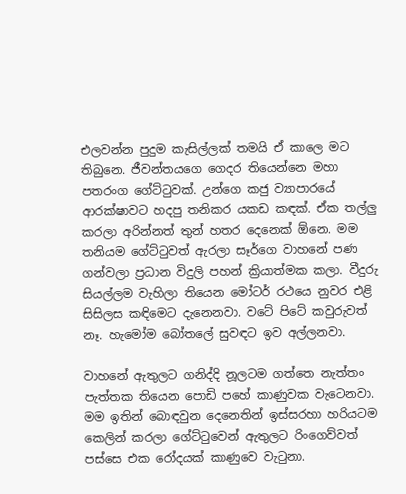එලවන්න පුදුම කැසිල්ලක් තමයි ඒ කාලෙ මට තිබුනෙ. ජීවන්තයගෙ ගෙදර තියෙන්නෙ මහා පතරංග ගේට්ටුවක්. උන්ගෙ කජු ව්‍යාපාරයේ ආරක්ෂාවට හදපු තනිකර යකඩ කඳක්. ඒක තල්ලු කරලා අරින්නත් තුන් හතර දෙනෙක් ඕනෙ. මම තනියම ගේට්ටුවත් ඇරලා සෑර්ගෙ වාහනේ පණ ගන්වලා ප්‍රධාන විදුලි පහන් ක්‍රියාත්මක කලා. වීදුරු සියල්ලම වැහිලා තියෙන මෝටර් රථයෙ නුවර එළි සිසිලස කඳිමෙට දැනෙනවා. වටේ පිටේ කවුරුවත් නෑ. හැමෝම බෝතලේ සුවඳට ඉව අල්ලනවා.

වාහනේ ඇතුලට ගනිද්දි නූලටම ගත්තෙ නැත්තං පැත්තක තියෙන පොඩි පහේ කාණුවක වැටෙනවා. මම ඉතින් බොඳවුන දෙනෙතින් ඉස්සරහා හරියටම කෙලින් කරලා ගේට්ටුවෙන් ඇතුලට රිංගෙව්වත් පස්සෙ එක රෝදයක් කාණුවෙ වැටුනා.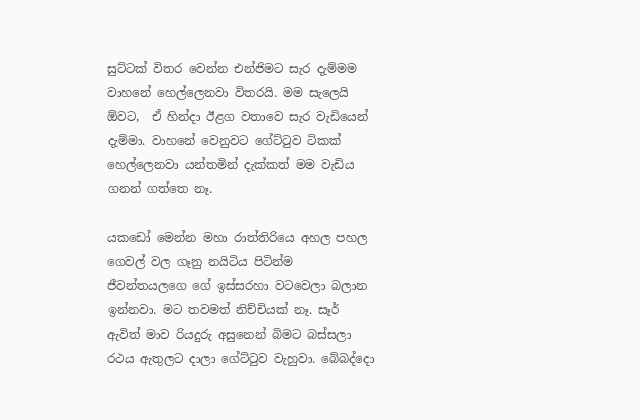සුට්ටක් විතර වෙන්න එන්ජිමට සැර දැම්මම වාහනේ හෙල්ලෙනවා විතරයි. මම සැලෙයි ඕවට,  ඒ හින්දා ඊළග වතාවෙ සැර වැඩියෙන් දැම්මා. වාහනේ වෙනුවට ගේට්ටුව ටිකක් හෙල්ලෙනවා යන්තමින් දැක්කත් මම වැඩිය ගනන් ගත්තෙ නෑ.

යකඩෝ මෙන්න මහා රාත්තිරියෙ අහල පහල ගෙවල් වල ගෑනු නයිටිය පිටින්ම ජීවන්තයලගෙ ගේ ඉස්සරහා වටවෙලා බලාන ඉන්නවා. මට තවමත් නිච්චියක් නෑ. සෑර් ඇවිත් මාව රියදුරු අසුනෙන් බිමට බස්සලා රථය ඇතුලට දාලා ගේට්ටුව වැහුවා. බේබද්දො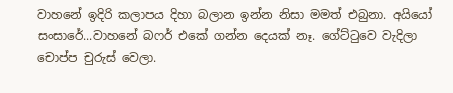වාහනේ ඉදිරි කලාපය දිහා බලාන ඉන්න නිසා මමත් එබුනා. අයියෝ සංසාරේ...වාහනේ බෆර් එකේ ගන්න දෙයක් නෑ. ගේට්ටුවෙ වැදිලා චොප්ප චුරුස් වෙලා.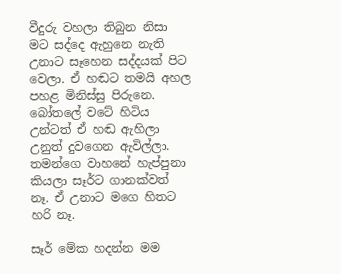වීදුරු වහලා තිබුන නිසා මට සද්දෙ ඇහුනෙ නැති උනාට සෑහෙන සද්දයක් පිට වෙලා. ඒ හඬට තමයි අහල පහළ මිනිස්සු පිරුනෙ. බෝතලේ වටේ හිටිය උන්ටත් ඒ හඬ ඇහිලා උනුත් දුවගෙන ඇවිල්ලා. තමන්ගෙ වාහනේ හැප්පුනා කියලා සෑර්ට ගානක්වත් නෑ. ඒ උනාට මගෙ හිතට හරි නෑ.

සෑර් මේක හදන්න මම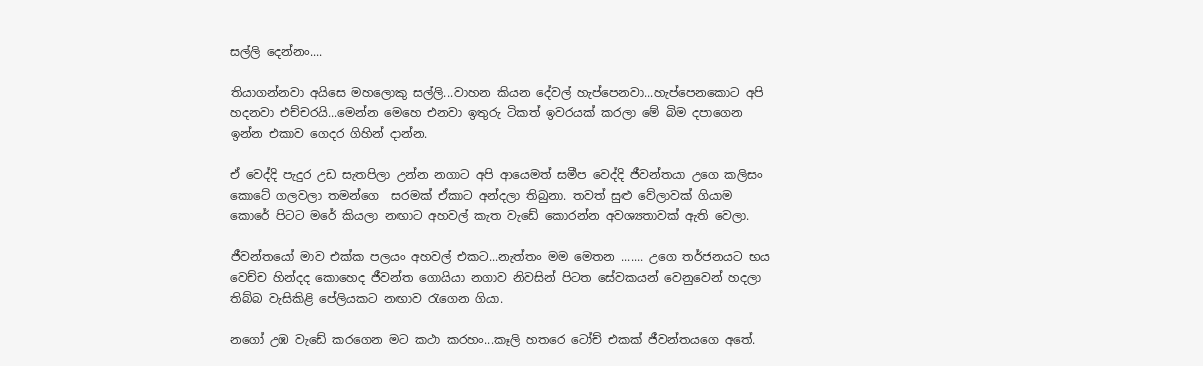සල්ලි දෙන්නං....

තියාගන්නවා අයිසෙ මහලොකු සල්ලි...වාහන කියන දේවල් හැප්පෙනවා...හැප්පෙනකොට අපි හදනවා එච්චරයි...මෙන්න මෙහෙ එනවා ඉතුරු ටිකත් ඉවරයක් කරලා මේ බිම දපාගෙන ඉන්න එකාව ගෙදර ගිහින් දාන්න.

ඒ වෙද්දි පැදුර උඩ සැතපිලා උන්න නගාට අපි ආයෙමත් සමීප වෙද්දි ජීවන්තයා උගෙ කලිසං කොටේ ගලවලා තමන්ගෙ  සරමක් ඒකාට අන්දලා තිබුනා. තවත් සුළු වේලාවක් ගියාම කොරේ පිටට මරේ කියලා නඟාට අහවල් කැත වැඩේ කොරන්න අවශ්‍යතාවක් ඇති වෙලා.

ජීවන්තයෝ මාව එක්ක පලයං අහවල් එකට...නැත්තං මම මෙතන ....... උගෙ තර්ජනයට භය වෙච්ච හින්දද කොහෙද ජීවන්ත ගොයියා නගාව නිවසින් පිටත සේවකයන් වෙනුවෙන් හදලා තිබ්බ වැසිකිළි පේලියකට නඟාව රැගෙන ගියා.

නගෝ උඹ වැඩේ කරගෙන මට කථා කරහං...කෑලි හතරෙ ටෝච් එකක් ජීවන්තයගෙ අතේ.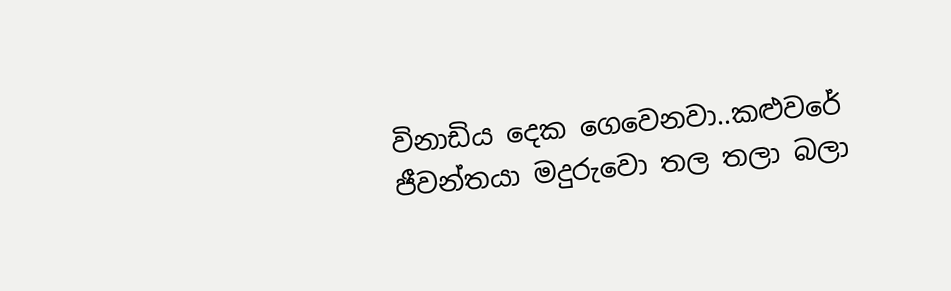විනාඩිය දෙක ගෙවෙනවා..කළුවරේ ජීවන්තයා මදුරුවො තල තලා බලා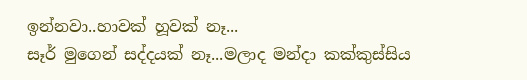ඉන්නවා..හාවක් හූවක් නෑ...
සෑර් මුගෙන් සද්දයක් නෑ...මලාද මන්දා කක්කුස්සිය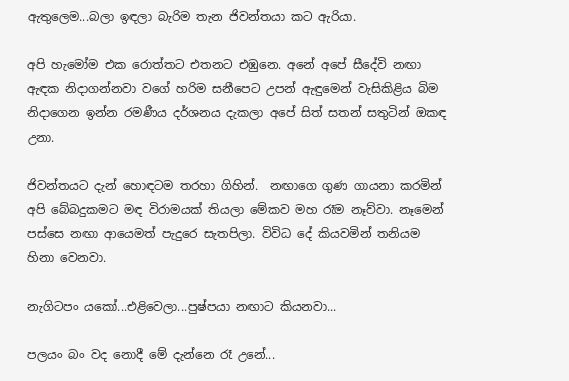ඇතුලෙම...බලා ඉඳලා බැරිම තැන ජිවන්තයා කට ඇරියා.

අපි හැමෝම එක රොත්තට එතනට එඹුනෙ. අනේ අපේ සීදේවි නඟා ඇඳක නිදාගන්නවා වගේ හරිම සනීපෙට උපන් ඇඳුමෙන් වැසිකිළිය බිම නිදාගෙන ඉන්න රමණීය දර්ශනය දැකලා අපේ සිත් සතන් සතුටින් ඔකඳ උනා.

ජිවන්තයට දැන් හොඳටම තරහා ගිහින්.  නඟාගෙ ගුණ ගායනා කරමින් අපි බේබදුකමට මඳ විරාමයක් තියලා මේකව මහ රෑම නෑව්වා. නෑමෙන් පස්සෙ නඟා ආයෙමත් පැදුරෙ සැතපිලා. විවිධ දේ කියවමින් තනියම හිනා වෙනවා.

නැගිටපං යකෝ...එළිවෙලා...පුෂ්පයා නඟාට කියනවා...

පලයං බං වද නොදී මේ දැන්නෙ රෑ උනේ...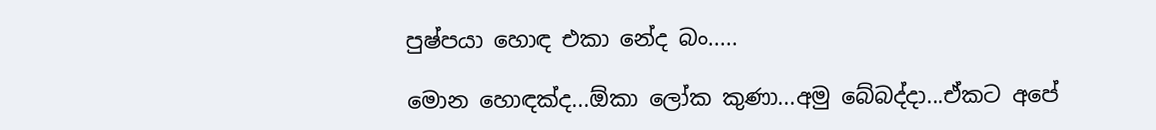පුෂ්පයා හොඳ එකා නේද බං.....

මොන හොඳක්ද...ඕකා ලෝක කුණා...අමු බේබද්දා...ඒකට අපේ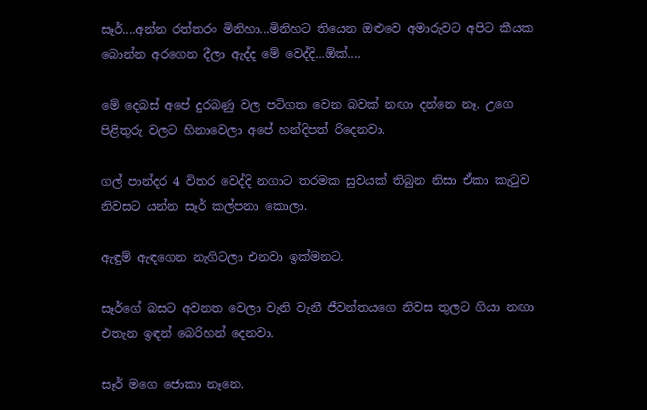සෑර්....අන්න රත්තරං මිනිහා...මිනිහට තියෙන ඔළුවෙ අමාරුවට අපිට කීයක බොන්න අරගෙන දීලා ඇද්ද මේ වෙද්දි...ඕක්....

මේ දෙබස් අපේ දුරබණු වල පටිගත වෙන බවක් නඟා දන්නෙ නෑ. උගෙ පිළිතුරු වලට හිනාවෙලා අපේ හන්දිපත් රිදෙනවා.

ගල් පාන්දර 4 විතර වෙද්දි නගාට තරමක සුවයක් තිබුන නිසා ඒකා කැටුව නිවසට යන්න සෑර් කල්පනා කොලා.

ඇඳුම් ඇඳගෙන නැගිටලා එනවා ඉක්මනට.

සෑර්ගේ බසට අවනත වෙලා වැනි වැනී ජීවන්තයගෙ නිවස තුලට ගියා නඟා එතැන ඉඳන් බෙරිහන් දෙනවා.

සෑර් මගෙ ජොකා නෑනෙ.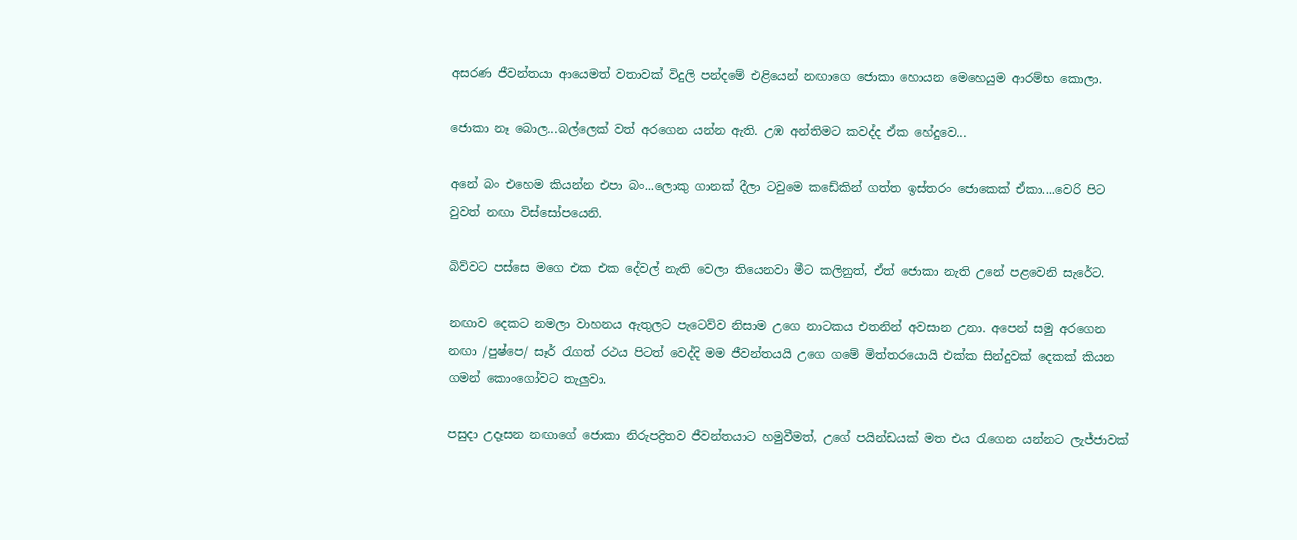අසරණ ජීවන්තයා ආයෙමත් වතාවක් විදුලි පන්දමේ එළියෙන් නඟාගෙ ජොකා හොයන මෙහෙයුම ආරම්භ කොලා.

ජොකා නෑ බොල...බල්ලෙක් වත් අරගෙන යන්න ඇති. උඹ අන්තිමට කවද්ද ඒක හේදුවෙ...

අනේ බං එහෙම කියන්න එපා බං...ලොකු ගානක් දීලා ටවුමෙ කඩේකින් ගත්ත ඉස්තරං ජොකෙක් ඒකා....වෙරි පිට වුවත් නඟා විස්සෝපයෙනි.

බිව්වට පස්සෙ මගෙ එක ‍එක දේවල් නැති වෙලා තියෙනවා මීට කලිනුත්, ඒත් ජොකා නැති උනේ පළවෙනි සැරේට.

නඟාව දෙකට නමලා වාහනය ඇතුලට පැටෙව්ව නිසාම උගෙ නාටකය එතනින් අවසාන උනා. අපෙන් සමු අරගෙන නඟා /පුෂ්පෙ/ සෑර් රැගත් රථය පිටත් වෙද්දි මම ජීවන්තයයි උගෙ ගමේ මිත්තරයොයි එක්ක සින්දුවක් දෙකක් කියන ගමන් කොංගෝවට තැලුවා.

පසුදා උදෑසන නඟාගේ ජොකා නිරුපද්‍රිතව ජීවන්තයාට හමුවීමත්, උගේ පයින්ඩයක් මත එය රැගෙන යන්නට ලැජ්ජාවක්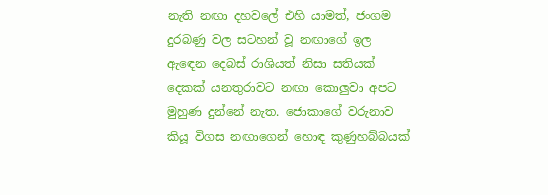නැති නඟා දහවලේ එහි යාමත්, ජංගම දුරබණු වල සටහන් වූ නඟාගේ ඉල ඇ‍ඳෙන දෙබස් රාශියත් නිසා සතියක් දෙකක් යනතුරාවට නඟා කොලුවා අපට මුහුණ දුන්නේ නැත. ජොකාගේ වරුනාව කියූ විගස නඟාගෙන් හොඳ කුණුහබ්බයක්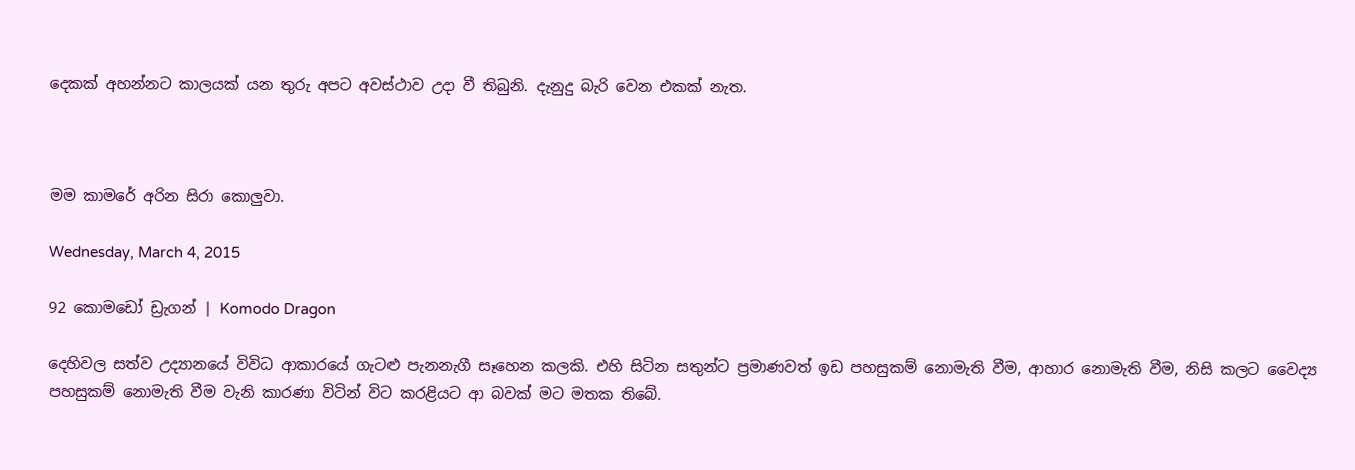දෙකක් අහන්නට කාලයක් යන තුරු අපට අවස්ථාව උදා වී තිබුනි. දැනුදු බැරි වෙන එකක් නැත.



මම කාමරේ අරින සිරා කොලුවා.

Wednesday, March 4, 2015

92 කොමඩෝ ඩ්‍රැගන් | Komodo Dragon

දෙහිවල සත්ව උද්‍යානයේ විවිධ ආකාරයේ ගැටළු පැනනැගී සෑහෙන කලකි. එහි සිටින සතුන්ට ප්‍රමාණවත් ඉඩ පහසුකම් නොමැති වීම, ආහාර නොමැති වීම, නිසි කලට වෛද්‍ය පහසුකම් නොමැති වීම වැනි කාරණා විටින් විට කරළියට ආ බවක් මට මතක තිබේ.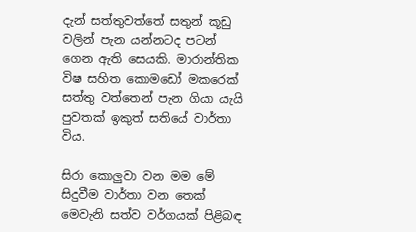දැන් සත්තුවත්තේ සතුන් කූඩු වලින් පැන යන්නටද පටන් ගෙන ඇති සෙයකි. මාරාන්තික විෂ සහිත කොමඩෝ මකරෙක් සත්තු වත්තෙන් පැන ගියා යැයි පුවතක් ඉකුත් සතියේ වාර්තා විය.

සිරා කොලුවා වන මම මේ සිදුවීම වාර්තා වන තෙක් මෙවැනි සත්ව වර්ගයක් පිළිබඳ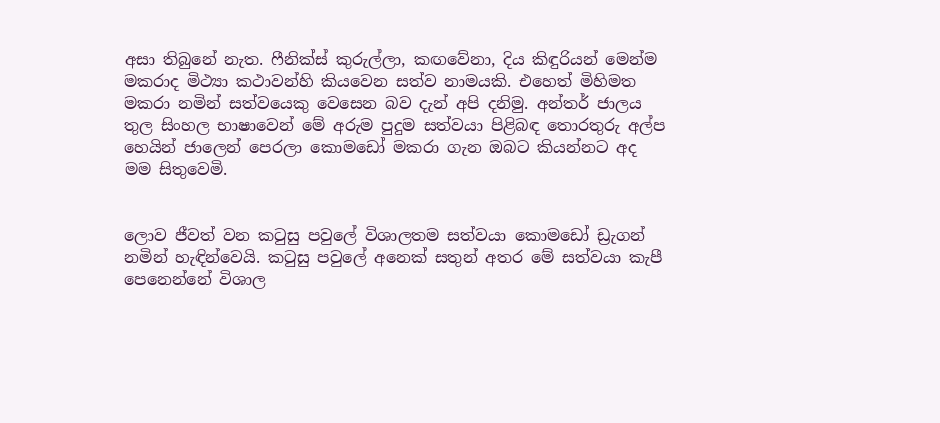අසා තිබුනේ නැත. ෆීනික්ස් කුරුල්ලා, කඟවේනා, දිය කිඳුරියන් මෙන්ම මකරාද මිථ්‍යා කථාවන්හි කියවෙන සත්ව නාමයකි. එහෙත් මිහිමත මකරා නමින් සත්වයෙකු වෙසෙන බව දැන් අපි දනිමු. අන්තර් ජාලය තුල සිංහල භාෂාවෙන් මේ අරුම පුදුම සත්වයා පිළිබඳ තොරතුරු අල්ප හෙයින් ජාලෙන් පෙරලා කොමඩෝ මකරා ගැන ඔබට කියන්නට අද මම සිතුවෙමි.


ලොව ජීවත් වන කටුසු පවුලේ විශාලතම සත්වයා කොමඩෝ ඩ්‍රැගන් නමින් හැඳින්වෙයි. කටුසු පවු‍ලේ අනෙක් සතුන් අතර මේ සත්වයා කැපී පෙනෙන්නේ විශාල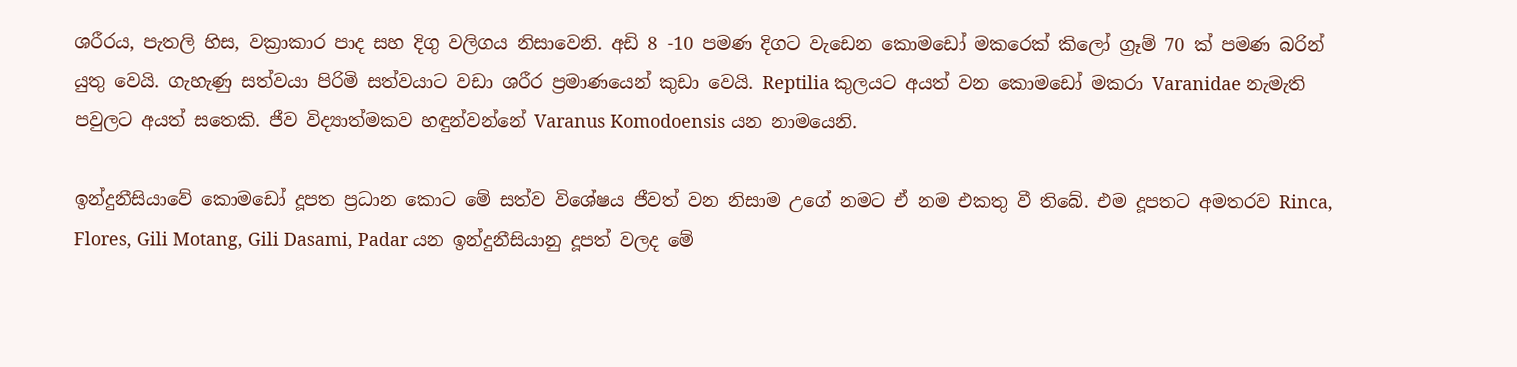ශරීරය, පැතලි හිස, වක්‍රාකාර පාද සහ දිගු වලිගය නිසාවෙනි. අඩි 8 -10 පමණ දිගට වැඩෙන කොමඩෝ මකරෙක් කි‍ලෝ ග්‍රෑම් 70 ක් පමණ බරින් යුතු වෙයි. ගැහැණු සත්වයා පිරිමි සත්වයාට වඩා ශරීර ප්‍රමාණයෙන් කුඩා වෙයි. Reptilia කුලයට අයත් වන කොමඩෝ මකරා Varanidae නැමැති පවුලට අයත් සතෙකි. ජීව විද්‍යාත්මකව හඳුන්වන්නේ Varanus Komodoensis යන නාමයෙනි.

ඉන්දුනීසියාවේ ‍කොමඩෝ දූපත ප්‍රධාන කොට මේ සත්ව විශේෂය ජීවත් වන නිසාම උගේ නමට ඒ නම එකතු වී තිබේ. එම දූපතට අමතරව Rinca, Flores, Gili Motang, Gili Dasami, Padar යන ඉන්දුනීසියානු දූපත් වලද මේ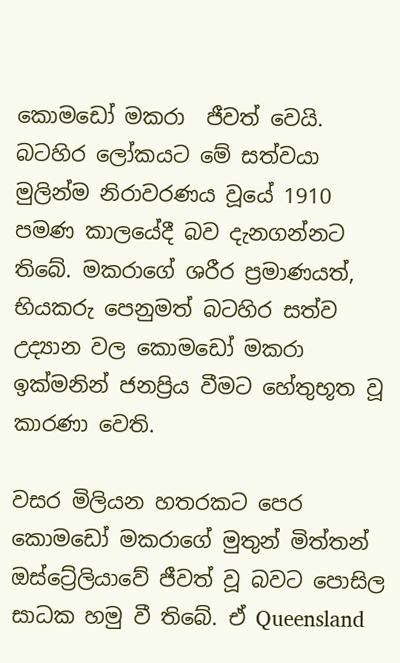කොමඩෝ මකරා  ජීවත් වෙයි. බටහිර ලෝකයට මේ සත්වයා මුලින්ම නිරාවරණය වූයේ 1910 පමණ කාලයේදී බව දැනගන්නට තිබේ. මකරාගේ ශරීර ප්‍රමාණයත්, භියකරු පෙනුමත් බටහිර සත්ව උද්‍යාන වල කොමඩෝ මකරා ඉක්මනින් ජනප්‍රිය වීමට හේතුභූත වූ කාරණා වෙති.

වසර මිලියන හතරකට පෙර කොමඩෝ මකරාගේ මුතුන් මිත්තන් ඔස්ට්‍රේලියාවේ ජීවත් වූ බවට පොසිල සාධක හමු වී තිබේ. ඒ Queensland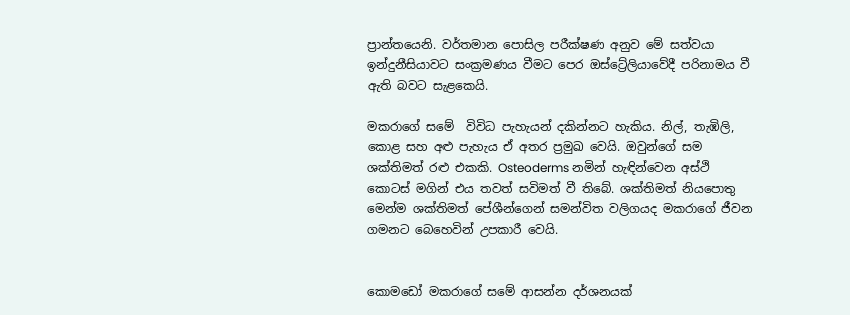ප්‍රාන්තයෙනි. වර්තමාන පොසිල පරීක්ෂණ අනුව ‍මේ සත්වයා ඉන්දුනීසියාවට සංක්‍රමණය වීමට පෙර ඔස්ට්‍රේලියාවේදී පරිනාමය වී ඇති බවට සැළකෙයි.

මකරාගේ සමේ  විවිධ පැහැයන් දකින්නට හැකිය. නිල්, තැඹිලි, කොළ සහ අළු පැහැය ඒ අතර ප්‍රමුඛ වෙයි. ඔවුන්ගේ සම ශක්තිමත් රළු එකකි. Osteoderms නමින් හැඳින්වෙන අස්ථි කොටස් මගින් එය තවත් සවිමත් වී තිබේ. ශක්තිමත් නියපොතු මෙන්ම ශක්තිමත් පේශීන්ගෙන් සමන්විත වලිගයද මකරාගේ ජීවන ගමනට බෙහෙවින් උපකාරී වෙයි.


කොමඩෝ මකරාගේ සමේ ආසන්න දර්ශනයක්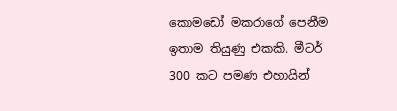කොමඩෝ මකරාගේ පෙනීම ඉතාම තියුණු එකකි. මීටර් 300 කට පමණ එහායින්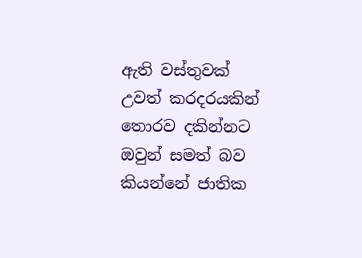ඇති වස්තුවක් උවත් කරදරයකින් තොරව දකින්නට ඔවුන් සමත් බව කියන්නේ ජාතික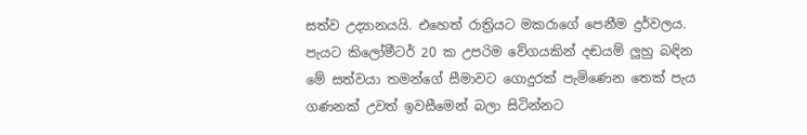සත්ව උද්‍යානයයි. එහෙත් රාත්‍රියට මකරාගේ පෙනීම දුර්වලය. පැයට කි‍ලෝමීටර් 20 ක උපරිම වේගයකින් දඬයම් ලුහු බඳින මේ සත්වයා තමන්ගේ සීමාවට ගොදුරක් පැමිණෙන තෙක් පැය ගණනක් උවත් ඉවසීමෙන් බලා සිටින්නට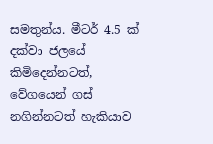සමතුන්ය. මීටර් 4.5 ක් දක්වා ජලයේ කිමිදෙන්නටත්, වේගයෙන් ගස් නගින්නටත් හැකියාව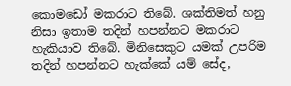කොමඩෝ මකරාට තිබේ. ශක්තිමත් හනු නිසා ඉතාම තදින් හපන්නට මකරාට හැකියාව තිබේ. මිනිසෙකුට යමක් උපරිම තදින් හපන්නට හැක්කේ යම් සේද,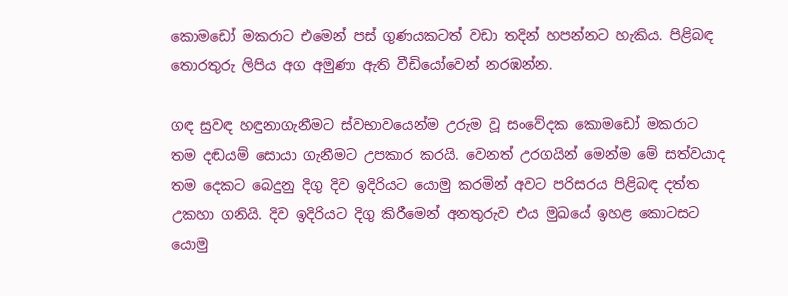කොමඩෝ මකරාට එමෙන් පස් ගුණයකටත් වඩා තදින් හපන්නට හැකිය. පිළිබඳ තොරතුරු ලිපිය අග අමුණා ඇති වීඩියෝවෙන් නරඹන්න.

ගඳ සුවඳ හඳුනාගැනීමට ස්වභාවයෙන්ම උරුම වූ සංවේදක කොමඩෝ මකරාට තම දඬයම් සොයා ගැනීමට උපකාර කරයි. වෙනත් උරගයින් මෙන්ම මේ සත්වයාද තම දෙකට බෙදුනු දිගු දිව ඉදිරියට යොමු කරමින් අවට පරිසරය පිළිබඳ දත්ත උකහා ගනියි. දිව ඉදිරියට දිගු කිරීමෙන් අනතුරුව එය මුඛයේ ඉහළ කොටසට යොමු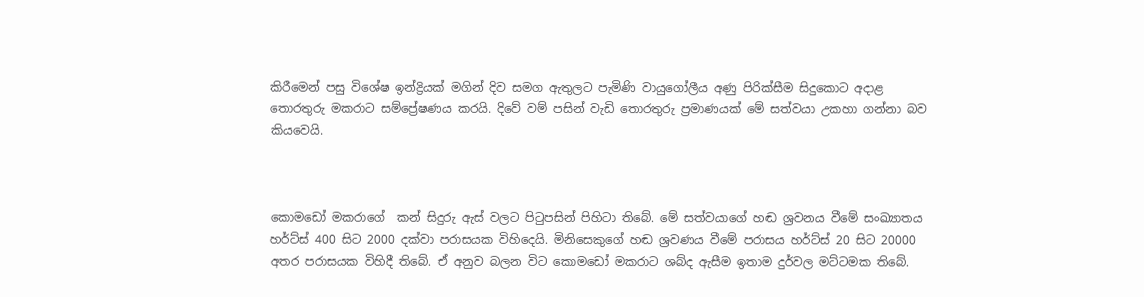කිරීමෙන් පසු විශේෂ ඉන්ද්‍රියක් මගින් දිව සමග ඇතුලට පැමිණි වායුගෝලීය අණු පිරික්සීම සිදුකොට අදාළ තොරතුරු මකරාට සම්ප්‍රේෂණය කරයි. දිවේ වම් පසින් වැඩි තොරතුරු ප්‍රමාණයක් මේ සත්වයා උකහා ගන්නා බව කියවෙයි.



කොමඩෝ මකරාගේ  කන් සිදුරු ඇස් වලට පිටුපසින් පිහිටා තිබේ. මේ සත්වයාගේ හඬ ශ්‍රවනය වීමේ සංඛ්‍යාතය හර්ට්ස් 400 සිට 2000 දක්වා පරාසයක විහිදෙයි. මිනිසෙකුගේ හඬ ශ්‍රවණය වීමේ පරාසය හර්ට්ස් 20 සිට 20000 අතර පරාසයක විහිදී තිබේ. ඒ අනුව බලන විට කොමඩෝ මකරාට ශබ්ද ඇසීම ඉතාම දුර්වල මට්ටමක තිබේ.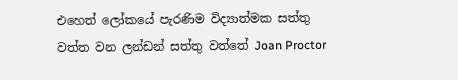එහෙත් ලෝකයේ පැරණිම විද්‍යාත්මක සත්තු වත්ත වන ලන්ඩන් සත්තු වත්තේ Joan Proctor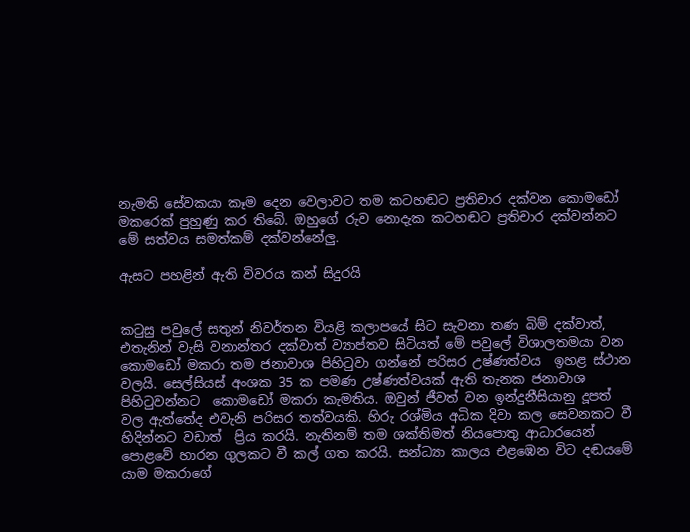නැමති සේවකයා කෑම දෙන වෙලාවට තම කටහඬට ප්‍රතිචාර දක්වන කොමඩෝ මකරෙක් පුහුණු කර තිබේ. ඔහුගේ රුව නොදැක කටහඬට ප්‍රතිචාර දක්වන්නට මේ සත්වය සමත්කම් දක්වන්නේලු.

ඇසට පහළින් ඇති විවරය කන් සිදුරයි


කටුසු පවුලේ සතුන් නිවර්තන වියළි කලාපයේ සිට සැවනා තණ බිම් දක්වාත්, එතැනින් වැසි වනාන්තර දක්වාත් ව්‍යාප්තව සිටියත් මේ පවුලේ විශාලතමයා වන කොමඩෝ මකරා තම ජනාවාශ පිහිටුවා ගන්නේ පරිසර උෂ්ණත්වය  ඉහළ ස්ථාන වලයි. සෙල්සියස් අංශක 35 ක පමණ උෂ්ණත්වයක් ඇති තැනක ජනාවාශ පිහිටුවන්නට  කොමඩෝ මකරා කැමතිය. ඔවුන් ජීවත් වන ඉන්දුනීසියානු දූපත් වල ඇත්තේද එවැනි පරිසර තත්වයකි. හිරු රශ්මිය අධික දිවා කල සෙවනකට වී හිදින්නට වඩාත්  ප්‍රිය කරයි. නැතිනම් තම ශක්තිමත් නියපොතු ආධාරයෙන් පොළවේ හාරන ගුලකට වී කල් ගත කරයි. සන්ධ්‍යා කාලය එළඹෙන විට දඬයමේ යාම මකරාගේ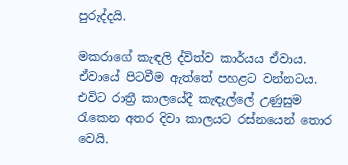පුරුද්දයි.

මකරාගේ කැඳලි ද්විත්ව කාර්යය ඒවාය. ඒවායේ පිටවීම ඇත්තේ පහළට වන්නටය. එවිට රාත්‍රී කාලයේදී කැඳැල්ලේ උණුසුම රැකෙන අතර දිවා කාලයට රස්නයෙන් තොර වෙයි.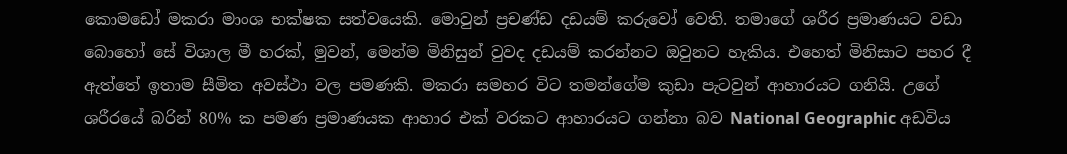කොමඩෝ මකරා මාංශ භක්ෂක සත්වයෙකි. මොවුන් ප්‍රචණ්ඩ දඩයම් කරුවෝ වෙති. තමාගේ ශරීර ප්‍රමාණයට වඩා බොහෝ සේ විශාල මී හරක්, මුවන්, මෙන්ම මිනිසුන් වුවද දඩයම් කරන්නට ඔවුනට හැකිය. එහෙත් මිනිසාට පහර දී ඇත්තේ ඉතාම සීමිත අවස්ථා වල පමණකි. මකරා සමහර විට තමන්ගේම කුඩා පැටවුන් ආහාරයට ගනියි. උගේ ශරීරයේ බරින් 80% ක පමණ ප්‍රමාණයක ආහාර එක් වරකට ආහාරයට ගන්නා බව National Geographic අඩවිය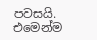පවසයි. එමෙන්ම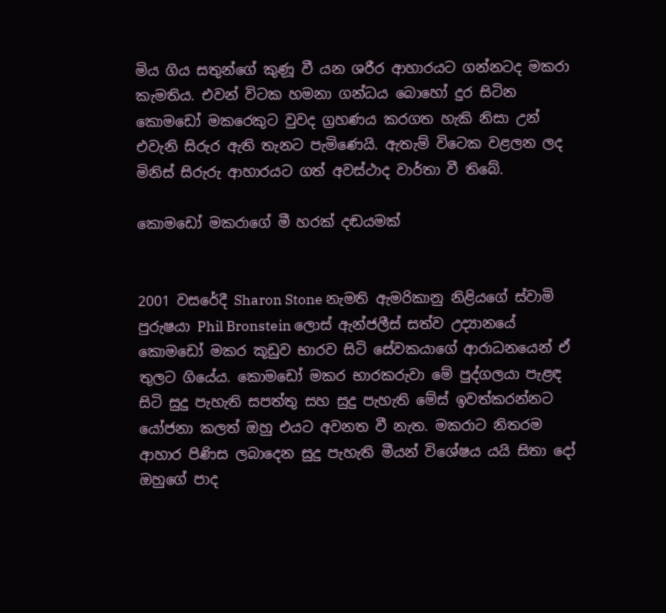මිය ගිය සතුන්ගේ කුණූ වී යන ශරීර ආහාරයට ගන්නටද මකරා කැමතිය. එවන් විටක හමනා ගන්ධය බොහෝ දුර සිටින කොමඩෝ මකරෙකුට වුවද ග්‍රහණය කරගත හැකි නිසා උන් එවැනි සිරුර ඇති තැනට පැමිණෙයි. ඇතැම් විටෙක වළලන ලද මිනිස් සිරුරු ආහාරයට ගත් අවස්ථාද වාර්තා වී තිබේ.

කොමඩෝ මකරාගේ මී හරක් දඬයමක්


2001 වසරේදී Sharon Stone නැමති ඇමරිකානු නිළියගේ ස්වාමි පුරුෂයා Phil Bronstein ලොස් ඇන්ජලීස් සත්ව උද්‍යානයේ කොමඩෝ මකර කූඩුව භාරව සිටි සේවකයාගේ ආරාධනයෙන් ඒ තුලට ගියේය. කොමඩෝ මකර භාරකරුවා මේ පුද්ගලයා පැළඳ සිටි සුදු පැහැති සපත්තු සහ සුදු පැහැති මේස් ඉවත්කරන්නට යෝජනා කලත් ඔහු එයට අවනත වී නැත. මකරාට නිතරම ආහාර පිණිස ලබාදෙන සුදු පැහැති මීයන් විශේෂය යයි සිතා දෝ  ඔහුගේ පාද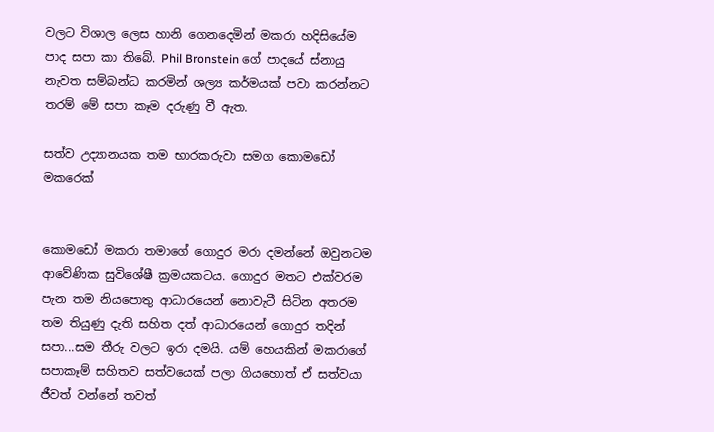වලට විශාල ලෙස හානි ගෙනදෙමින් මකරා හදිසියේම පාද සපා කා තිබේ. Phil Bronstein ගේ පාදයේ ස්නායු නැවත සම්බන්ධ කරමින් ශල්‍ය කර්මයක් පවා කරන්නට තරම් මේ සපා කෑම දරුණු වී ඇත.

සත්ව උද්‍යානයක තම භාරකරුවා සමග කොමඩෝ මකරෙක්


කොමඩෝ මකරා තමාගේ ගොදුර මරා දමන්නේ ඔවුනටම ආවේණික සුවිශේෂී ක්‍රමයකටය. ගොදුර මතට එක්වරම පැන තම නියපොතු ආධාරයෙන් නොවැටී සිටින අතරම තම තියුණු දැති සහිත දත් ආධාරයෙන් ගොදුර තදින් සපා...සම තීරු වලට ඉරා දමයි. යම් හෙයකින් මකරාගේ සපාකෑම් සහිතව සත්වයෙක් පලා ගියහොත් ඒ සත්වයා ජීවත් වන්නේ තවත්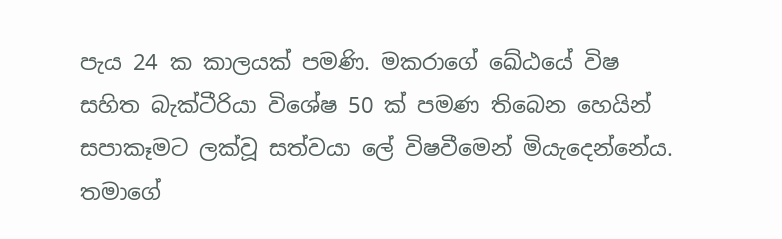පැය 24 ක කාලයක් පමණි. මකරාගේ ඛේඨයේ විෂ සහිත බැක්ටීරියා විශේෂ 50 ක් පමණ තිබෙන හෙයින් සපාකෑමට ලක්වූ සත්වයා ලේ විෂවීමෙන් මියැදෙන්නේය. තමාගේ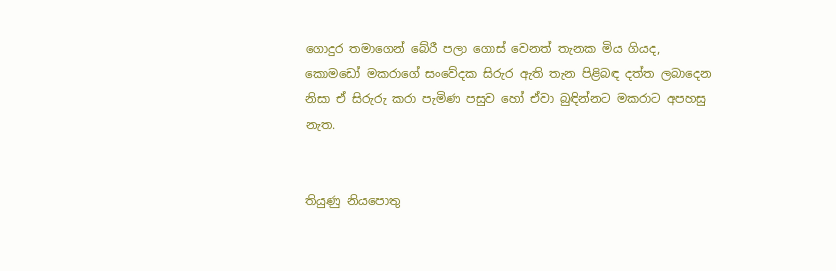ගොදුර තමාගෙන් ‍බේරී පලා ගොස් වෙනත් තැනක මිය ගියද, කොමඩෝ මකරාගේ සංවේදක සිරුර ඇති තැන පිළිබඳ දත්ත ලබාදෙන නිසා ඒ සිරුරු කරා පැමිණ පසුව හෝ ඒවා බුඳින්නට මකරාට අපහසු නැත.


තියුණු නියපොතු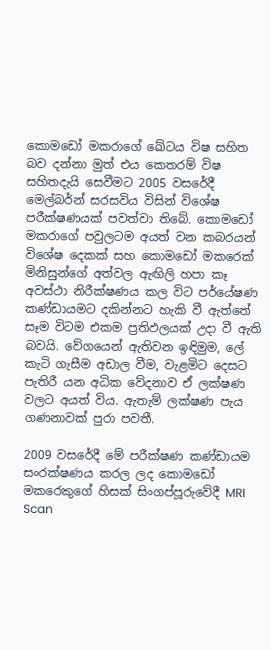කොමඩෝ මකරාගේ ඛේටය විෂ සහිත බව දන්නා මුත් එය කෙතරම් විෂ සහිතදැයි සෙවීමට 2005 වසරේදී මෙල්බර්න් සරසවිය විසින් විශේෂ පරීක්ෂණයක් පවත්වා තිබේ. කොමඩෝ මකරාගේ පවුලටම අයත් වන කබරයන් විශේෂ දෙකක් සහ කොමඩෝ මකරෙක් මිනිසුන්ගේ අත්වල ඇඟිලි හපා කෑ අවස්ථා නිරීක්ෂණය කල විට පර්යේෂණ කණ්ඩායමට දකින්නට හැකි වී ඇත්තේ සෑම විටම එකම ප්‍රතිඵලයක් උදා වී ඇති බවයි. වේගයෙන් ඇතිවන ඉඳිමුම, ලේ කැටි ගැසීම අඩාල වීම, වැළමිට දෙසට පැතිරී යන අධික වේදනාව ඒ ලක්ෂණ වලට අයත් විය. ඇතැම් ලක්ෂණ පැය ගණනාවක් පුරා පවතී.

2009 වසරේදී මේ පරීක්ෂණ කණ්ඩායම සංරක්ෂණය කරල ලද කොමඩෝ මකරෙකුගේ හිසක් සිංගප්පූරුවේදී MRI Scan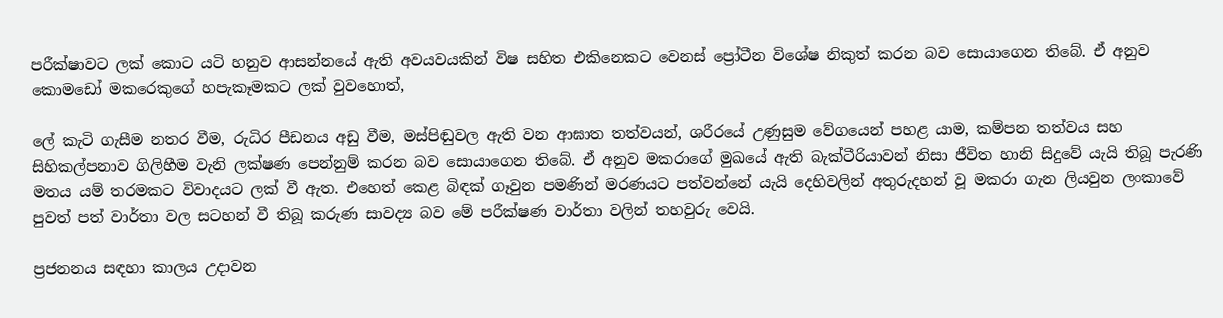පරීක්ෂාවට ලක් කොට යටි හනුව ආසන්නයේ ඇති අවයවයකින් විෂ සහිත එකිනෙකට වෙනස් ප්‍රෝටීන විශේෂ නිකුත් කරන බව සොයාගෙන තිබේ. ඒ අනුව කොමඩෝ මකරෙකුගේ හපැකෑමකට ලක් වුවහොත්,

ලේ කැටි ගැසීම නතර වීම, රුධිර පීඩනය අඩු වීම, මස්පිඬුවල ඇති වන ආඝාත තත්වයන්, ශරීරයේ උණුසුම වේගයෙන් පහළ යාම, කම්පන තත්වය සහ සිහිකල්පනාව ගිලිහීම වැනි ලක්ෂණ පෙන්නුම් කරන බව සොයාගෙන තිබේ. ඒ අනුව මකර‍ාගේ මුඛයේ ඇති බැක්ටීරියාවන් නිසා ජීවිත හානි සිදුවේ යැයි තිබූ පැරණි මතය යම් තරමකට විවාදයට ලක් වී ඇත. එහෙත් කෙළ බිඳක් ගෑවුන පමණින් මරණයට පත්වන්නේ යැයි දෙහිවලින් අතුරුදහන් වූ මකරා ගැන ලියවුන ලංකාවේ පුවත් පත් වාර්තා වල සටහන් වී තිබූ කරුණ සාවද්‍ය බව මේ පරීක්ෂණ වාර්තා වලින් තහවුරු වෙයි.

ප්‍රජනනය සඳහා කාලය උදාවන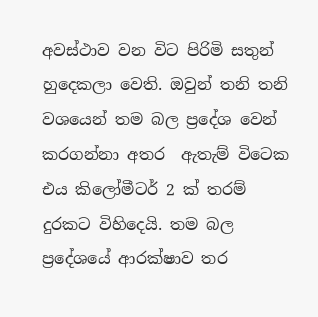අවස්ථාව වන විට පිරිමි සතුන් හුදෙකලා වෙති. ඔවුන් තනි තනි වශයෙන් තම බල ප්‍රදේශ වෙන් කරගන්නා අතර  ඇතැම් විටෙක එය කිලෝමීටර් 2 ක් තරම් දුරකට විහිදෙයි. තම බල ප්‍රදේශයේ ආරක්ෂාව තර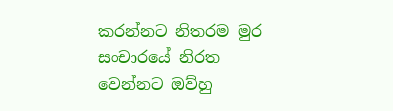කරන්නට නිතරම මුර සංචාරයේ නිරත වෙන්නට ඔව්හු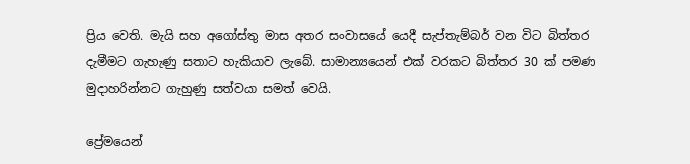ප්‍රිය වෙති. මැයි සහ අගෝස්තු මාස අතර සංවාසයේ යෙදී සැප්තැම්බර් වන විට බිත්තර දැමීමට ගැහැණු සතාට හැකියාව ලැබේ. සාමාන්‍යයෙන් එක් වරකට බිත්තර 30 ක් පමණ මුදාහරින්නට ගැහුණු සත්වයා සමත් වෙයි.

ප්‍රේමයෙන්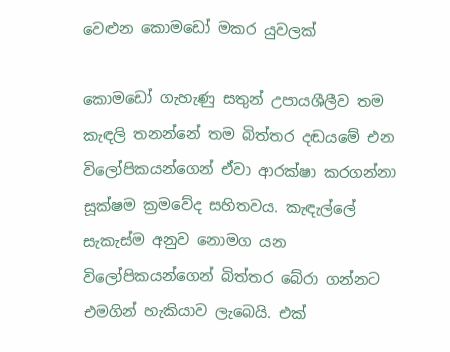වෙළුන කොමඩෝ මකර යුවලක්

කොමඩෝ ගැහැණු සතුන් උපායශීලීව තම කැඳලි තනන්නේ තම බිත්තර දඬයමේ එන විලෝපිකයන්ගෙන් ඒවා ආරක්ෂා කරගන්නා සූක්ෂම ක්‍රමවේද සහිතවය. කැඳැල්ලේ සැකැස්ම අනුව නොමග යන විලෝපිකයන්ගෙන් බිත්තර බේරා ගන්නට එමගින් හැකියාව ලැබෙයි. එක්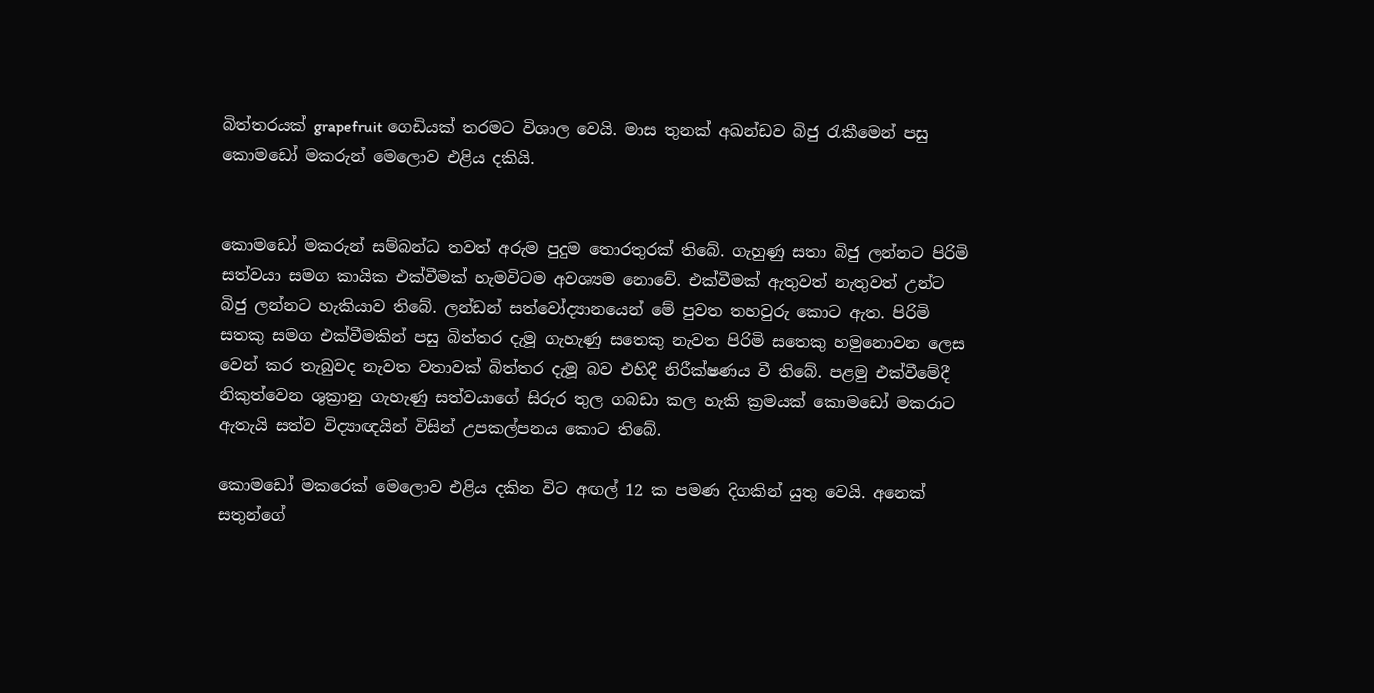බිත්තරයක් grapefruit ගෙඩියක් තරමට විශාල වෙයි. මාස තුනක් අඛන්ඩව බිජු රැකීමෙන් පසු කොමඩෝ මකරුන් මෙලොව එළිය දකියි.


කොමඩෝ මකරුන් සම්බන්ධ තවත් අරුම පුදුම තොරතුරක් තිබේ. ගැහුණු සතා බිජු ලන්නට පිරිමි සත්වයා සමග කායික එක්වීමක් හැමවිටම අවශ්‍යම නොවේ. එක්වීමක් ඇතුවත් නැතුවත් උන්ට බිජු ලන්නට හැකියාව තිබේ. ලන්ඩන් සත්වෝද්‍යානයෙන් මේ පුවත තහවුරු කොට ඇත. පිරිමි සතකු සමග එක්වීමකින් පසු බිත්තර දැමූ ගැහැණු සතෙකු නැවත පිරිමි සතෙකු හමුනොවන ලෙස වෙන් කර තැබුවද නැවත වතාවක් බිත්තර දැමූ බව එහිදී නිරීක්ෂණය වී තිබේ. පළමු එක්වීමේදී නිකුත්වෙන ශුක්‍රානු ගැහැණු සත්වයාගේ සිරුර තුල ගබඩා කල හැකි ක්‍රමයක් කොමඩෝ මකරාට ඇතැයි සත්ව විද්‍යාඥයින් විසින් උපකල්පනය කොට තිබේ.

කොමඩෝ මකරෙක් මෙලොව එළිය දකින විට අඟල් 12 ක පමණ දිගකින් යුතු වෙයි. අනෙක් සතුන්ගේ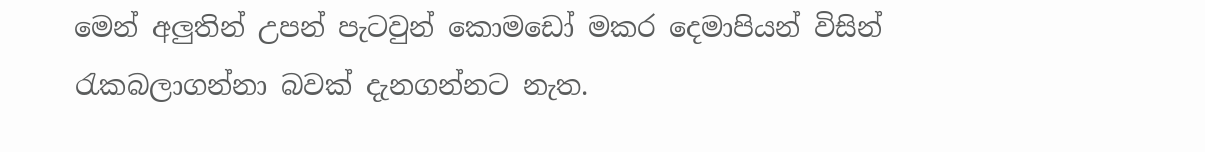මෙන් අලුතින් උපන් පැටවුන් කොමඩෝ මකර දෙමාපියන් විසින් රැකබලාගන්නා බවක් දැනගන්නට නැත.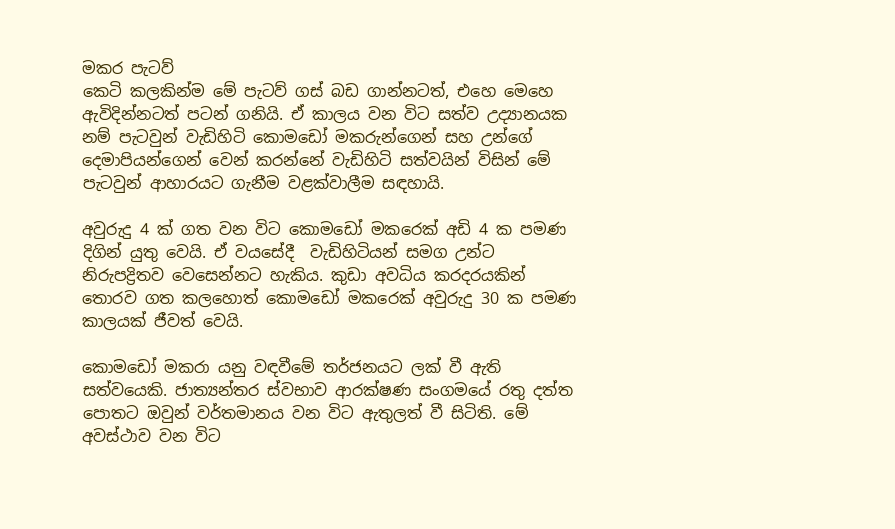මකර පැටව්
කෙටි කලකින්ම මේ පැටව් ගස් බඩ ගාන්නටත්, එහෙ මෙහෙ ඇවිදින්නටත් පටන් ගනියි. ඒ කාලය වන විට සත්ව උද්‍යානයක නම් පැටවුන් වැඩිහිටි කොමඩෝ මකරුන්ගෙන් සහ උන්ගේ දෙමාපියන්ගෙන් වෙන් කරන්නේ වැඩිහිටි සත්වයින් විසින් මේ පැටවුන් ආහාරයට ගැනීම වළක්වාලීම සඳහායි.

අවුරුදු 4 ක් ගත වන විට කොමඩෝ මකරෙක් අඩි 4 ක පමණ දිගින් යුතු වෙයි. ඒ වයසේදී  වැඩිහිටියන් සමග උන්ට නිරුපද්‍රිතව වෙසෙන්නට හැකිය. කුඩා අවධිය කරදරයකින් තොරව ගත කලහොත් කොමඩෝ මකරෙක් අවුරුදු 30 ක පමණ කාලයක් ජීවත් වෙයි.

කොමඩෝ මකරා යනු වඳවීමේ තර්ජනයට ලක් වී ඇති සත්වයෙකි. ජාත්‍යන්තර ස්වභාව ආරක්ෂණ සංගමයේ රතු දත්ත පොතට ඔවුන් වර්තමානය වන විට ඇතුලත් වී සිටිති. මේ අවස්ථාව වන විට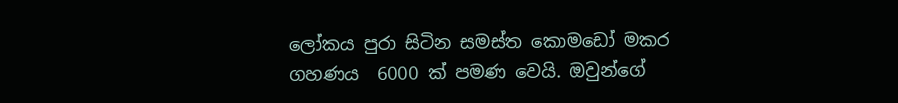ලෝකය පුරා සිටින සමස්ත කොමඩෝ මකර ගහණය  6000 ක් පමණ වෙයි. ඔවුන්ගේ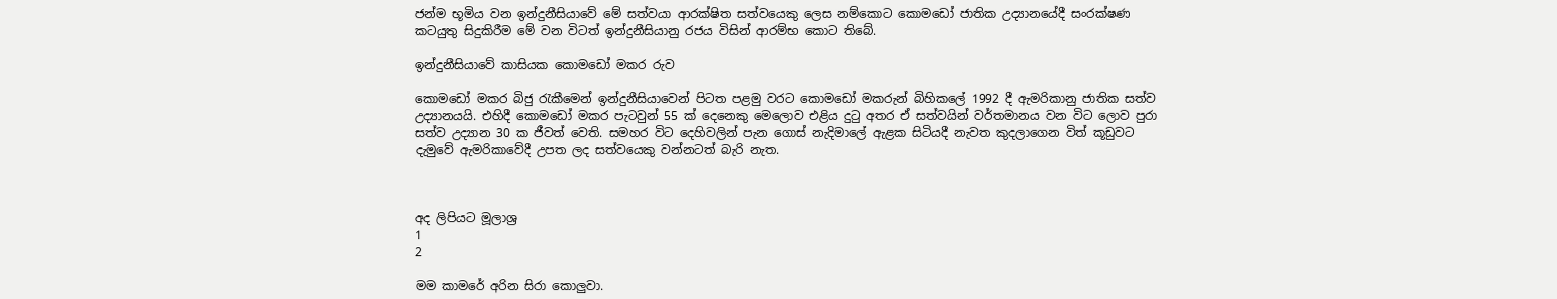ජන්ම භූමිය වන ඉන්දුනීසියාවේ මේ සත්වයා ආරක්ෂිත සත්වයෙකු ලෙස නම්කොට කොමඩෝ ජාතික උද්‍යානයේදී සංරක්ෂණ කටයුතු සිදුකිරීම මේ වන විටත් ඉන්දුනීසියානු රජය විසින් ආරම්භ කොට තිබේ.

ඉන්දුනීසියාවේ කාසියක කොමඩෝ මකර රුව

කොමඩෝ මකර බිජු රැකීමෙන් ඉන්දුනීසියාවෙන් පිටත පළමු වරට කොමඩෝ මකරුන් බිහිකලේ 1992 දී ඇමරිකානු ජාතික සත්ව උද්‍යානයයි. එහිදී ‍කොමඩෝ මකර පැටවුන් 55 ක් දෙනෙකු මෙලොව එළිය දුටු අතර ඒ සත්වයින් ‍වර්තමානය වන විට ලොව පුරා සත්ව උද්‍යාන 30 ක ජීවත් වෙති. සමහර විට දෙහිවලින් පැන ගොස් නැදිමාලේ ඇළක සිටියදී නැවත කුදලාගෙන විත් කූඩුවට දැමුවේ ඇමරිකාවේදී උපත ලද සත්වයෙකු වන්නටත් බැරි නැත.



අද ලිපියට මූලාශ්‍ර
1
2

මම කාමරේ අරින සිරා කොලුවා.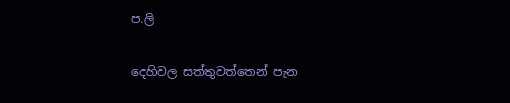ප.ලි

දෙහිවල සත්තුවත්තෙන් පැන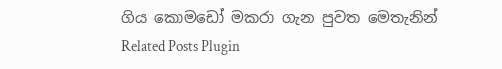ගිය කොමඩෝ මකරා ගැන පුවත මෙතැනින්
Related Posts Plugin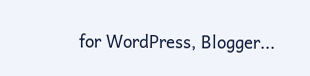for WordPress, Blogger...